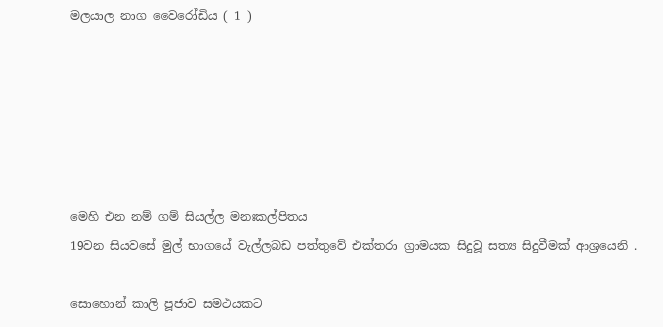මලයාල නාග වෛරෝඩිය ( 1 )






මෙහි එන නම් ගම් සියල්ල මනඃකල්පිතය
19වන සියවසේ මුල් භාගයේ වැල්ලබඩ පත්තුවේ එක්තරා ග්‍රාමයක සිදුවූ සත්‍ය සිදුවීමක් ආශ්‍රයෙනි .

සොහොන් කාලි පූජාව සමථයකට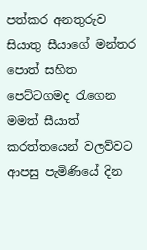පත්කර අනතුරුව සියාතු සීයාගේ මන්තර පොත් සහිත පෙට්ටගමද රැගෙන මමත් සීයාත් කරත්තයෙන් වලව්වට ආපසු පැමිණියේ දින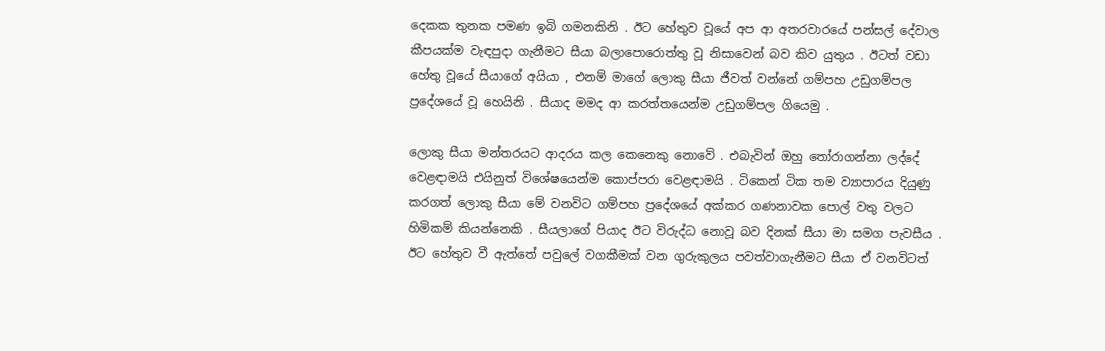දෙකක තුනක පමණ ඉබි ගමනකිනි . ඊට හේතුව වූයේ අප ආ අතරවාරයේ පන්සල් දේවාල කීපයක්ම වැඳපුදා ගැනීමට සීයා බලාපොරොත්තු වූ නිසාවෙන් බව කිව යුතුය . ඊටත් වඩා හේතු වූයේ සීයාගේ අයියා , එනම් මාගේ ලොකු සීයා ජීවත් වන්නේ ගම්පහ උඩුගම්පල ප්‍රදේශයේ වූ හෙයිනි . සීයාද මමද ආ කරත්තයෙන්ම උඩුගම්පල ගියෙමු .

ලොකු සීයා මන්තරයට ආදරය කල කෙනෙකු නොවේ . එබැවින් ඔහු තෝරාගන්නා ලද්දේ වෙළඳාමයි එයිනුත් විශේෂයෙන්ම කොප්පරා වෙළඳාමයි . ටිකෙන් ටික තම ව්‍යාපාරය දියුණු කරගත් ලොකු සීයා මේ වනවිට ගම්පහ ප්‍රදේශයේ අක්කර ගණනාවක පොල් වතු වලට හිමිකම් කියන්නෙකි . සීයලාගේ පියාද ඊට විරුද්ධ නොවූ බව දිනක් සීයා මා සමග පැවසීය . ඊට හේතුව වී ඇත්තේ පවුලේ වගකීමක් වන ගුරුකුලය පවත්වාගැනීමට සීයා ඒ වනවිටත්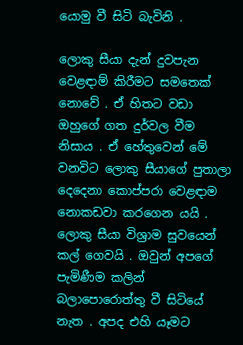යොමු වී සිටි බැවිනි .

ලොකු සීයා දැන් දුවපැන වෙළඳාම් කිරීමට සමතෙක් නොවේ . ඒ හිතට වඩා ඔහුගේ ගත දුර්වල වීම නිසාය . ඒ හේතුවෙන් මේ වනවිට ලොකු සීයාගේ පුතාලා දෙදෙනා කොප්පරා වෙළඳාම නොකඩවා කරගෙන යයි . ලොකු සීයා විශ්‍රාම සුවයෙන් කල් ගෙවයි . ඔවුන් අපගේ පැමිණීම කලින් බලාපොරොත්තු වී සිටියේ නැත . අපද එහි යෑමට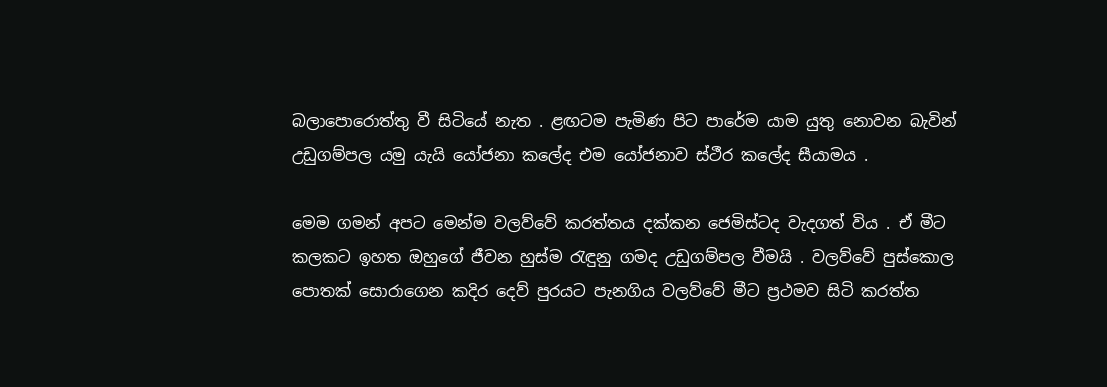බලාපොරොත්තු වී සිටියේ නැත . ළඟටම පැමිණ පිට පාරේම යාම යුතු නොවන බැවින් උඩුගම්පල යමු යැයි යෝජනා කලේද එම යෝජනාව ස්ථීර කලේද සීයාමය .

මෙම ගමන් අපට මෙන්ම වලව්වේ කරත්තය දක්කන ජෙමිස්ටද වැදගත් විය . ඒ මීට කලකට ඉහත ඔහුගේ ජීවන හුස්ම රැඳුනු ගමද උඩුගම්පල වීමයි . වලව්වේ පුස්කොල පොතක් සොරාගෙන කදිර දෙව් පුරයට පැනගිය වලව්වේ මීට ප්‍රථමව සිටි කරත්ත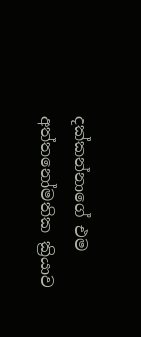දක්කන්නාගේ එම අත්තනෝමතික ක්‍රියාව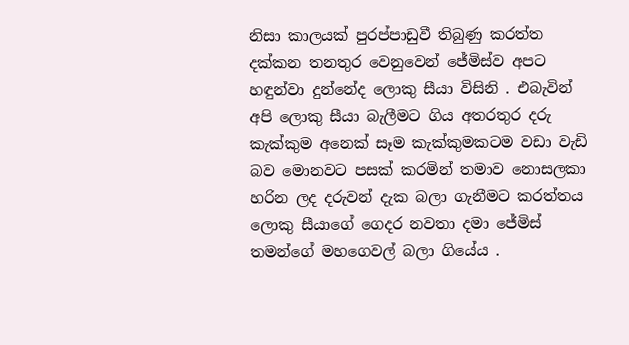නිසා කාලයක් පුරප්පාඩුවී තිබුණු කරත්ත දක්කන තනතුර වෙනුවෙන් ජේමිස්ව අපට හඳුන්වා දුන්නේද ලොකු සීයා විසිනි . එබැවින් අපි ලොකු සීයා බැලීමට ගිය අතරතුර දරු කැක්කුම අනෙක් සෑම කැක්කුමකටම වඩා වැඩි බව මොනවට පසක් කරමින් තමාව නොසලකා හරින ලද දරුවන් දැක බලා ගැනීමට කරත්තය ලොකු සීයාගේ ගෙදර නවතා දමා ජේමිස් තමන්ගේ මහගෙවල් බලා ගියේය .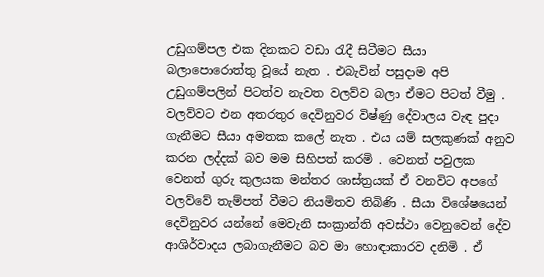උඩුගම්පල එක දිනකට වඩා රැදී සිටීමට සීයා බලාපොරොත්තු වූයේ නැත . එබැවින් පසුදාම අපි උඩුගම්පලින් පිටත්ව නැවත වලව්ව බලා ඒමට පිටත් වීමු . වලව්වට එන අතරතුර දෙවිනුවර විෂ්ණු දේවාලය වැඳ පුදා ගැනීමට සීයා අමතක කලේ නැත . එය යම් සලකුණක් අනුව කරන ලද්දක් බව මම සිහිපත් කරමි . වෙනත් පවුලක වෙනත් ගුරු කුලයක මන්තර ශාස්ත්‍රයක් ඒ වනවිට අපගේ වලව්වේ තැම්පත් වීමට නියමිතව තිබිණි . සීයා විශේෂයෙන් දෙවිනුවර යන්නේ මෙවැනි සංක්‍රාන්ති අවස්ථා වෙනුවෙන් දේව ආශිර්වාදය ලබාගැනීමට බව මා හොඳාකාරව දනිමි . ඒ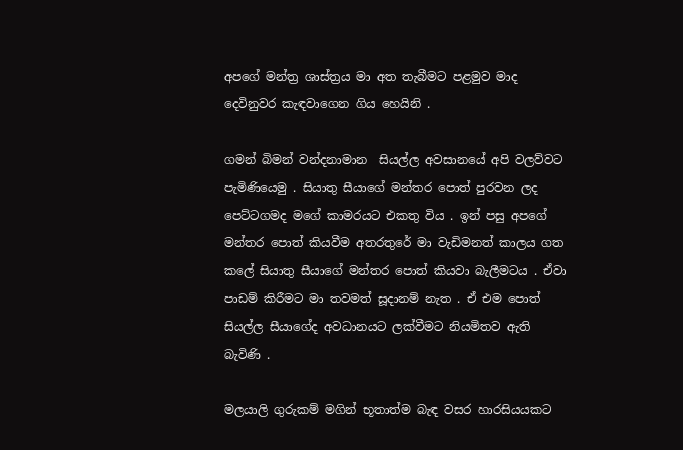අපගේ මන්ත්‍ර ශාස්ත්‍රය මා අත තැබීමට පළමුව මාද දෙවිනුවර කැඳවාගෙන ගිය හෙයිනි .

ගමන් බිමන් වන්දනාමාන  සියල්ල අවසානයේ අපි වලව්වට පැමිණියෙමු . සියාතු සීයාගේ මන්තර පොත් පුරවන ලද පෙට්ටගමද මගේ කාමරයට එකතු විය . ඉන් පසු අපගේ මන්තර පොත් කියවීම අතරතුරේ මා වැඩිමනත් කාලය ගත කලේ සියාතු සීයාගේ මන්තර පොත් කියවා බැලීමටය . ඒවා පාඩම් කිරීමට මා තවමත් සූදානම් නැත . ඒ එම පොත් සියල්ල සීයාගේද අවධානයට ලක්වීමට නියමිතව ඇති බැවිණි .

මලයාලි ගුරුකම් මගින් භූතාත්ම බැඳ වසර හාරසියයකට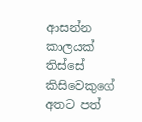ආසන්න කාලයක් තිස්සේ කිසිවෙකුගේ අතට පත්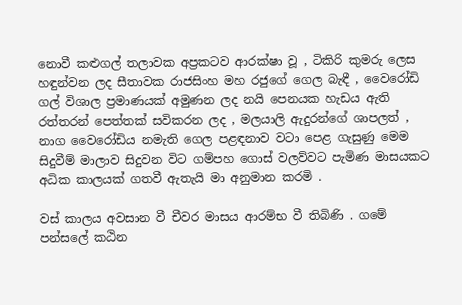නොවී කළුගල් තලාවක අප්‍රකටව ආරක්ෂා වූ , ටිකිරි කුමරු ලෙස හඳුන්වන ලද සීතාවක රාජසිංහ මහ රජුගේ ගෙල බැඳී , වෛරෝඩි ගල් විශාල ප්‍රමාණයක් අමුණන ලද නයි පෙනයක හැඩය ඇති රත්තරන් පෙත්තක් සවිකරන ලද , මලයාලි ඇදුරන්ගේ ශාපලත් , නාග වෛරෝඩිය නමැති ගෙල පළඳනාව වටා පෙළ ගැසුණු මෙම සිදුවීම් මාලාව සිදුවන විට ගම්පහ ගොස් වලව්වට පැමිණ මාසයකට අධික කාලයක් ගතවී ඇතැයි මා අනුමාන කරමි .

වස් කාලය අවසාන වී චීවර මාසය ආරම්භ වී තිබිණි . ගමේ පන්සලේ කඨින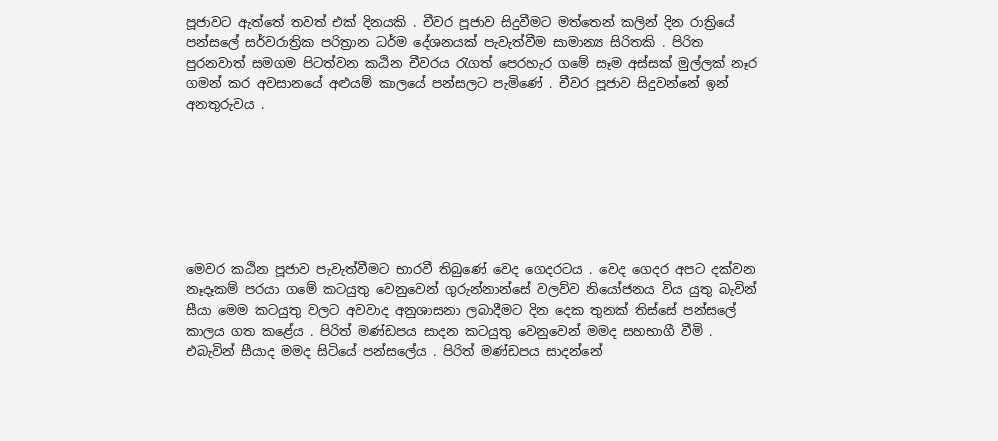පූජාවට ඇත්තේ තවත් එක් දිනයකි . චීවර පූජාව සිදුවීමට මත්තෙන් කලින් දින රාත්‍රියේ පන්සලේ සර්වරාත්‍රික පරිත්‍රාන ධර්ම දේශනයක් පැවැත්වීම සාමාන්‍ය සිරිතකි . පිරිත පුරනවාත් සමගම පිටත්වන කඨින චීවරය රැගත් පෙරහැර ගමේ සෑම අස්සක් මුල්ලක් නෑර ගමන් කර අවසානයේ අළුයම් කාලයේ පන්සලට පැමිණේ . චීවර පූජාව සිදුවන්නේ ඉන් අනතුරුවය .







මෙවර කඨින පූජාව පැවැත්වීමට භාරවී තිබුණේ වෙද ගෙදරටය . වෙද ගෙදර අපට දක්වන නෑදෑකම් පරයා ගමේ කටයුතු වෙනුවෙන් ගුරුන්නාන්සේ වලව්ව නියෝජනය විය යුතු බැවින් සීයා මෙම කටයුතු වලට අවවාද අනුශාසනා ලබාදීමට දින දෙක තුනක් තිස්සේ පන්සලේ කාලය ගත කළේය . පිරිත් මණ්ඩපය සාදන කටයුතු වෙනුවෙන් මමද සහභාගී වීමි . එබැවින් සීයාද මමද සිටියේ පන්සලේය . පිරිත් මණ්ඩපය සාදන්නේ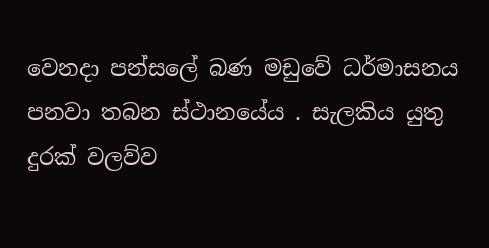වෙනදා පන්සලේ බණ මඩුවේ ධර්මාසනය පනවා තබන ස්ථානයේය . සැලකිය යුතු දුරක් වලව්ව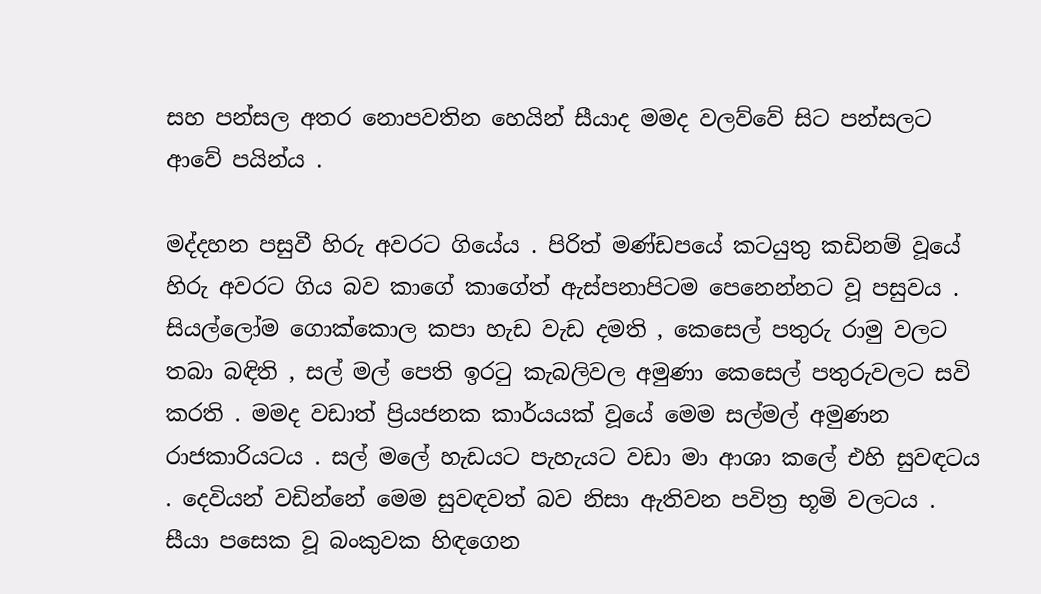සහ පන්සල අතර නොපවතින හෙයින් සීයාද මමද වලව්වේ සිට පන්සලට ආවේ පයින්ය .

මද්දහන පසුවී හිරු අවරට ගියේය . පිරිත් මණ්ඩපයේ කටයුතු කඩිනම් වූයේ හිරු අවරට ගිය බව කාගේ කාගේත් ඇස්පනාපිටම පෙනෙන්නට වූ පසුවය . සියල්ලෝම ගොක්කොල කපා හැඩ වැඩ දමති , කෙසෙල් පතුරු රාමු වලට තබා බඳිති , සල් මල් පෙති ඉරටු කැබලිවල අමුණා කෙසෙල් පතුරුවලට සවි කරති . මමද වඩාත් ප්‍රියජනක කාර්යයක් වූයේ මෙම සල්මල් අමුණන රාජකාරියටය . සල් මලේ හැඩයට පැහැයට වඩා මා ආශා කලේ එහි සුවඳටය . දෙවියන් වඩින්නේ මෙම සුවඳවත් බව නිසා ඇතිවන පවිත්‍ර භූමි වලටය . සීයා පසෙක වූ බංකුවක හිඳගෙන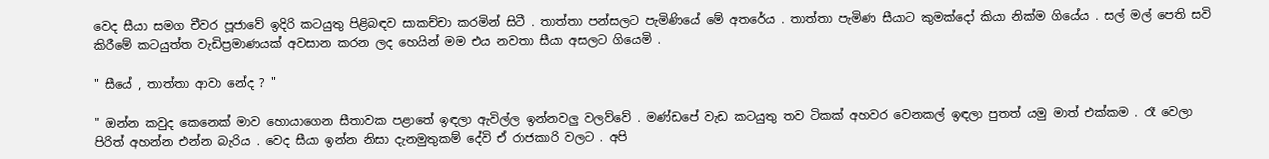වෙද සීයා සමග චීවර පූජාවේ ඉදිරි කටයුතු පිළිබඳව සාකච්චා කරමින් සිටී . තාත්තා පන්සලට පැමිණියේ මේ අතරේය . තාත්තා පැමිණ සීයාට කුමක්දෝ කියා නික්ම ගියේය . සල් මල් පෙති සවි කිරීමේ කටයුත්ත වැඩිප්‍රමාණයක් අවසාන කරන ලද හෙයින් මම එය නවතා සීයා අසලට ගියෙමි .

" සීයේ , තාත්තා ආවා නේද ? "

" ඔන්න කවුද කෙනෙක් මාව හොයාගෙන සීතාවක පළාතේ ඉඳලා ඇවිල්ල ඉන්නවලු වලව්වේ . මණ්ඩපේ වැඩ කටයුතු තව ටිකක් අහවර වෙනකල් ඉඳලා පුතත් යමු මාත් එක්කම . රෑ වෙලා පිරිත් අහන්න එන්න බැරිය . වෙද සීයා ඉන්න නිසා දැනමුතුකම් දේවි ඒ රාජකාරි වලට . අපි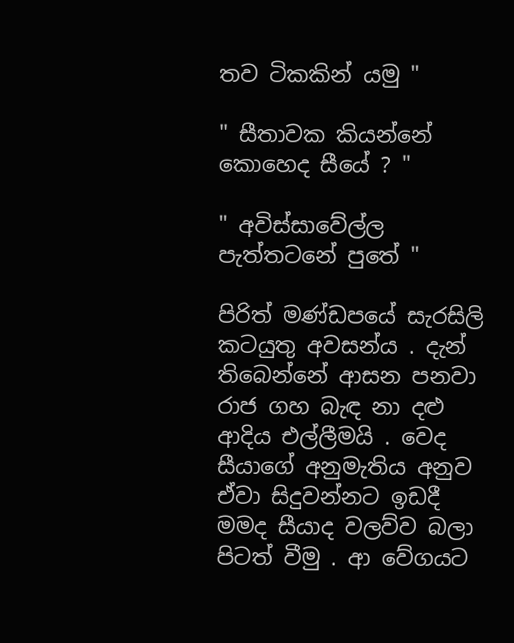තව ටිකකින් යමු "

" සීතාවක කියන්නේ කොහෙද සීයේ ? "

" අවිස්සාවේල්ල පැත්තටනේ පුතේ "

පිරිත් මණ්ඩපයේ සැරසිලි කටයුතු අවසන්ය . දැන් තිබෙන්නේ ආසන පනවා රාජ ගහ බැඳ නා දළු ආදිය එල්ලීමයි . වෙද සීයාගේ අනුමැතිය අනුව ඒවා සිදුවන්නට ඉඩදී මමද සීයාද වලව්ව බලා පිටත් වීමු . ආ වේගයට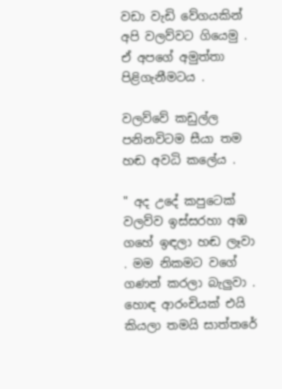වඩා වැඩි වේගයකින් අපි වලව්වට ගියෙමු . ඒ අපගේ අමුත්තා පිළිගැනීමටය .

වලව්වේ කඩුල්ල පනිනවිටම සීයා තම හඬ අවධි කලේය .

" අද උදේ කපුටෙක් වලව්ව ඉස්සරහා අඹ ගහේ ඉඳලා හඬ ලෑවා . මම නිකමට වගේ ගණන් කරලා බැලුවා . හොඳ ආරංචියක් එයි කියලා තමයි සාත්තරේ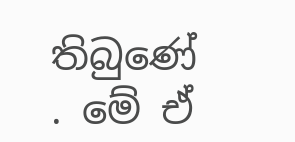තිබුණේ . මේ ඒ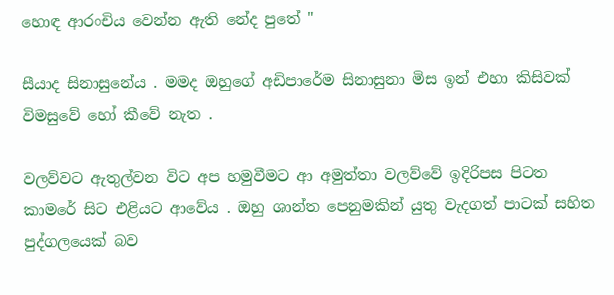හොඳ ආරංචිය වෙන්න ඇති නේද පුතේ "

සීයාද සිනාසුනේය . මමද ඔහුගේ අඩිපාරේම සිනාසුනා මිස ඉන් එහා කිසිවක් විමසුවේ හෝ කීවේ නැත .

වලව්වට ඇතුල්වන විට අප හමුවීමට ආ අමුත්තා වලව්වේ ඉදිරිපස පිටත කාමරේ සිට එළියට ආවේය . ඔහු ශාන්ත පෙනුමකින් යුතු වැදගත් පාටක් සහිත පුද්ගලයෙක් බව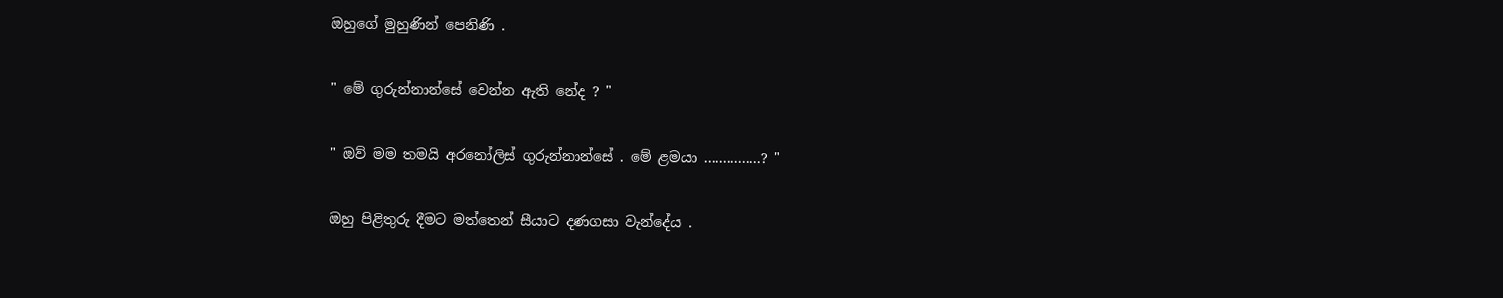ඔහුගේ මුහුණින් පෙනිණි .

" මේ ගුරුන්නාන්සේ වෙන්න ඇති නේද ? "

" ඔව් මම තමයි අරනෝලිස් ගුරුන්නාන්සේ . මේ ළමයා ...............? "

ඔහු පිළිතුරු දීමට මත්තෙන් සීයාට දණගසා වැන්දේය .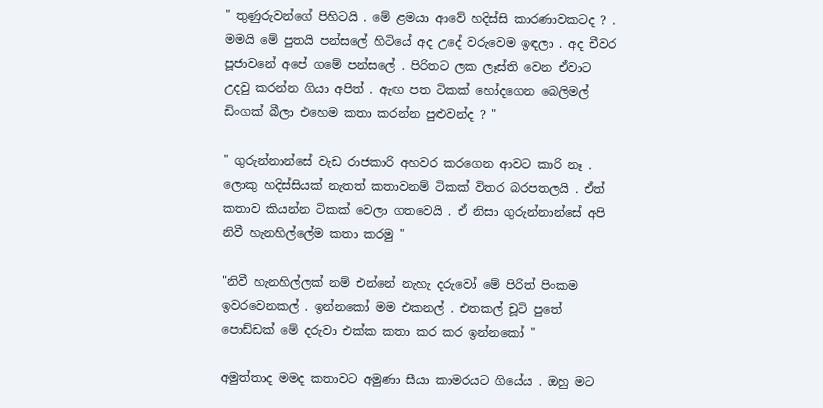" තුණුරුවන්ගේ පිහිටයි . මේ ළමයා ආවේ හදිස්සි කාරණාවකටද ? . මමයි මේ පුතයි පන්සලේ හිටියේ අද උදේ වරුවෙම ඉඳලා . අද චීවර පූජාවනේ අපේ ගමේ පන්සලේ . පිරිතට ලක ලෑස්ති වෙන ඒවාට උදවු කරන්න ගියා අපිත් . ඇඟ පත ටිකක් හෝදගෙන බෙලිමල් ඩිංගක් බීලා එහෙම කතා කරන්න පුළුවන්ද ? "

" ගුරුන්නාන්සේ වැඩ රාජකාරි අහවර කරගෙන ආවට කාරි නෑ . ලොකු හදිස්සියක් නැතත් කතාවනම් ටිකක් විතර බරපතලයි . ඒත් කතාව කියන්න ටිකක් වෙලා ගතවෙයි . ඒ නිසා ගුරුන්නාන්සේ අපි නිවී හැනහිල්ලේම කතා කරමු "

"නිවී හැනහිල්ලක් නම් එන්නේ නැහැ දරුවෝ මේ පිරිත් පිංකම ඉවරවෙනකල් . ඉන්නකෝ මම එකනල් . එතකල් චූටි පුතේ පොඩ්ඩක් මේ දරුවා එක්ක කතා කර කර ඉන්නකෝ "

අමුත්තාද මමද කතාවට අමුණා සීයා කාමරයට ගියේය . ඔහු මට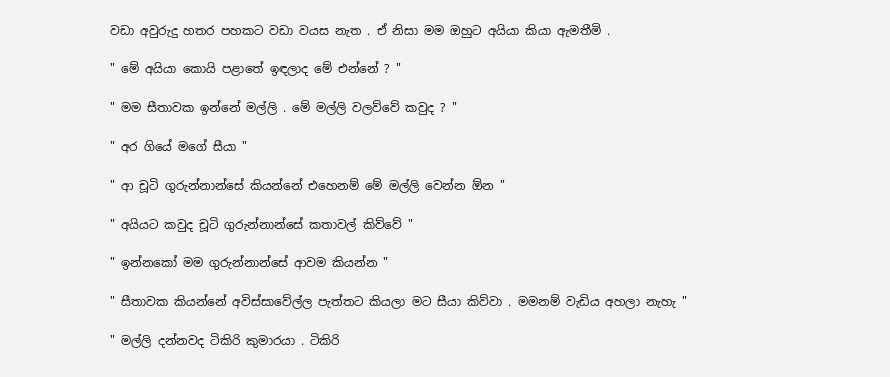වඩා අවුරුදු හතර පහකට වඩා වයස නැත . ඒ නිසා මම ඔහුට අයියා කියා ඇමතීමි .

" මේ අයියා කොයි පළාතේ ඉඳලාද මේ එන්නේ ? "

" මම සීතාවක ඉන්නේ මල්ලි . මේ මල්ලි වලව්වේ කවුද ? "

" අර ගියේ මගේ සීයා "

" ආ චූටි ගුරුන්නාන්සේ කියන්නේ එහෙනම් මේ මල්ලි වෙන්න ඕන "

" අයියට කවුද චූටි ගුරුන්නාන්සේ කතාවල් කිව්වේ "

" ඉන්නකෝ මම ගුරුන්නාන්සේ ආවම කියන්න "

" සීතාවක කියන්නේ අවිස්සාවේල්ල පැත්තට කියලා මට සීයා කිව්වා . මමනම් වැඩිය අහලා නැහැ "

" මල්ලි දන්නවද ටිකිරි කුමාරයා . ටිකිරි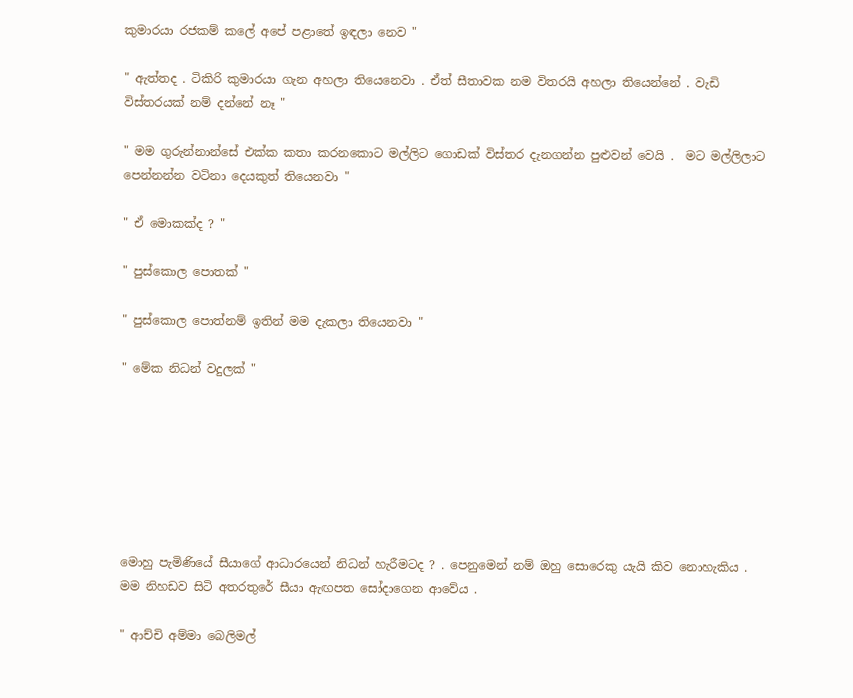කුමාරයා රජකම් කලේ අපේ පළාතේ ඉඳලා නෙව "

" ඇත්තද . ටිකිරි කුමාරයා ගැන අහලා තියෙනෙවා . ඒත් සීතාවක නම විතරයි අහලා තියෙන්නේ . වැඩි විස්තරයක් නම් දන්නේ නෑ "

" මම ගුරුන්නාන්සේ එක්ක කතා කරනකොට මල්ලිට ගොඩක් විස්තර දැනගන්න පුළුවන් වෙයි .  මට මල්ලිලාට පෙන්නන්න වටිනා දෙයකුත් තියෙනවා "

" ඒ මොකක්ද ? "

" පුස්කොල පොතක් "

" පුස්කොල පොත්නම් ඉතින් මම දැකලා තියෙනවා "

" මේක නිධන් වදුලක් "







මොහු පැමිණියේ සීයාගේ ආධාරයෙන් නිධන් හැරීමටද ? . පෙනුමෙන් නම් ඔහු සොරෙකු යැයි කිව නොහැකිය . මම නිහඩව සිටි අතරතුරේ සීයා ඇඟපත සෝදාගෙන ආවේය .

" ආච්චි අම්මා බෙලිමල්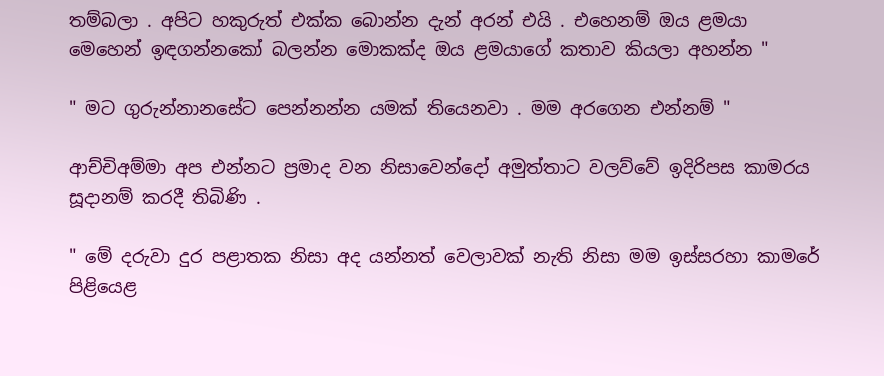තම්බලා . අපිට හකුරුත් එක්ක බොන්න දැන් අරන් එයි . එහෙනම් ඔය ළමයා මෙහෙන් ඉඳගන්නකෝ බලන්න මොකක්ද ඔය ළමයාගේ කතාව කියලා අහන්න "

" මට ගුරුන්නානසේට පෙන්නන්න යමක් තියෙනවා . මම අරගෙන එන්නම් "

ආච්චිඅම්මා අප එන්නට ප්‍රමාද වන නිසාවෙන්දෝ අමුත්තාට වලව්වේ ඉදිරිපස කාමරය සූදානම් කරදී තිබිණි .

" මේ දරුවා දුර පළාතක නිසා අද යන්නත් වෙලාවක් නැති නිසා මම ඉස්සරහා කාමරේ පිළියෙළ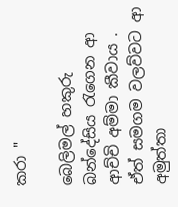කරා "

බෙලිමල් හකුරු බන්දේසිය රැගෙන ආ ආච්චි අම්මා කීවාය . ඒත් සමගම වලව්වට ආ අමුත්තා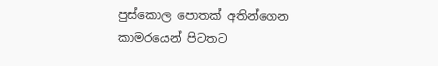පුස්කොල පොතක් අතින්ගෙන කාමරයෙන් පිටතට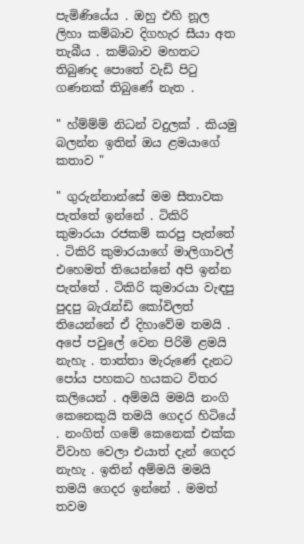පැමිණියේය . ඔහු එහි නූල ලිහා කම්බාව දිගහැර සීයා අත තැබීය . කම්බාව මහතට තිබුණද පොතේ වැඩි පිටු ගණනක් තිබුණේ නැත .

" හ්ම්ම්ම් නිධන් වදුලක් . කියමු බලන්න ඉතින් ඔය ළමයාගේ කතාව "

" ගුරුන්නාන්සේ මම සීතාවක පැත්තේ ඉන්නේ . ටිකිරි කුමාරයා රජකම් කරපු පැත්තේ . ටිකිරි කුමාරයාගේ මාලිගාවල් එහෙමත් තියෙන්නේ අපි ඉන්න පැත්තේ . ටිකිරි කුමාරයා වැඳපු පුදපු බැරැන්ඩි කෝවිලත් තියෙන්නේ ඒ දිහාවේම තමයි . අපේ පවුලේ වෙන පිරිමි ළමයි නැහැ . තාත්තා මැරුණේ දැනට පෝය පහකට හයකට විතර කලියෙන් . අම්මයි මමයි නංගි කෙනෙකුයි තමයි ගෙදර හිටියේ . නංගිත් ගමේ කෙනෙක් එක්ක විවාහ වෙලා එයාත් දැන් ගෙදර නැහැ . ඉතින් අම්මයි මමයි තමයි ගෙදර ඉන්නේ . මමත් තවම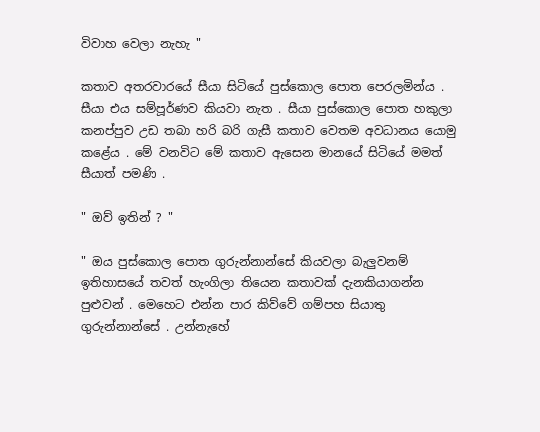විවාහ වෙලා නැහැ "

කතාව අතරවාරයේ සීයා සිටියේ පුස්කොල පොත පෙරලමින්ය . සීයා එය සම්පූර්ණව කියවා නැත . සීයා පුස්කොල පොත හකුලා කනප්පුව උඩ තබා හරි බරි ගැසී කතාව වෙතම අවධානය යොමු කළේය . මේ වනවිට මේ කතාව ඇසෙන මානයේ සිටියේ මමත් සීයාත් පමණි .

" ඔව් ඉතින් ? "

" ඔය පුස්කොල පොත ගුරුන්නාන්සේ කියවලා බැලුවනම් ඉතිහාසයේ තවත් හැංගිලා තියෙන කතාවක් දැනකියාගන්න පුළුවන් . මෙහෙට එන්න පාර කිව්වේ ගම්පහ සියාතු ගුරුන්නාන්සේ . උන්නැහේ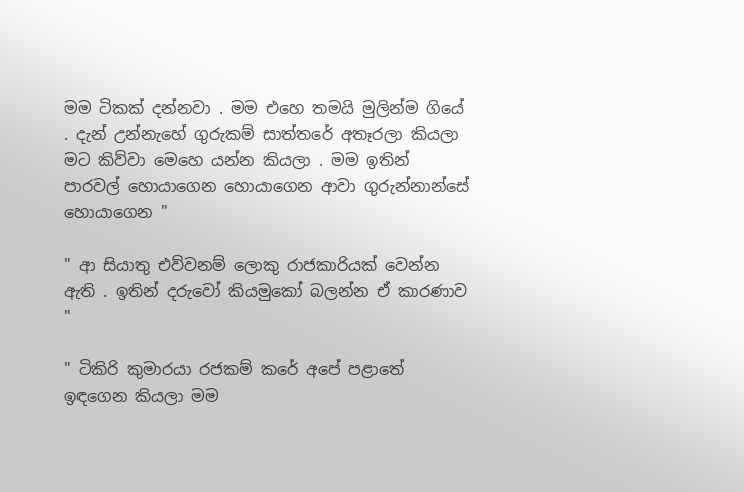මම ටිකක් දන්නවා . මම එහෙ තමයි මුලින්ම ගියේ . දැන් උන්නැහේ ගුරුකම් සාත්තරේ අතෑරලා කියලා මට කිව්වා මෙහෙ යන්න කියලා . මම ඉතින් පාරවල් හොයාගෙන හොයාගෙන ආවා ගුරුන්නාන්සේ හොයාගෙන "

" ආ සියාතු එව්වනම් ලොකු රාජකාරියක් වෙන්න ඇති . ඉතින් දරුවෝ කියමුකෝ බලන්න ඒ කාරණාව "

" ටිකිරි කුමාරයා රජකම් කරේ අපේ පළාතේ ඉඳගෙන කියලා මම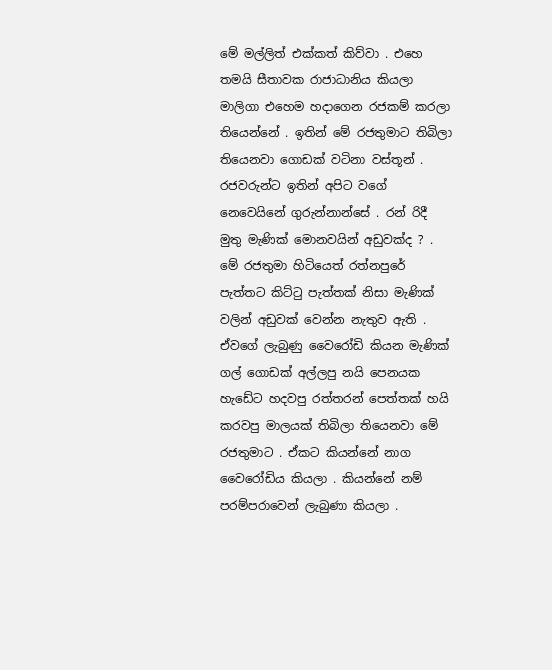මේ මල්ලිත් එක්කත් කිව්වා . එහෙ තමයි සීතාවක රාජාධානිය කියලා මාලිගා එහෙම හදාගෙන රජකම් කරලා තියෙන්නේ . ඉතින් මේ රජතුමාට තිබිලා තියෙනවා ගොඩක් වටිනා වස්තූන් . රජවරුන්ට ඉතින් අපිට වගේ නෙවෙයිනේ ගුරුන්නාන්සේ . රන් රිදී මුතු මැණික් මොනවයින් අඩුවක්ද ? . මේ රජතුමා හිටියෙත් රත්නපුරේ පැත්තට කිට්ටු පැත්තක් නිසා මැණික් වලින් අඩුවක් වෙන්න නැතුව ඇති . ඒවගේ ලැබුණු වෛරෝඩි කියන මැණික් ගල් ගොඩක් අල්ලපු නයි පෙනයක හැඩේට හදවපු රත්තරන් පෙත්තක් හයි කරවපු මාලයක් තිබිලා තියෙනවා මේ රජතුමාට . ඒකට කියන්නේ නාග වෛරෝඩිය කියලා . කියන්නේ නම් පරම්පරාවෙන් ලැබුණා කියලා .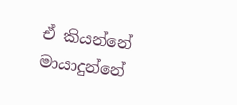ඒ කියන්නේ මායාදුන්නේ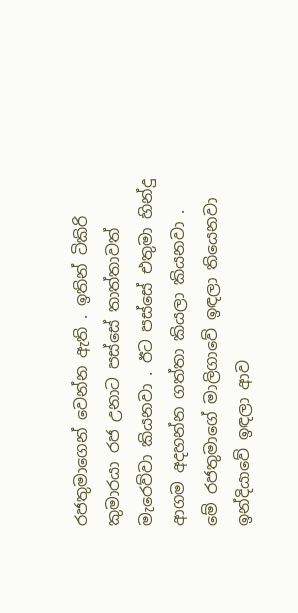රජතුමාගෙන් වෙන්න ඇති . ඉතින් ටිකිරි කුමාරයා රජ උනාට පස්සේ තාත්තාවත් මැරෙව්වා කියනවා . ඊට පස්සේ එතුමා හින්දු ආගම අදහන්න ගත්තා කියලා කියනවා . මේ රජතුමාගේ මාලිගාවේ ඉඳලා තියෙනවා ඉන්දියාවේ ඉඳලා ආව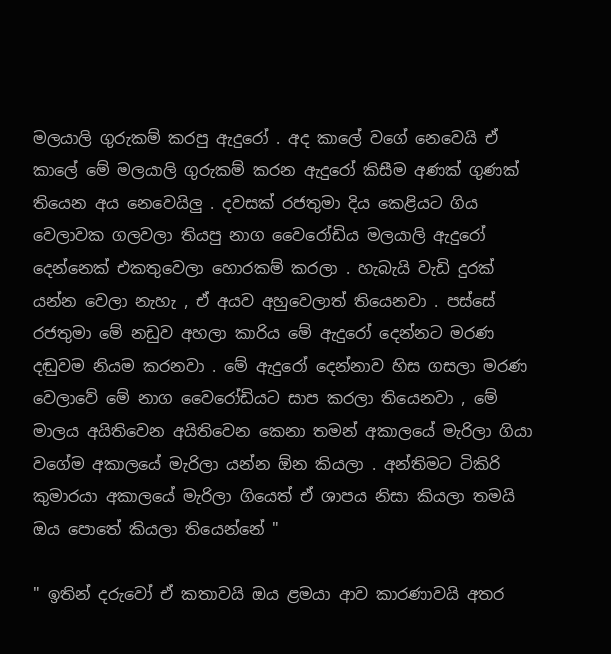මලයාලි ගුරුකම් කරපු ඇදුරෝ . අද කාලේ වගේ නෙවෙයි ඒ කාලේ මේ මලයාලි ගුරුකම් කරන ඇදුරෝ කිසීම අණක් ගුණක් තියෙන අය නෙවෙයිලු . දවසක් රජතුමා දිය කෙළියට ගිය වෙලාවක ගලවලා තියපු නාග වෛරෝඩිය මලයාලි ඇදුරෝ දෙන්නෙක් එකතුවෙලා හොරකම් කරලා . හැබැයි වැඩි දුරක් යන්න වෙලා නැහැ , ඒ අයව අහුවෙලාත් තියෙනවා . පස්සේ රජතුමා මේ නඩුව අහලා කාරිය මේ ඇදුරෝ දෙන්නට මරණ දඬුවම නියම කරනවා . මේ ඇදුරෝ දෙන්නාව හිස ගසලා මරණ වෙලාවේ මේ නාග වෛරෝඩියට සාප කරලා තියෙනවා , මේ මාලය අයිතිවෙන අයිතිවෙන කෙනා තමන් අකාලයේ මැරිලා ගියා වගේම අකාලයේ මැරිලා යන්න ඕන කියලා . අන්තිමට ටිකිරි කුමාරයා අකාලයේ මැරිලා ගියෙත් ඒ ශාපය නිසා කියලා තමයි ඔය පොතේ කියලා තියෙන්නේ "

" ඉතින් දරුවෝ ඒ කතාවයි ඔය ළමයා ආව කාරණාවයි අතර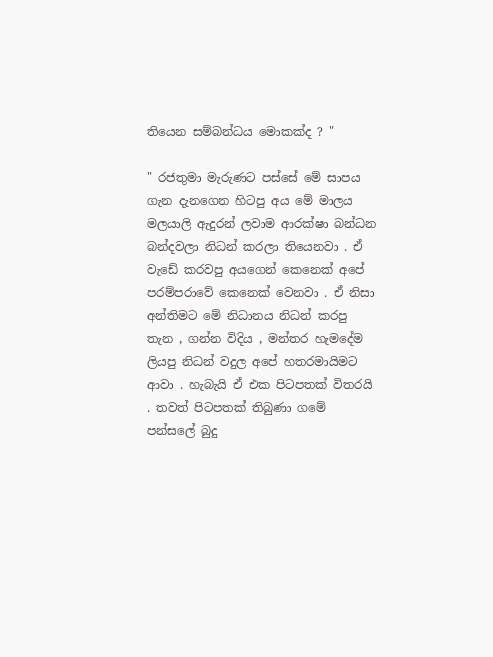තියෙන සම්බන්ධය මොකක්ද ? "

" රජතුමා මැරුණට පස්සේ මේ සාපය ගැන දැනගෙන හිටපු අය මේ මාලය මලයාලි ඇදුරන් ලවාම ආරක්ෂා බන්ධන බන්දවලා නිධන් කරලා තියෙනවා . ඒ වැඩේ කරවපු අයගෙන් කෙනෙක් අපේ පරම්පරාවේ කෙනෙක් වෙනවා . ඒ නිසා අන්තිමට මේ නිධානය නිධන් කරපු තැන , ගන්න විදිය , මන්තර හැමදේම ලියපු නිධන් වදුල අපේ හතරමායිමට ආවා . හැබැයි ඒ එක පිටපතක් විතරයි . තවත් පිටපතක් තිබුණා ගමේ පන්සලේ බුදු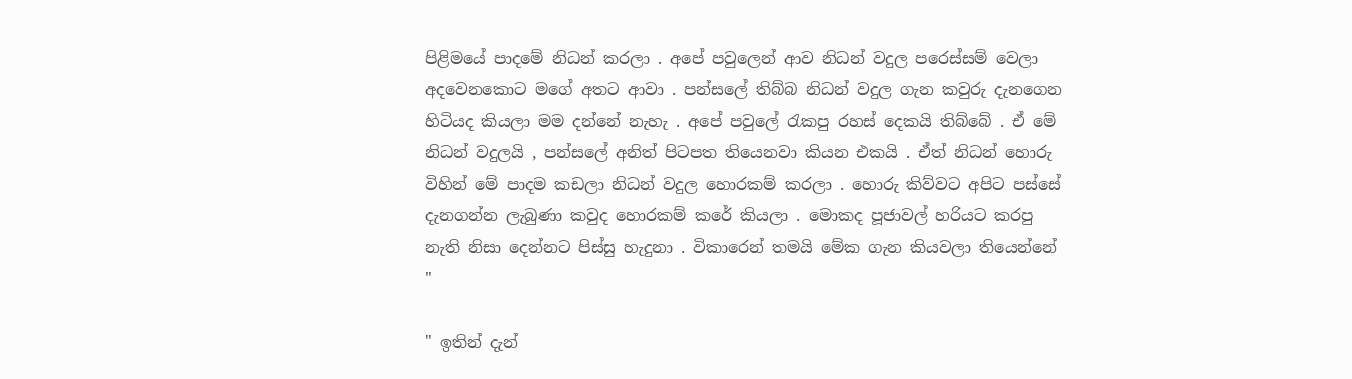පිළිමයේ පාදමේ නිධන් කරලා . අපේ පවුලෙන් ආව නිධන් වදුල පරෙස්සම් වෙලා අදවෙනකොට මගේ අතට ආවා . පන්සලේ තිබ්බ නිධන් වදුල ගැන කවුරු දැනගෙන හිටියද කියලා මම දන්නේ නැහැ . අපේ පවුලේ රැකපු රහස් දෙකයි තිබ්බේ . ඒ මේ නිධන් වදුලයි , පන්සලේ අනිත් පිටපත තියෙනවා කියන එකයි . ඒත් නිධන් හොරු විහින් මේ පාදම කඩලා නිධන් වදුල හොරකම් කරලා . හොරු කිව්වට අපිට පස්සේ දැනගන්න ලැබුණා කවුද හොරකම් කරේ කියලා . මොකද පූජාවල් හරියට කරපු නැති නිසා දෙන්නට පිස්සු හැදුනා . විකාරෙන් තමයි මේක ගැන කියවලා තියෙන්නේ "

" ඉතින් දැන්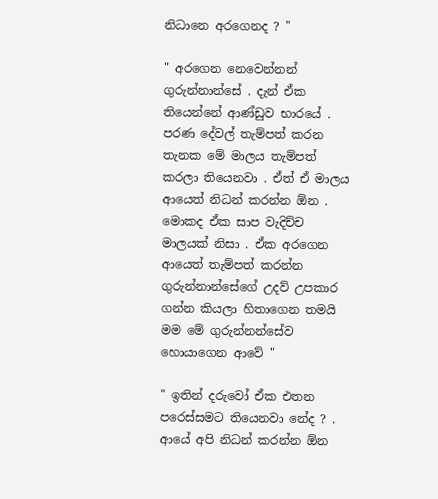නිධානෙ අරගෙනද ? "

" අරගෙන නෙවෙන්නන් ගුරුන්නාන්සේ . දැන් ඒක තියෙන්නේ ආණ්ඩුව භාරයේ . පරණ දේවල් තැම්පත් කරන තැනක මේ මාලය තැම්පත් කරලා තියෙනවා . ඒත් ඒ මාලය ආයෙත් නිධන් කරන්න ඕන . මොකද ඒක සාප වැදිච්ච මාලයක් නිසා . ඒක අරගෙන ආයෙත් තැම්පත් කරන්න ගුරුන්නාන්සේගේ උදව් උපකාර ගන්න කියලා හිතාගෙන තමයි මම මේ ගුරුන්නන්සේව හොයාගෙන ආවේ "

" ඉතින් දරුවෝ ඒක එතන පරෙස්සමට තියෙනවා නේද ? . ආයේ අපි නිධන් කරන්න ඕන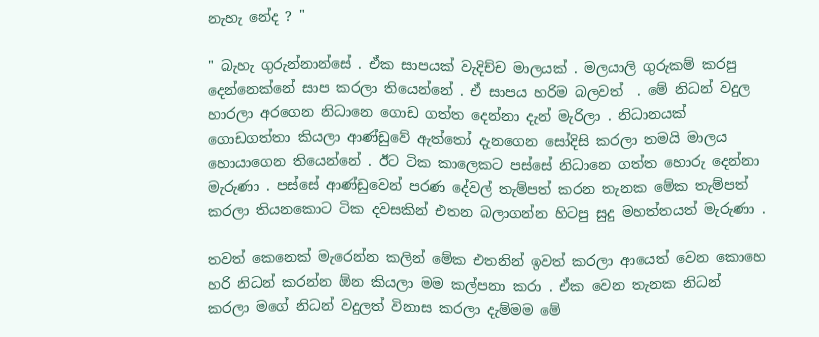නැහැ නේද ? "

" බැහැ ගුරුන්නාන්සේ . ඒක සාපයක් වැදිච්ච මාලයක් . මලයාලි ගුරුකම් කරපු දෙන්නෙක්නේ සාප කරලා තියෙන්නේ . ඒ සාපය හරිම බලවත්  . මේ නිධන් වදුල හාරලා අරගෙන නිධානෙ ගොඩ ගත්ත දෙන්නා දැන් මැරිලා . නිධානයක් ගොඩගත්තා කියලා ආණ්ඩුවේ ඇත්තෝ දැනගෙන සෝදිසි කරලා තමයි මාලය හොයාගෙන තියෙන්නේ . ඊට ටික කාලෙකට පස්සේ නිධානෙ ගත්ත හොරු දෙන්නා මැරුණා . පස්සේ ආණ්ඩුවෙන් පරණ දේවල් තැම්පත් කරන තැනක මේක තැම්පත් කරලා තියනකොට ටික දවසකින් එතන බලාගන්න හිටපු සුදු මහත්තයත් මැරුණා .

තවත් කෙනෙක් මැරෙන්න කලින් මේක එතනින් ඉවත් කරලා ආයෙත් වෙන කොහෙ හරි නිධන් කරන්න ඕන කියලා මම කල්පනා කරා . ඒක වෙන තැනක නිධන් කරලා මගේ නිධන් වදුලත් විනාස කරලා දැම්මම මේ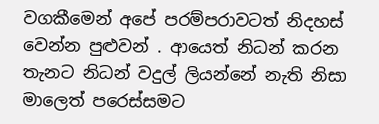වගකීමෙන් අපේ පරම්පරාවටත් නිදහස් වෙන්න පුළුවන් . ආයෙත් නිධන් කරන තැනට නිධන් වදුල් ලියන්නේ නැති නිසා මාලෙත් පරෙස්සමට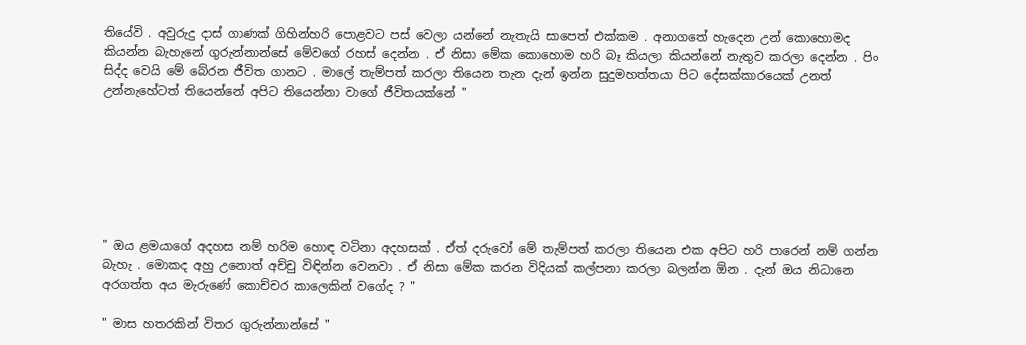තියේවි . අවුරුදු දාස් ගාණක් ගිහින්හරි පොළවට පස් වෙලා යන්නේ නැතැයි සාපෙත් එක්කම . අනාගතේ හැදෙන උන් කොහොමද කියන්න බැහැනේ ගුරුන්නාන්සේ මේවගේ රහස් දෙන්න . ඒ නිසා මේක කොහොම හරි බෑ කියලා කියන්නේ නැතුව කරලා දෙන්න . පිං සිද්ද වෙයි මේ බේරන ජීවිත ගානට . මාලේ තැම්පත් කරලා තියෙන තැන දැන් ඉන්න සුදුමහත්තයා පිට දේසක්කාරයෙක් උනත් උන්නැහේටත් තියෙන්නේ අපිට තියෙන්නා වාගේ ජීවිතයක්නේ "







" ඔය ළමයාගේ අදහස නම් හරිම හොඳ වටිනා අදහසක් . ඒත් දරුවෝ මේ තැම්පත් කරලා තියෙන එක අපිට හරි පාරෙන් නම් ගන්න බැහැ . මොකද අහු උනොත් අච්චු විඳින්න වෙනවා . ඒ නිසා මේක කරන විදියක් කල්පනා කරලා බලන්න ඕන . දැන් ඔය නිධානෙ අරගත්ත අය මැරුණේ කොච්චර කාලෙකින් වගේද ? "

" මාස හතරකින් විතර ගුරුන්නාන්සේ "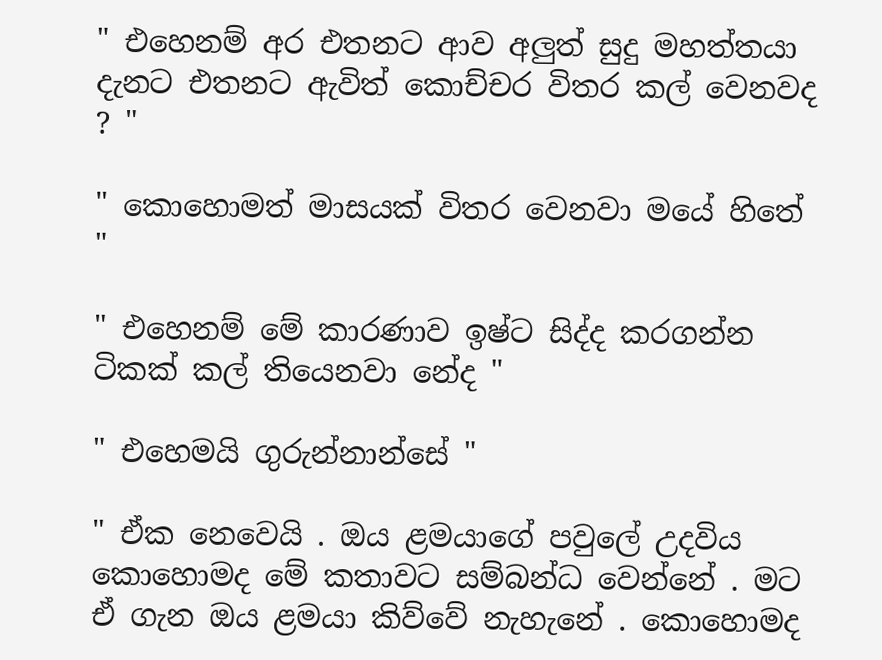" එහෙනම් අර එතනට ආව අලුත් සුදු මහත්තයා දැනට එතනට ඇවිත් කොච්චර විතර කල් වෙනවද ? "

" කොහොමත් මාසයක් විතර වෙනවා මයේ හිතේ "

" එහෙනම් මේ කාරණාව ඉෂ්ට සිද්ද කරගන්න ටිකක් කල් තියෙනවා නේද "

" එහෙමයි ගුරුන්නාන්සේ "

" ඒක නෙවෙයි . ඔය ළමයාගේ පවුලේ උදවිය කොහොමද මේ කතාවට සම්බන්ධ වෙන්නේ . මට ඒ ගැන ඔය ළමයා කිව්වේ නැහැනේ . කොහොමද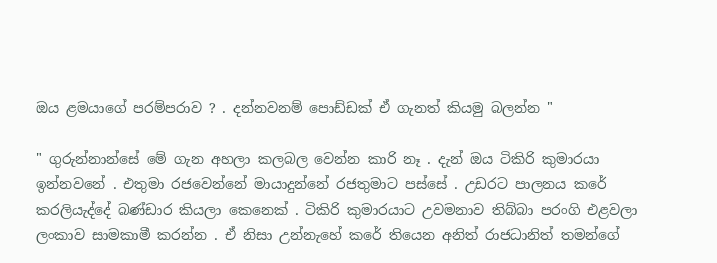ඔය ළමයාගේ පරම්පරාව ? . දන්නවනම් පොඩ්ඩක් ඒ ගැනත් කියමු බලන්න "

" ගුරුන්නාන්සේ මේ ගැන අහලා කලබල වෙන්න කාරි නෑ . දැන් ඔය ටිකිරි කුමාරයා ඉන්නවනේ . එතුමා රජවෙන්නේ මායාදුන්නේ රජතුමාට පස්සේ . උඩරට පාලනය කරේ කරලියැද්දේ බණ්ඩාර කියලා කෙනෙක් . ටිකිරි කුමාරයාට උවමනාව තිබ්බා පරංගි එළවලා ලංකාව සාමකාමී කරන්න . ඒ නිසා උන්නැහේ කරේ තියෙන අනිත් රාජධානිත් තමන්ගේ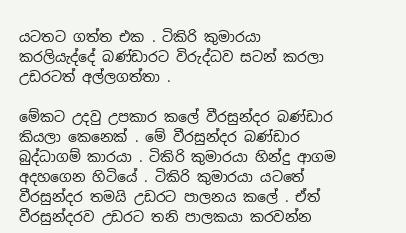යටතට ගත්ත එක . ටිකිරි කුමාරයා කරලියැද්දේ බණ්ඩාරට විරුද්ධව සටන් කරලා උඩරටත් අල්ලගත්තා .

මේකට උදවු උපකාර කලේ වීරසුන්දර බණ්ඩාර කියලා කෙනෙක් . මේ වීරසුන්දර බණ්ඩාර බුද්ධාගම් කාරයා . ටිකිරි කුමාරයා හින්දු ආගම අදහගෙන හිටියේ . ටිකිරි කුමාරයා යටතේ වීරසුන්දර තමයි උඩරට පාලනය කලේ . ඒත් වීරසුන්දරව උඩරට තනි පාලකයා කරවන්න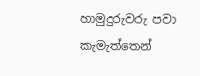හාමුදුරුවරු පවා කැමැත්තෙන්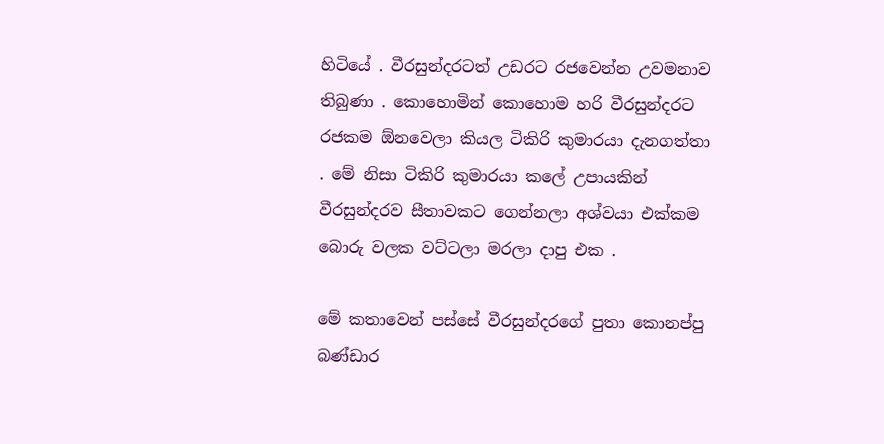හිටියේ . වීරසුන්දරටත් උඩරට රජවෙන්න උවමනාව තිබුණා . කොහොමින් කොහොම හරි වීරසුන්දරට රජකම ඕනවෙලා කියල ටිකිරි කුමාරයා දැනගත්තා . මේ නිසා ටිකිරි කුමාරයා කලේ උපායකින් වීරසුන්දරව සීතාවකට ගෙන්නලා අශ්වයා එක්කම බොරු වලක වට්ටලා මරලා දාපු එක .

මේ කතාවෙන් පස්සේ වීරසුන්දරගේ පුතා කොනප්පු බණ්ඩාර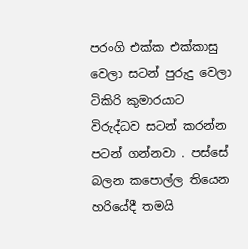පරංගි එක්ක එක්කාසු වෙලා සටන් පුරුදු වෙලා ටිකිරි කුමාරයාට විරුද්ධව සටන් කරන්න පටන් ගන්නවා . පස්සේ බලන කපොල්ල තියෙන හරියේදී තමයි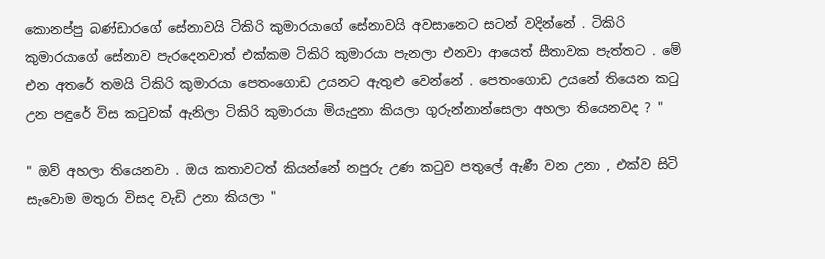කොනප්පු බණ්ඩාරගේ සේනාවයි ටිකිරි කුමාරයාගේ සේනාවයි අවසානෙට සටන් වදින්නේ . ටිකිරි කුමාරයාගේ සේනාව පැරදෙනවාත් එක්කම ටිකිරි කුමාරයා පැනලා එනවා ආයෙත් සීතාවක පැත්තට . මේ එන අතරේ තමයි ටිකිරි කුමාරයා පෙතංගොඩ උයනට ඇතුළු වෙන්නේ . පෙතංගොඩ උයනේ තියෙන කටු උන පඳුරේ විස කටුවක් ඇනිලා ටිකිරි කුමාරයා මියැදුනා කියලා ගුරුන්නාන්සෙලා අහලා තියෙනවද ? "

" ඔව් අහලා තියෙනවා . ඔය කතාවටත් කියන්නේ නපුරු උණ කටුව පතුලේ ඇණී වන උනා , එක්ව සිටි සැවොම මතුරා විසද වැඩි උනා කියලා "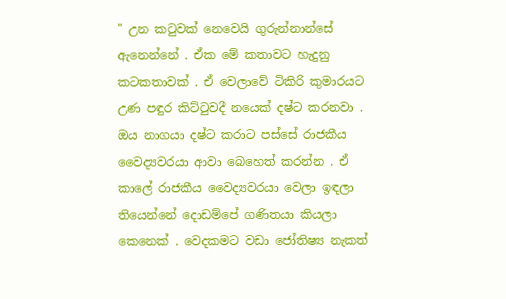" උන කටුවක් නෙවෙයි ගුරුන්නාන්සේ ඇනෙන්නේ . ඒක මේ කතාවට හැදුනු කටකතාවක් . ඒ වෙලාවේ ටිකිරි කුමාරයට උණ පඳුර කිට්ටුවදී නයෙක් දෂ්ට කරනවා . ඔය නාගයා දෂ්ට කරාට පස්සේ රාජකීය වෛද්‍යවරයා ආවා බෙහෙත් කරන්න . ඒ කාලේ රාජකීය වෛද්‍යවරයා වෙලා ඉඳලා තියෙන්නේ දොඩම්පේ ගණිතයා කියලා කෙනෙක් . වෙදකමට වඩා ජෝතිෂ්‍ය නැකත්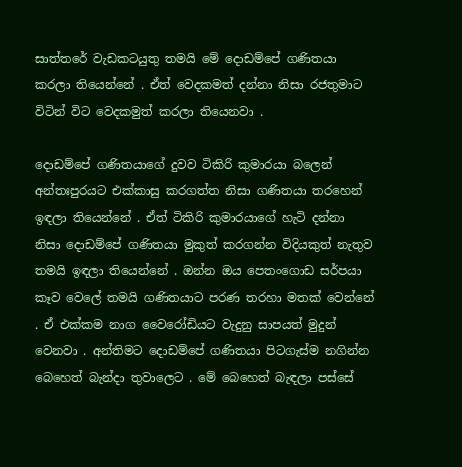සාත්තරේ වැඩකටයුතු තමයි මේ දොඩම්පේ ගණිතයා කරලා තියෙන්නේ . ඒත් වෙදකමත් දන්නා නිසා රජතුමාට විටින් විට වෙදකමුත් කරලා තියෙනවා .

දොඩම්පේ ගණිතයාගේ දුවව ටිකිරි කුමාරයා බලෙන් අන්තඃපුරයට එක්කාසු කරගත්ත නිසා ගණිතයා තරහෙන් ඉඳලා තියෙන්නේ . ඒත් ටිකිරි කුමාරයාගේ හැටි දන්නා නිසා දොඩම්පේ ගණිතයා මුකුත් කරගන්න විදියකුත් නැතුව තමයි ඉඳලා තියෙන්නේ . ඔන්න ඔය පෙතංගොඩ සර්පයා කෑව වෙලේ තමයි ගණිතයාට පරණ තරහා මතක් වෙන්නේ . ඒ එක්කම නාග වෛරෝඩියට වැදුනු සාපයත් මුදුන් වෙනවා . අන්තිමට දොඩම්පේ ගණිතයා පිටගැස්ම නගින්න බෙහෙත් බැන්දා තුවාලෙට . මේ බෙහෙත් බැඳලා පස්සේ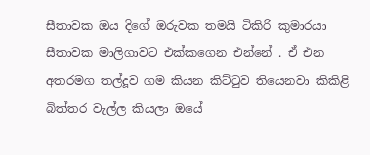සීතාවක ඔය දිගේ ඔරුවක තමයි ටිකිරි කුමාරයා සීතාවක මාලිගාවට එක්කගෙන එන්නේ . ඒ එන අතරමග තල්දූව ගම කියන කිට්ටුව තියෙනවා කිකිළි බිත්තර වැල්ල කියලා ඔයේ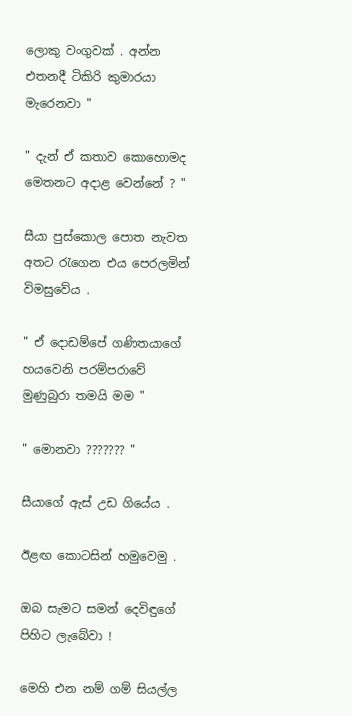ලොකු වංගුවක් . අන්න එතනදී ටිකිරි කුමාරයා මැරෙනවා "

" දැන් ඒ කතාව කොහොමද මෙතනට අදාළ වෙන්නේ ? "

සීයා පුස්කොල පොත නැවත අතට රැගෙන එය පෙරලමින් විමසුවේය .

" ඒ දොඩම්පේ ගණිතයාගේ හයවෙනි පරම්පරාවේ මුණුබුරා තමයි මම "

" මොනවා ??????? "

සීයාගේ ඇස් උඩ ගියේය .

ඊළඟ කොටසින් හමුවෙමු .

ඔබ සැමට සමන් දෙවිඳුගේ පිහිට ලැබේවා !

මෙහි එන නම් ගම් සියල්ල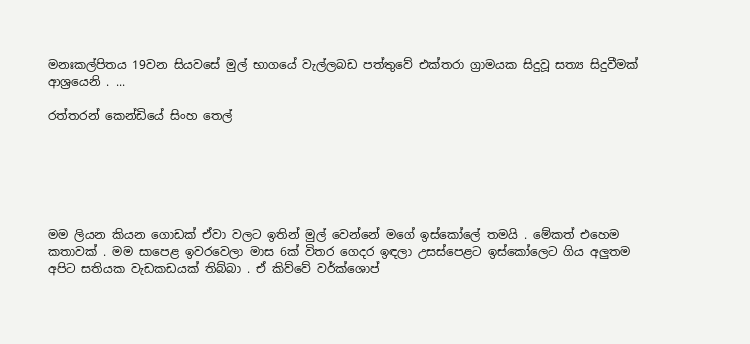මනඃකල්පිතය 19වන සියවසේ මුල් භාගයේ වැල්ලබඩ පත්තුවේ එක්තරා ග්‍රාමයක සිදුවූ සත්‍ය සිදුවීමක් ආශ්‍රයෙනි . ...

රත්තරන් කෙන්ඩියේ සිංහ තෙල්






මම ලියන කියන ගොඩක් ඒවා වලට ඉතින් මුල් වෙන්නේ මගේ ඉස්කෝලේ තමයි . මේකත් එහෙම කතාවක් . මම සාපෙළ ඉවරවෙලා මාස 6ක් විතර ගෙදර ඉඳලා උසස්පෙළට ඉස්කෝලෙට ගිය අලුතම අපිට සතියක වැඩකඩයක් තිබ්බා . ඒ කිව්වේ වර්ක්ශොප්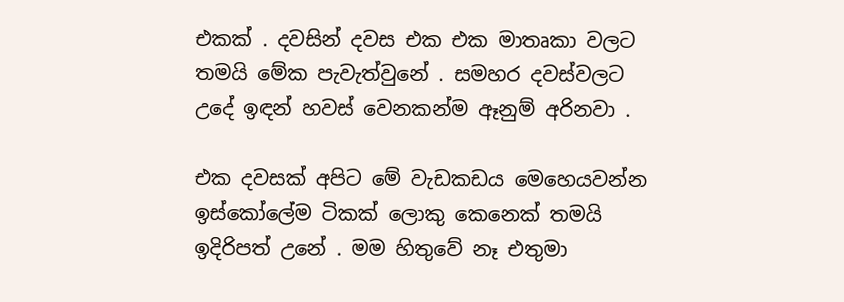එකක් . දවසින් දවස එක එක මාතෘකා වලට තමයි මේක පැවැත්වුනේ . සමහර දවස්වලට උදේ ඉඳන් හවස් වෙනකන්ම ඈනුම් අරිනවා .

එක දවසක් අපිට මේ වැඩකඩය මෙහෙයවන්න ඉස්කෝලේම ටිකක් ලොකු කෙනෙක් තමයි ඉදිරිපත් උනේ . මම හිතුවේ නෑ එතුමා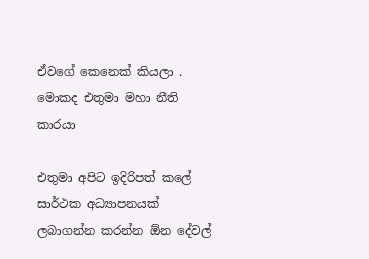ඒවගේ කෙනෙක් කියලා . මොකද එතුමා මහා නීති කාරයා

එතුමා අපිට ඉදිරිපත් කලේ සාර්ථක අධ්‍යාපනයක් ලබාගන්න කරන්න ඕන දේවල්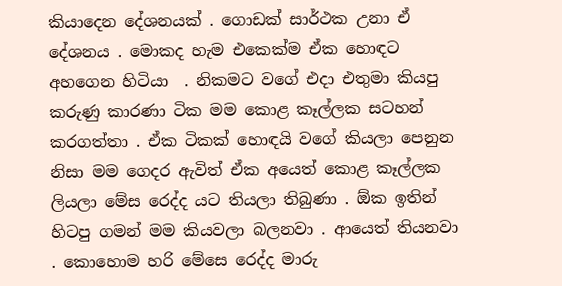කියාදෙන දේශනයක් . ගොඩක් සාර්ථක උනා ඒ දේශනය . මොකද හැම එකෙක්ම ඒක හොඳට අහගෙන හිටියා  . නිකමට වගේ එදා එතුමා කියපු කරුණු කාරණා ටික මම කොළ කෑල්ලක සටහන් කරගත්තා . ඒක ටිකක් හොඳයි වගේ කියලා පෙනුන නිසා මම ගෙදර ඇවිත් ඒක අයෙත් කොළ කෑල්ලක ලියලා මේස රෙද්ද යට තියලා තිබුණා . ඕක ඉතින් හිටපු ගමන් මම කියවලා බලනවා . ආයෙත් තියනවා . කොහොම හරි මේසෙ රෙද්ද මාරු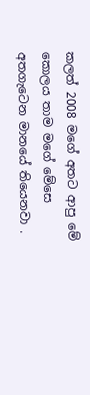කලත් 2008 මගේ අතට ආපු මේ කොලය තාම මගේ මේසෙ අතගැටෙන මානයේ තියෙනවා .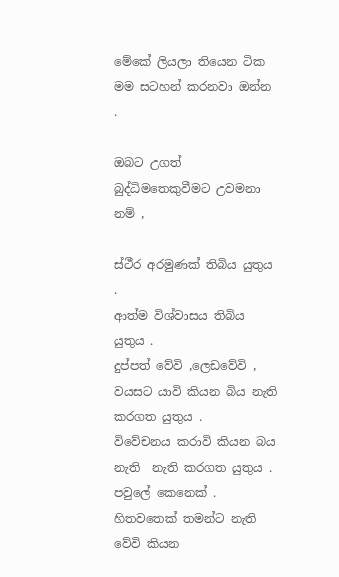මේකේ ලියලා තියෙන ටික මම සටහන් කරනවා ඔන්න .

ඔබට උගත් බුද්ධිමතෙකුවීමට උවමනා නම් ,

ස්ථීර අරමුණක් තිබිය යුතුය .
ආත්ම විශ්වාසය තිබිය යුතුය .
දුප්පත් වේවි ,ලෙඩවේවි , වයසට යාවි කියන බිය නැති කරගත යුතුය .
විවේචනය කරාවි කියන බය නැති  නැති කරගත යුතුය .
පවුලේ කෙනෙක් . හිතවතෙක් තමන්ට නැති වේවි කියන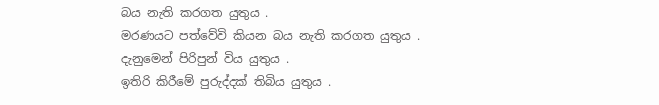බය නැති කරගත යුතුය .
මරණයට පත්වේවි කියන බය නැති කරගත යුතුය .
දැනුමෙන් පිරිපුන් විය යුතුය .
ඉතිරි කිරීමේ පුරුද්දක් තිබිය යුතුය .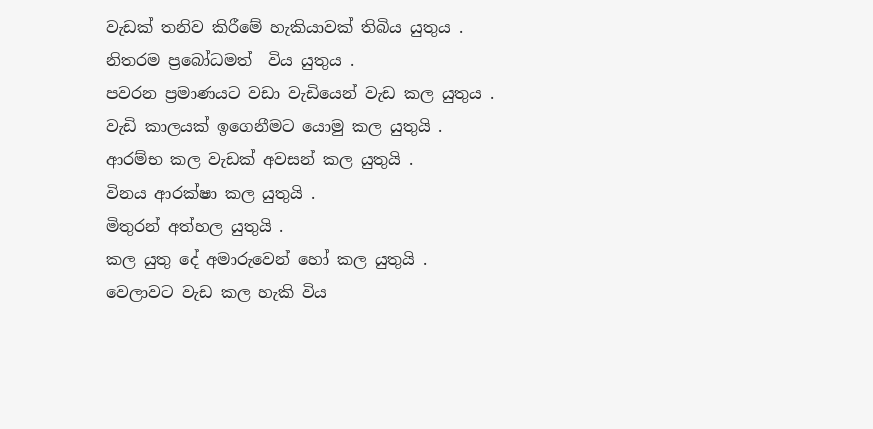වැඩක් තනිව කිරීමේ හැකියාවක් තිබිය යුතුය .
නිතරම ප්‍රබෝධමත්  විය යුතුය .
පවරන ප්‍රමාණයට වඩා වැඩියෙන් වැඩ කල යුතුය .
වැඩි කාලයක් ඉගෙනීමට යොමු කල යුතුයි .
ආරම්භ කල වැඩක් අවසන් කල යුතුයි .
විනය ආරක්ෂා කල යුතුයි .
මිතුරන් අත්හල යුතුයි .
කල යුතු දේ අමාරුවෙන් හෝ කල යුතුයි .
වෙලාවට වැඩ කල හැකි විය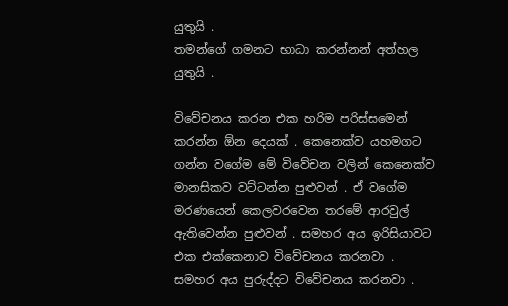යුතුයි .
තමන්ගේ ගමනට භාධා කරන්නන් අත්හල යුතුයි .

විවේචනය කරන එක හරිම පරිස්සමෙන්  කරන්න ඕන දෙයක් . කෙනෙක්ව යහමගට ගන්න වගේම මේ විවේචන වලින් කෙනෙක්ව මානසිකව වට්ටන්න පුළුවන් . ඒ වගේම මරණයෙන් කෙලවරවෙන තරමේ ආරවුල් ඇතිවෙන්න පුළුවන් . සමහර අය ඉරිසියාවට එක එක්කෙනාව විවේචනය කරනවා . සමහර අය පුරුද්දට විවේචනය කරනවා .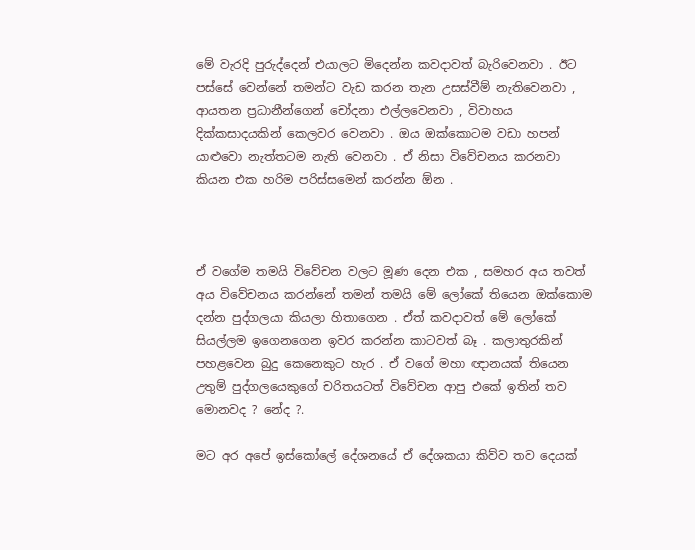මේ වැරදි පුරුද්දෙන් එයාලට මිදෙන්න කවදාවත් බැරිවෙනවා . ඊට පස්සේ වෙන්නේ තමන්ට වැඩ කරන තැන උසස්වීම් නැතිවෙනවා , ආයතන ප්‍රධානීන්ගෙන් චෝදනා එල්ලවෙනවා , විවාහය දික්කසාදයකින් කෙලවර වෙනවා . ඔය ඔක්කොටම වඩා හපන් යාළුවො නැත්තටම නැති වෙනවා . ඒ නිසා විවේචනය කරනවා කියන එක හරිම පරිස්සමෙන් කරන්න ඕන .



ඒ වගේම තමයි විවේචන වලට මූණ දෙන එක , සමහර අය තවත් අය විවේචනය කරන්නේ තමන් තමයි මේ ලෝකේ තියෙන ඔක්කොම දන්න පුද්ගලයා කියලා හිතාගෙන . ඒත් කවදාවත් මේ ලෝකේ සියල්ලම ඉගෙනගෙන ඉවර කරන්න කාටවත් බෑ . කලාතුරකින් පහළවෙන බුදු කෙනෙකුට හැර . ඒ වගේ මහා ඥානයක් තියෙන උතුම් පුද්ගලයෙකුගේ චරිතයටත් විවේචන ආපු එකේ ඉතින් තව මොනවද ? නේද ?.

මට අර අපේ ඉස්කෝලේ දේශනයේ ඒ දේශකයා කිව්ව තව දෙයක්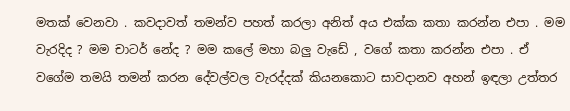මතක් වෙනවා . කවදාවත් තමන්ව පහත් කරලා අනිත් අය එක්ක කතා කරන්න එපා . මම වැරදිද ? මම චාටර් නේද ? මම කලේ මහා බලු වැඩේ , වගේ කතා කරන්න එපා . ඒ වගේම තමයි තමන් කරන දේවල්වල වැරද්දක් කියනකොට සාවදානව අහන් ඉඳලා උත්තර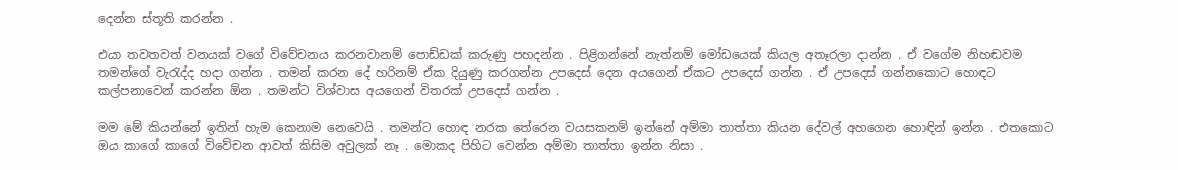දෙන්න ස්තූති කරන්න .

එයා තවතවත් වනයක් වගේ විවේචනය කරනවානම් පොඩ්ඩක් කරුණු පහදන්න . පිළිගන්නේ නැත්නම් මෝඩයෙක් කියල අතෑරලා දාන්න . ඒ වගේම නිහඬවම තමන්ගේ වැරැද්ද හදා ගන්න . තමන් කරන දේ හරිනම් ඒක දියුණු කරගන්න උපදෙස් දෙන අයගෙන් ඒකට උපදෙස් ගන්න . ඒ උපදෙස් ගන්නකොට හොඳට කල්පනාවෙන් කරන්න ඕන . තමන්ට විශ්වාස අයගෙන් විතරක් උපදෙස් ගන්න .

මම මේ කියන්නේ ඉතින් හැම කෙනාම නෙවෙයි . තමන්ට හොඳ නරක තේරෙන වයසකනම් ඉන්නේ අම්මා තාත්තා කියන දේවල් අහගෙන හොඳින් ඉන්න . එතකොට ඔය කාගේ කාගේ විවේචන ආවත් කිසිම අවුලක් නෑ . මොකද පිහිට වෙන්න අම්මා තාත්තා ඉන්න නිසා .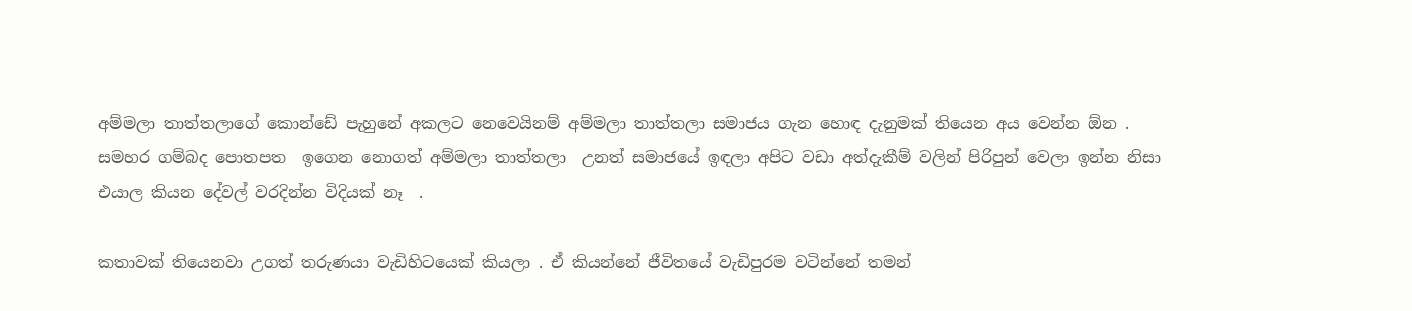අම්මලා තාත්තලාගේ කොන්ඩේ පැහුනේ අකලට නෙවෙයිනම් අම්මලා තාත්තලා සමාජය ගැන හොඳ දැනුමක් තියෙන අය වෙන්න ඕන . සමහර ගම්බද පොතපත  ඉගෙන නොගත් අම්මලා තාත්තලා  උනත් සමාජයේ ඉඳලා අපිට වඩා අත්දැකීම් වලින් පිරිපුන් වෙලා ඉන්න නිසා එයාල කියන දේවල් වරදින්න විදියක් නෑ  .

කතාවක් තියෙනවා උගත් තරුණයා වැඩිහිටයෙක් කියලා . ඒ කියන්නේ ජීවිතයේ වැඩිපුරම වටින්නේ තමන්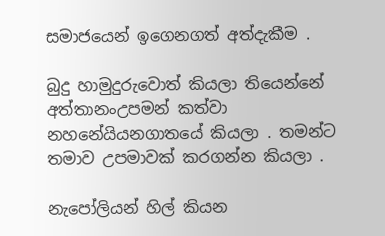සමාජයෙන් ඉගෙනගත් අත්දැකීම .

බුදු හාමුදුරුවොත් කියලා තියෙන්නේ අත්තානංඋපමන් කත්වා නහනේයියනගාතයේ කියලා . තමන්ට තමාව උපමාවක් කරගන්න කියලා .

නැපෝලියන් හිල් කියන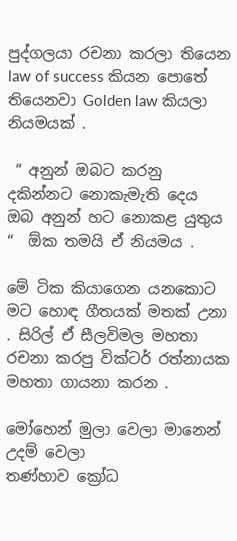පුද්ගලයා රචනා කරලා තියෙන law of success කියන පොතේ තියෙනවා Golden law කියලා නියමයක් .

 “ අනුන් ඔබට කරනු දකින්නට නොකැමැති දෙය ඔබ අනුන් හට නොකළ යුතුය “  ඕක තමයි ඒ නියමය .

මේ ටික කියාගෙන යනකොට මට හොඳ ගීතයක් මතක් උනා . සිරිල් ඒ සීලවිමල මහතා රචනා කරපු වික්ටර් රත්නායක මහතා ගායනා කරන .

මෝහෙන් මුලා වෙලා මානෙන් උදම් වෙලා
තණ්හාව ක්‍රෝධ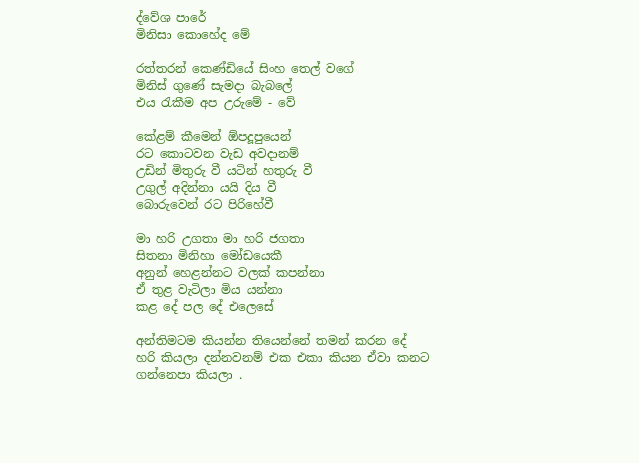ද්වේශ පාරේ
මිනිසා කොහේද මේ

රත්තරන් කෙණ්ඩියේ සිංහ තෙල් වගේ
මිනිස් ගුණේ සැමදා බැබලේ
එය රැකීම අප උරුමේ - වේ

කේළම් කීමෙන් ඕපදූපුයෙන්
රට කොටවන වැඩ අවදානම්
උඩින් මිතුරු වී යටින් හතුරු වී
උගුල් අදින්නා යයි දිය වී
බොරුවෙන් රට පිරිහේවී

මා හරි උගතා මා හරි ජගතා
සිතනා මිනිහා මෝඩයෙකී
අනුන් හෙළන්නට වලක් කපන්නා
ඒ තුළ වැටිලා මිය යන්නා
කළ දේ පල දේ එලෙසේ

අන්තිමටම කියන්න තියෙන්නේ තමන් කරන දේ හරි කියලා දන්නවනම් එක එකා කියන ඒවා කනට ගන්නෙපා කියලා .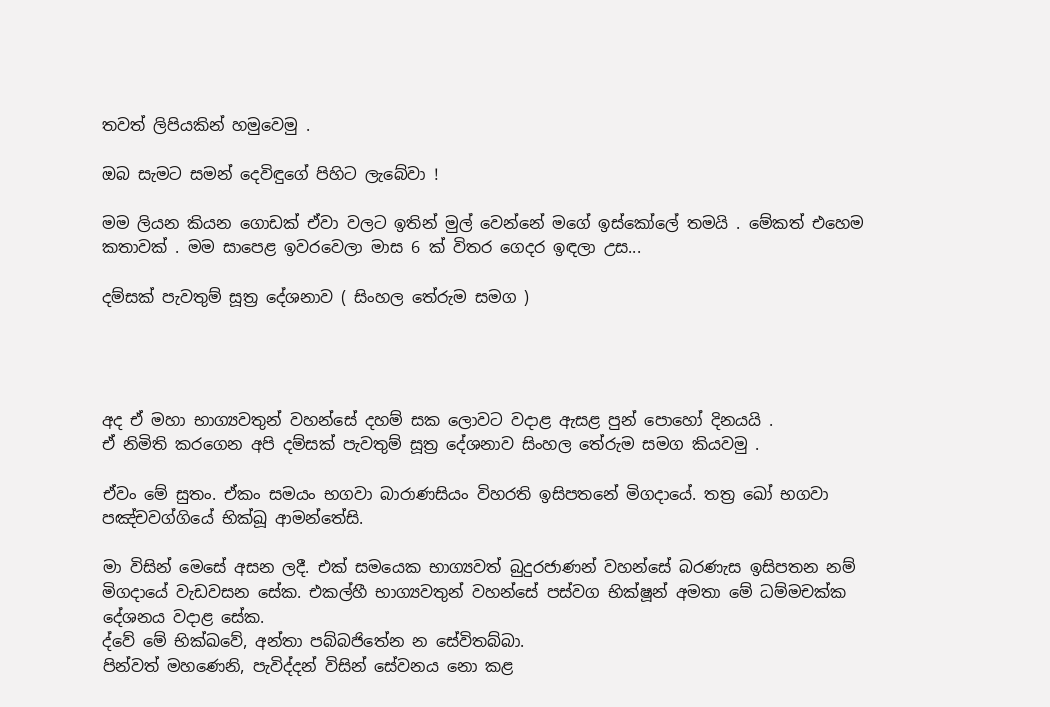තවත් ලිපියකින් හමුවෙමු .

ඔබ සැමට සමන් දෙවිඳුගේ පිහිට ලැබේවා !

මම ලියන කියන ගොඩක් ඒවා වලට ඉතින් මුල් වෙන්නේ මගේ ඉස්කෝලේ තමයි . මේකත් එහෙම කතාවක් . මම සාපෙළ ඉවරවෙලා මාස 6 ක් විතර ගෙදර ඉඳලා උස...

දම්සක් පැවතුම් සූත්‍ර දේශනාව ( සිංහල තේරුම සමග )




අද ඒ මහා භාග්‍යවතුන් වහන්සේ දහම් සක ලොවට වදාළ ඇසළ පුන් පොහෝ දිනයයි .
ඒ නිමිති කරගෙන අපි දම්සක් පැවතුම් සූත්‍ර දේශනාව සිංහල තේරුම සමග කියවමු .

ඒවං මේ සුතං. ඒකං සමයං භගවා බාරාණසියං විහරති ඉසිපතනේ මිගදායේ. තත්‍ර ඛෝ භගවා පඤ්චවග්ගියේ භික්ඛූ ආමන්තේසි.

මා විසින් මෙසේ අසන ලදී. එක් සමයෙක භාග්‍යවත් බුදුරජාණන් වහන්සේ බරණැස ඉසිපතන නම් මිගදායේ වැඩවසන සේක. එකල්හී භාග්‍යවතුන් වහන්සේ පස්වග භික්ෂූන් අමතා මේ ධම්මචක්ක දේශනය වදාළ සේක.
ද්වේ මේ භික්ඛවේ, අන්තා පබ්බජිතේන න සේවිතබ්බා.
පින්වත් මහණෙනි, පැවිද්දන් විසින් සේවනය නො කළ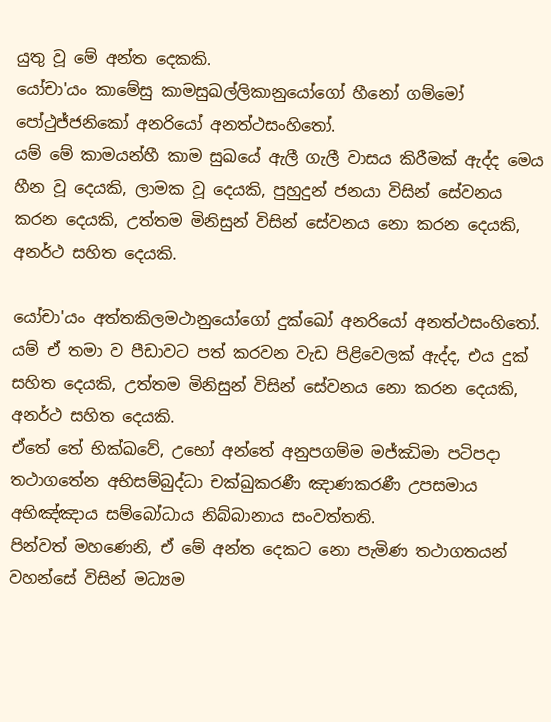යුතු වූ මේ අන්ත දෙකකි.
යෝචා'යං කාමේසු කාමසුඛල්ලිකානුයෝගෝ හීනෝ ගම්මෝ පෝථුජ්ජනිකෝ අනරියෝ අනත්ථසංහිතෝ.
යම් මේ කාමයන්හී කාම සුඛයේ ඇලී ගැලී වාසය කිරීමක් ඇද්ද මෙය හීන වූ දෙයකි, ලාමක වූ දෙයකි, පුහුදුන් ජනයා විසින් සේවනය කරන දෙයකි, උත්තම මිනිසුන් විසින් සේවනය නො කරන දෙයකි, අනර්ථ සහිත දෙයකි.

යෝචා'යං අත්තකිලමථානුයෝගෝ දුක්ඛෝ අනරියෝ අනත්ථසංහිතෝ.
යම් ඒ තමා ව පීඩාවට පත් කරවන වැඩ පිළිවෙලක් ඇද්ද, එය දුක් සහිත දෙයකි, උත්තම මිනිසුන් විසින් සේවනය නො කරන දෙයකි, අනර්ථ සහිත දෙයකි.
ඒතේ තේ භික්ඛවේ, උභෝ අන්තේ අනුපගම්ම මජ්ඣිමා පටිපදා තථාගතේන අභිසම්බුද්ධා චක්ඛුකරණී ඤාණකරණී උපසමාය අභිඤ්ඤාය සම්බෝධාය නිබ්බානාය සංවත්තති.
පින්වත් මහණෙනි, ඒ මේ අන්ත දෙකට නො පැමිණ තථාගතයන් වහන්සේ විසින් මධ්‍යම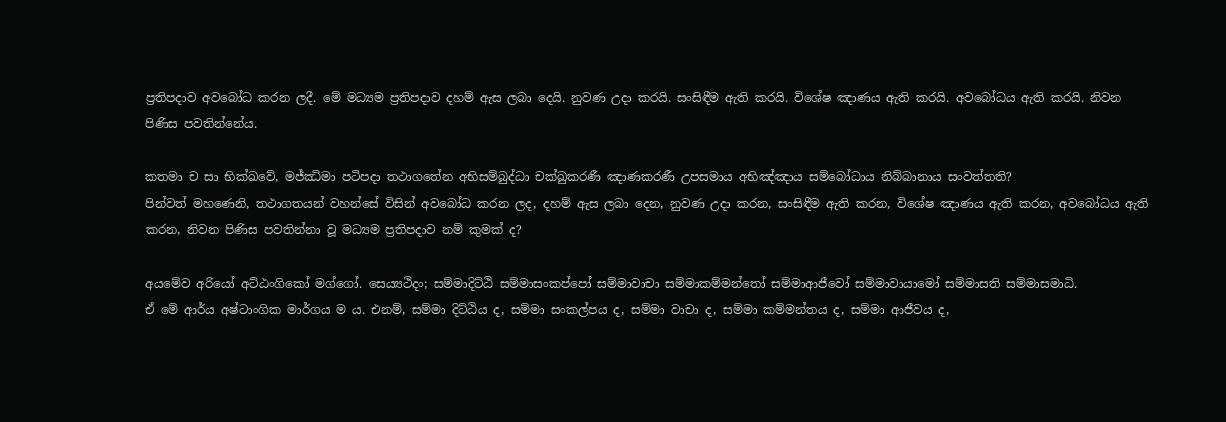ප්‍රතිපදාව අවබෝධ කරන ලදී. මේ මධ්‍යම ප්‍රතිපදාව දහම් ඇස ලබා දෙයි. නුවණ උදා කරයි. සංසිඳීම ඇති කරයි. විශේෂ ඤාණය ඇති කරයි. අවබෝධය ඇති කරයි. නිවන පිණිස පවතින්නේය.

කතමා ච සා භික්ඛවේ, මජ්ඣිමා පටිපදා තථාගතේන අභිසම්බුද්ධා චක්ඛුකරණී ඤාණකරණී උපසමාය අභිඤ්ඤාය සම්බෝධාය නිබ්බානාය සංවත්තති?
පින්වත් මහණෙනි, තථාගතයන් වහන්සේ විසින් අවබෝධ කරන ලද, දහම් ඇස ලබා දෙන, නුවණ උදා කරන, සංසිඳීම ඇති කරන, විශේෂ ඤාණය ඇති කරන, අවබෝධය ඇති කරන, නිවන පිණිස පවතින්නා වූ මධ්‍යම ප්‍රතිපදාව නම් කුමක් ද?

අයමේව අරියෝ අට්ඨංගිකෝ මග්ගෝ. සෙය්‍යථිදං; සම්මාදිට්ඨි සම්මාසංකප්පෝ සම්මාවාචා සම්මාකම්මන්තෝ සම්මාආජීවෝ සම්මාවායාමෝ සම්මාසති සම්මාසමාධි.
ඒ මේ ආර්ය අෂ්ටාංගික මාර්ගය ම ය. එනම්, සම්මා දිට්ඨිය ද, සම්මා සංකල්පය ද, සම්මා වාචා ද, සම්මා කම්මන්තය ද, සම්මා ආජීවය ද,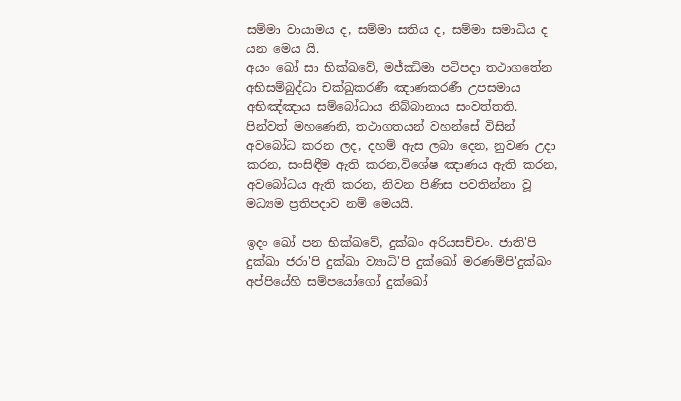සම්මා වායාමය ද, සම්මා සතිය ද, සම්මා සමාධිය ද යන මෙය යි.
අයං ඛෝ සා භික්ඛවේ, මජ්ඣිමා පටිපදා තථාගතේන අභිසම්බුද්ධා චක්ඛුකරණී ඤාණකරණී උපසමාය අභිඤ්ඤාය සම්බෝධාය නිබ්බානාය සංවත්තති.
පින්වත් මහණෙනි, තථාගතයන් වහන්සේ විසින් අවබෝධ කරන ලද, දහම් ඇස ලබා දෙන, නුවණ උදා කරන, සංසිඳීම ඇති කරන,විශේෂ ඤාණය ඇති කරන, අවබෝධය ඇති කරන, නිවන පිණිස පවතින්නා වූ මධ්‍යම ප්‍රතිපදාව නම් මෙයයි.

ඉදං ඛෝ පන භික්ඛවේ, දුක්ඛං අරියසච්චං. ජාති'පි දුක්ඛා ජරා'පි දුක්ඛා ව්‍යාධි'පි දුක්ඛෝ මරණම්පි'දුක්ඛං අප්පියේහි සම්පයෝගෝ දුක්ඛෝ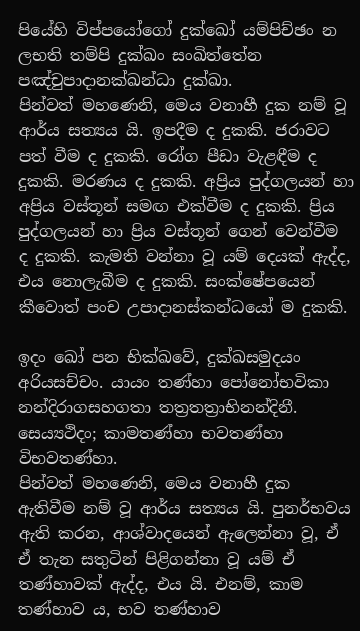පියේහි විප්පයෝගෝ දුක්ඛෝ යම්පිච්ඡං න ලභති තම්පි දුක්ඛං සංඛිත්තේන පඤ්චුපාදානක්ඛන්ධා දුක්ඛා.
පින්වත් මහණෙනි, මෙය වනාහී දුක නම් වූ ආර්ය සත්‍යය යි. ඉපදීම ද දුකකි. ජරාවට පත් වීම ද දුකකි. රෝග පීඩා වැළඳීම ද දුකකි. මරණය ද දුකකි. අප්‍රිය පුද්ගලයන් හා අප්‍රිය වස්තූන් සමඟ එක්වීම ද දුකකි. ප්‍රිය පුද්ගලයන් හා ප්‍රිය වස්තූන් ගෙන් වෙන්වීම ද දුකකි. කැමති වන්නා වූ යම් දෙයක් ඇද්ද, එය නොලැබීම ද දුකකි. සංක්ෂේපයෙන් කීවොත් පංච උපාදානස්කන්ධයෝ ම දුකකි.

ඉදං ඛෝ පන භික්ඛවේ, දුක්ඛසමුදයං අරියසච්චං. යායං තණ්හා පෝනෝභවිකා නන්දිරාගසහගතා තත්‍රතත්‍රාභිනන්දිනී. සෙය්‍යථිදං; කාමතණ්හා භවතණ්හා විභවතණ්හා.
පින්වත් මහණෙනි, මෙය වනාහී දුක ඇතිවීම නම් වූ ආර්ය සත්‍යය යි. පුනර්භවය ඇති කරන, ආශ්වාදයෙන් ඇලෙන්නා වූ, ඒ ඒ තැන සතුටින් පිළිගන්නා වූ යම් ඒ තණ්හාවක් ඇද්ද, එය යි. එනම්, කාම තණ්හාව ය, භව තණ්හාව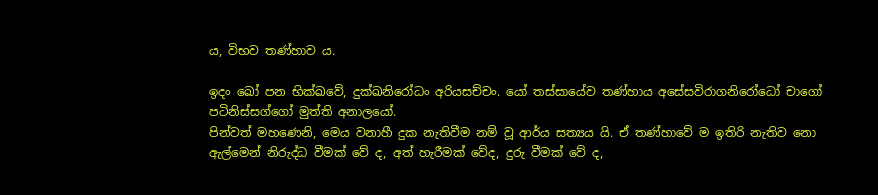ය, විභව තණ්හාව ය.

ඉදං ඛෝ පන භික්ඛවේ, දුක්ඛනිරෝධං අරියසච්චං. යෝ තස්සායේව තණ්හාය අසේසවිරාගනිරෝධෝ චාගෝ පටිනිස්සග්ගෝ මුත්ති අනාලයෝ.
පින්වත් මහණෙනි, මෙය වනාහී දුක නැතිවීම නම් වූ ආර්ය සත්‍යය යි. ඒ තණ්හාවේ ම ඉතිරි නැතිව නො ඇල්මෙන් නිරුද්ධ වීමක් වේ ද, අත් හැරීමක් වේද, දුරු වීමක් වේ ද,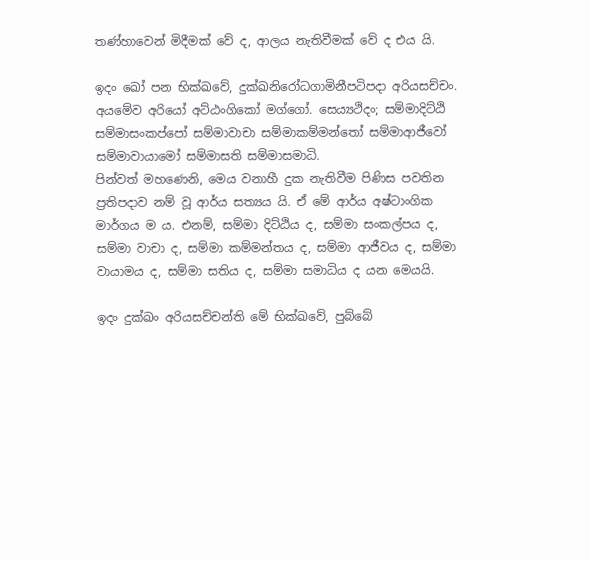තණ්හාවෙන් මිදීමක් වේ ද, ආලය නැතිවීමක් වේ ද එය යි.

ඉදං ඛෝ පන භික්ඛවේ, දුක්ඛනිරෝධගාමිනීපටිපදා අරියසච්චං. අයමේව අරියෝ අට්ඨංගිකෝ මග්ගෝ. සෙය්‍යථිදං; සම්මාදිට්ඨි සම්මාසංකප්පෝ සම්මාවාචා සම්මාකම්මන්තෝ සම්මාආජීවෝ සම්මාවායාමෝ සම්මාසති සම්මාසමාධි.
පින්වත් මහණෙනි, මෙය වනාහී දුක නැතිවීම පිණිස පවතින ප්‍රතිපදාව නම් වූ ආර්ය සත්‍යය යි. ඒ මේ ආර්ය අෂ්ටාංගික මාර්ගය ම ය. එනම්, සම්මා දිට්ඨිය ද, සම්මා සංකල්පය ද, සම්මා වාචා ද, සම්මා කම්මන්තය ද, සම්මා ආජීවය ද, සම්මා වායාමය ද, සම්මා සතිය ද, සම්මා සමාධිය ද යන මෙයයි.

ඉදං දුක්ඛං අරියසච්චන්ති මේ භික්ඛවේ, පුබ්බේ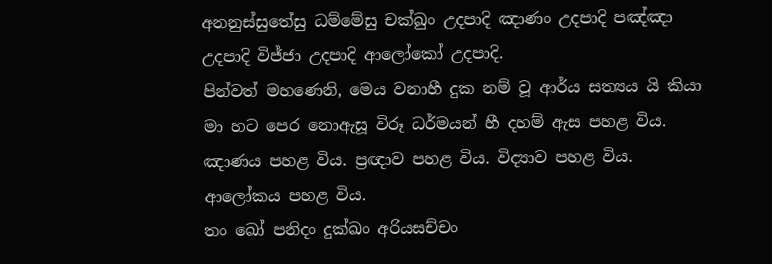අනනුස්සුතේසු ධම්මේසු චක්ඛුං උදපාදි ඤාණං උදපාදි පඤ්ඤා උදපාදි විජ්ජා උදපාදි ආලෝකෝ උදපාදි.
පින්වත් මහණෙනි, මෙය වනාහී දුක නම් වූ ආර්ය සත්‍යය යි කියා මා හට පෙර නොඇසූ විරූ ධර්මයන් හී දහම් ඇස පහළ විය. ඤාණය පහළ විය. ප්‍රඥාව පහළ විය. විද්‍යාව පහළ විය. ආලෝකය පහළ විය.
තං ඛෝ පනිදං දුක්ඛං අරියසච්චං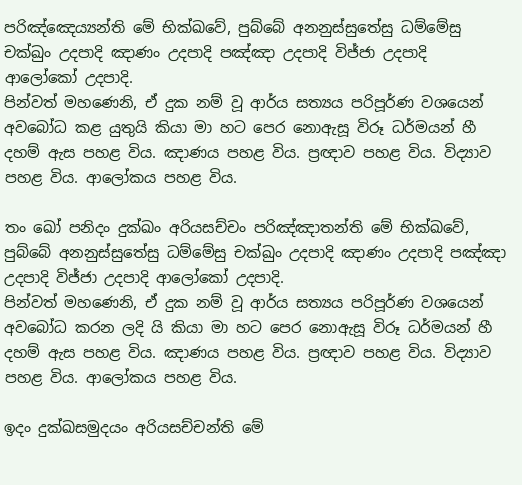පරිඤ්ඤෙය්‍යන්ති මේ භික්ඛවේ, පුබ්බේ අනනුස්සුතේසු ධම්මේසු චක්ඛුං උදපාදි ඤාණං උදපාදි පඤ්ඤා උදපාදි විජ්ජා උදපාදි ආලෝකෝ උදපාදි.
පින්වත් මහණෙනි, ඒ දුක නම් වූ ආර්ය සත්‍යය පරිපූර්ණ වශයෙන් අවබෝධ කළ යුතුයි කියා මා හට පෙර නොඇසූ විරූ ධර්මයන් හී දහම් ඇස පහළ විය. ඤාණය පහළ විය. ප්‍රඥාව පහළ විය. විද්‍යාව පහළ විය. ආලෝකය පහළ විය.

තං ඛෝ පනිදං දුක්ඛං අරියසච්චං පරිඤ්ඤාතන්ති මේ භික්ඛවේ, පුබ්බේ අනනුස්සුතේසු ධම්මේසු චක්ඛුං උදපාදි ඤාණං උදපාදි පඤ්ඤා උදපාදි විජ්ජා උදපාදි ආලෝකෝ උදපාදි.
පින්වත් මහණෙනි, ඒ දුක නම් වූ ආර්ය සත්‍යය පරිපූර්ණ වශයෙන් අවබෝධ කරන ලදි යි කියා මා හට පෙර නොඇසූ විරූ ධර්මයන් හී දහම් ඇස පහළ විය. ඤාණය පහළ විය. ප්‍රඥාව පහළ විය. විද්‍යාව පහළ විය. ආලෝකය පහළ විය.

ඉදං දුක්ඛසමුදයං අරියසච්චන්ති මේ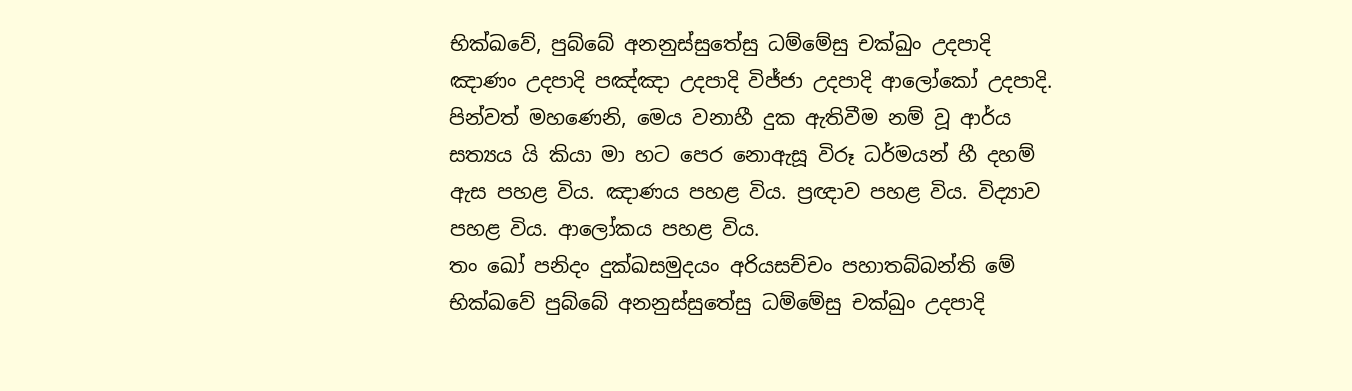භික්ඛවේ, පුබ්බේ අනනුස්සුතේසු ධම්මේසු චක්ඛුං උදපාදි ඤාණං උදපාදි පඤ්ඤා උදපාදි විජ්ජා උදපාදි ආලෝකෝ උදපාදි.
පින්වත් මහණෙනි, මෙය වනාහී දුක ඇතිවීම නම් වූ ආර්ය සත්‍යය යි කියා මා හට පෙර නොඇසූ විරූ ධර්මයන් හී දහම් ඇස පහළ විය. ඤාණය පහළ විය. ප්‍රඥාව පහළ විය. විද්‍යාව පහළ විය. ආලෝකය පහළ විය.
තං ඛෝ පනිදං දුක්ඛසමුදයං අරියසච්චං පහාතබ්බන්ති මේ භික්ඛවේ පුබ්බේ අනනුස්සුතේසු ධම්මේසු චක්ඛුං උදපාදි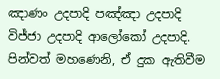ඤාණං උදපාදි පඤ්ඤා උදපාදි විජ්ජා උදපාදි ආලෝකෝ උදපාදි.
පින්වත් මහණෙනි, ඒ දුක ඇතිවීම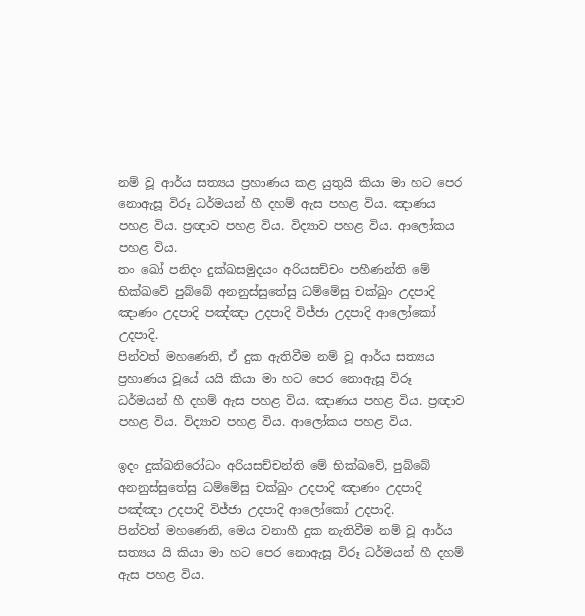නම් වූ ආර්ය සත්‍යය ප්‍රහාණය කළ යුතුයි කියා මා හට පෙර නොඇසූ විරූ ධර්මයන් හී දහම් ඇස පහළ විය. ඤාණය පහළ විය. ප්‍රඥාව පහළ විය. විද්‍යාව පහළ විය. ආලෝකය පහළ විය.
තං ඛෝ පනිදං දුක්ඛසමුදයං අරියසච්චං පහීණන්ති මේ භික්ඛවේ පුබ්බේ අනනුස්සුතේසු ධම්මේසු චක්ඛුං උදපාදි ඤාණං උදපාදි පඤ්ඤා උදපාදි විජ්ජා උදපාදි ආලෝකෝ උදපාදි.
පින්වත් මහණෙනි, ඒ දුක ඇතිවීම නම් වූ ආර්ය සත්‍යය ප්‍රහාණය වූයේ යයි කියා මා හට පෙර නොඇසූ විරූ ධර්මයන් හී දහම් ඇස පහළ විය. ඤාණය පහළ විය. ප්‍රඥාව පහළ විය. විද්‍යාව පහළ විය. ආලෝකය පහළ විය.

ඉදං දුක්ඛනිරෝධං අරියසච්චන්ති මේ භික්ඛවේ, පුබ්බේ අනනුස්සුතේසු ධම්මේසු චක්ඛුං උදපාදි ඤාණං උදපාදි පඤ්ඤා උදපාදි විජ්ජා උදපාදි ආලෝකෝ උදපාදි.
පින්වත් මහණෙනි, මෙය වනාහී දුක නැතිවීම නම් වූ ආර්ය සත්‍යය යි කියා මා හට පෙර නොඇසූ විරූ ධර්මයන් හී දහම් ඇස පහළ විය.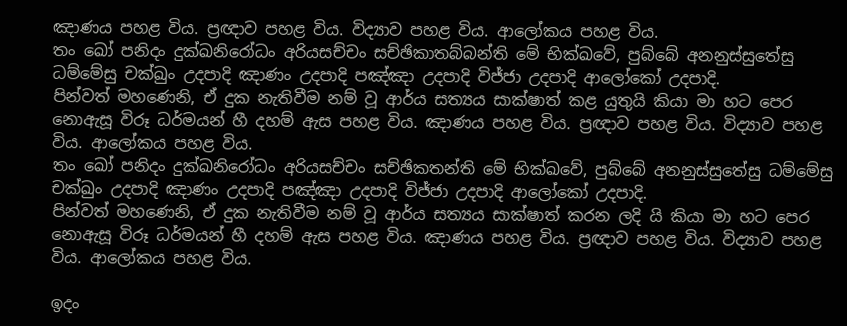ඤාණය පහළ විය. ප්‍රඥාව පහළ විය. විද්‍යාව පහළ විය. ආලෝකය පහළ විය.
තං ඛෝ පනිදං දුක්ඛනිරෝධං අරියසච්චං සච්ඡිකාතබ්බන්ති මේ භික්ඛවේ, පුබ්බේ අනනුස්සුතේසු ධම්මේසු චක්ඛුං උදපාදි ඤාණං උදපාදි පඤ්ඤා උදපාදි විජ්ජා උදපාදි ආලෝකෝ උදපාදි.
පින්වත් මහණෙනි, ඒ දුක නැතිවීම නම් වූ ආර්ය සත්‍යය සාක්ෂාත් කළ යුතුයි කියා මා හට පෙර නොඇසූ විරූ ධර්මයන් හී දහම් ඇස පහළ විය. ඤාණය පහළ විය. ප්‍රඥාව පහළ විය. විද්‍යාව පහළ විය. ආලෝකය පහළ විය.
තං ඛෝ පනිදං දුක්ඛනිරෝධං අරියසච්චං සච්ඡිකතන්ති මේ භික්ඛවේ, පුබ්බේ අනනුස්සුතේසු ධම්මේසු චක්ඛුං උදපාදි ඤාණං උදපාදි පඤ්ඤා උදපාදි විජ්ජා උදපාදි ආලෝකෝ උදපාදි.
පින්වත් මහණෙනි, ඒ දුක නැතිවීම නම් වූ ආර්ය සත්‍යය සාක්ෂාත් කරන ලදි යි කියා මා හට පෙර නොඇසූ විරූ ධර්මයන් හී දහම් ඇස පහළ විය. ඤාණය පහළ විය. ප්‍රඥාව පහළ විය. විද්‍යාව පහළ විය. ආලෝකය පහළ විය.

ඉදං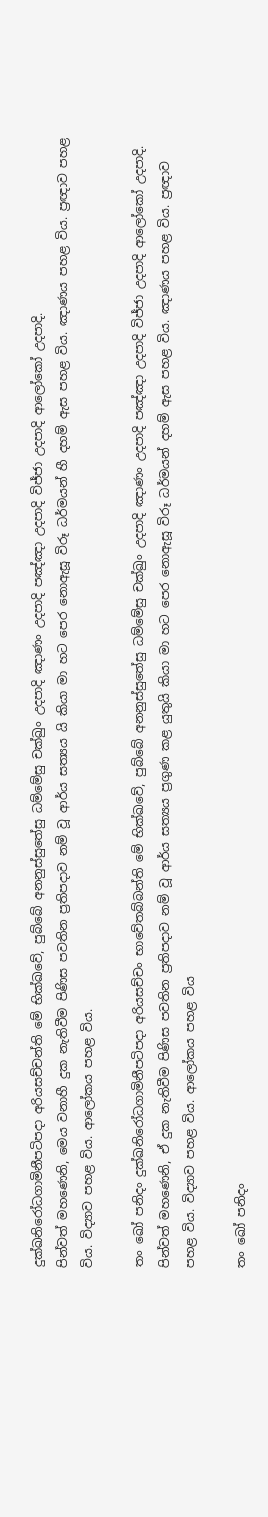දුක්ඛනිරෝධගාමිනීපටිපදා අරියසච්චන්ති මේ භික්ඛවේ, පුබ්බේ අනනුස්සුතේසු ධම්මේසු චක්ඛුං උදපාදි ඤාණං උදපාදි පඤ්ඤා උදපාදි විජ්ජා උදපාදි ආලෝකෝ උදපාදි.
පින්වත් මහණෙනි, මෙය වනාහී දුක නැතිවීම පිණිස පවතින ප්‍රතිපදාව නම් වූ ආර්ය සත්‍යය යි කියා මා හට පෙර නොඇසූ විරූ ධර්මයන් හී දහම් ඇස පහළ විය. ඤාණය පහළ විය. ප්‍රඥාව පහළ විය. විද්‍යාව පහළ විය. ආලෝකය පහළ විය.

තං ඛෝ පනිදං දුක්ඛනිරෝධගාමිනීපටිපදා අරියසච්චං භාවේතබ්බන්ති මේ භික්ඛවේ, පුබ්බේ අනනුස්සුතේසු ධම්මේසු චක්ඛුං උදපාදි ඤාණං උදපාදි පඤ්ඤා උදපාදි විජ්ජා උදපාදි ආලෝකෝ උදපාදි.
පින්වත් මහණෙනි, ඒ දුක නැතිවීම පිණිස පවතින ප්‍රතිපදාව නම් වූ ආර්ය සත්‍යය ප්‍රගුණ කළ යුතුයි කියා මා හට පෙර නොඇසූ විරූ ධර්මයන් දහම් ඇස පහළ විය. ඤාණය පහළ විය. ප්‍රඥාව පහළ විය. විද්‍යාව පහළ විය. ආලෝකය පහළ විය

තං ඛෝ පනිදං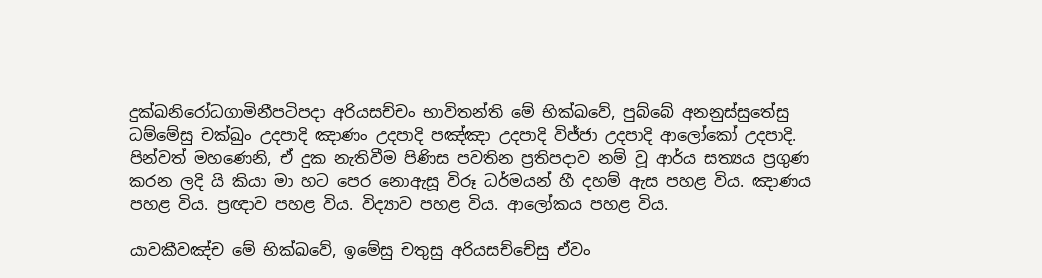දුක්ඛනිරෝධගාමිනීපටිපදා අරියසච්චං භාවිතන්ති මේ භික්ඛවේ, පුබ්බේ අනනුස්සුතේසු ධම්මේසු චක්ඛුං උදපාදි ඤාණං උදපාදි පඤ්ඤා උදපාදි විජ්ජා උදපාදි ආලෝකෝ උදපාදි.
පින්වත් මහණෙනි, ඒ දුක නැතිවීම පිණිස පවතින ප්‍රතිපදාව නම් වූ ආර්ය සත්‍යය ප්‍රගුණ කරන ලදි යි කියා මා හට පෙර නොඇසූ විරූ ධර්මයන් හී දහම් ඇස පහළ විය. ඤාණය පහළ විය. ප්‍රඥාව පහළ විය. විද්‍යාව පහළ විය. ආලෝකය පහළ විය.

යාවකීවඤ්ච මේ භික්ඛවේ, ඉමේසු චතුසු අරියසච්චේසු ඒවං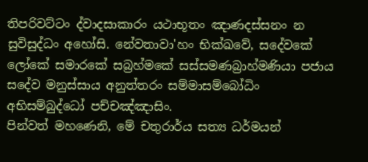තිපරිවට්ටං ද්වාදසාකාරං යථාභූතං ඤාණදස්සනං න සුවිසුද්ධං අහෝසි. නේවතාවා'හං භික්ඛවේ, සදේවකේ ලෝකේ සමාරකේ සබ්‍රහ්මකේ සස්සමණබ්‍රාහ්මණියා පජාය සදේව මනුස්සාය අනුත්තරං සම්මාසම්බෝධිං අභිසම්බුද්ධෝ පච්චඤ්ඤාසිං.
පින්වත් මහණෙනි, මේ චතුරාර්ය සත්‍ය ධර්මයන්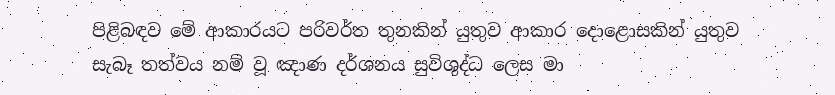පිළිබඳව මේ ආකාරයට පරිවර්ත තුනකින් යුතුව ආකාර දොළොසකින් යුතුව සැබෑ තත්වය නම් වූ ඤාණ දර්ශනය සුවිශුද්ධ ලෙස මා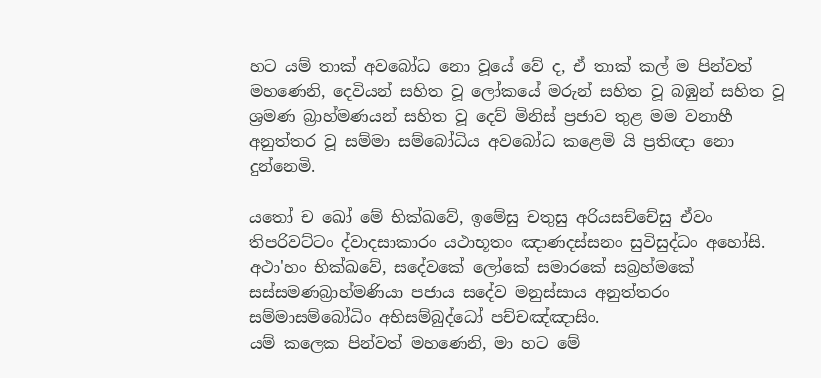හට යම් තාක් අවබෝධ නො වූයේ වේ ද, ඒ තාක් කල් ම පින්වත් මහණෙනි, දෙවියන් සහිත වූ ලෝකයේ මරුන් සහිත වූ බඹුන් සහිත වූ ශ්‍රමණ බ්‍රාහ්මණයන් සහිත වූ දෙව් මිනිස් ප්‍රජාව තුළ මම වනාහී අනුත්තර වූ සම්මා සම්බෝධිය අවබෝධ කළෙමි යි ප්‍රතිඥා නො දුන්නෙමි.

යතෝ ච ඛෝ මේ භික්ඛවේ, ඉමේසු චතුසු අරියසච්චේසු ඒවං තිපරිවට්ටං ද්වාදසාකාරං යථාභූතං ඤාණදස්සනං සුවිසුද්ධං අහෝසි. අථා'හං භික්ඛවේ, සදේවකේ ලෝකේ සමාරකේ සබ්‍රහ්මකේ සස්සමණබ්‍රාහ්මණියා පජාය සදේව මනුස්සාය අනුත්තරං සම්මාසම්බෝධිං අභිසම්බුද්ධෝ පච්චඤ්ඤාසිං.
යම් කලෙක පින්වත් මහණෙනි, මා හට මේ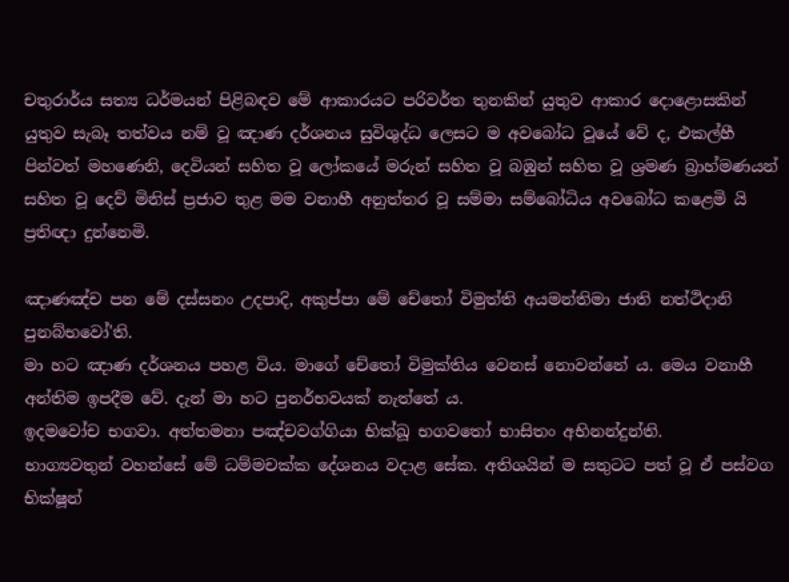චතුරාර්ය සත්‍ය ධර්මයන් පිළිබඳව මේ ආකාරයට පරිවර්ත තුනකින් යුතුව ආකාර දොළොසකින් යුතුව සැබෑ තත්වය නම් වූ ඤාණ දර්ශනය සුවිශුද්ධ ලෙසට ම අවබෝධ වූයේ වේ ද, එකල්හී පින්වත් මහණෙනි, දෙවියන් සහිත වූ ලෝකයේ මරුන් සහිත වූ බඹුන් සහිත වූ ශ්‍රමණ බ්‍රාහ්මණයන් සහිත වූ දෙව් මිනිස් ප්‍රජාව තුළ මම වනාහී අනුත්තර වූ සම්මා සම්බෝධිය අවබෝධ කළෙමි යි ප්‍රතිඥා දුන්නෙමි.

ඤාණඤ්ච පන මේ දස්සනං උදපාදි, අකුප්පා මේ චේතෝ විමුත්ති අයමන්තිමා ජාති නත්ථිදානි පුනබ්භවෝ'ති.
මා හට ඤාණ දර්ශනය පහළ විය. මාගේ චේතෝ විමුක්තිය වෙනස් නොවන්නේ ය. මෙය වනාහී අන්තිම ඉපදීම වේ. දැන් මා හට පුනර්භවයක් නැත්තේ ය.
ඉදමවෝච භගවා. අත්තමනා පඤ්චවග්ගියා භික්ඛූ භගවතෝ භාසිතං අභිනන්දුන්ති.
භාග්‍යවතුන් වහන්සේ මේ ධම්මචක්ක දේශනය වදාළ සේක. අතිශයින් ම සතුටට පත් වූ ඒ පස්වග භික්ෂූන්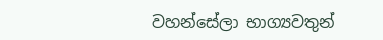වහන්සේලා භාග්‍යවතුන්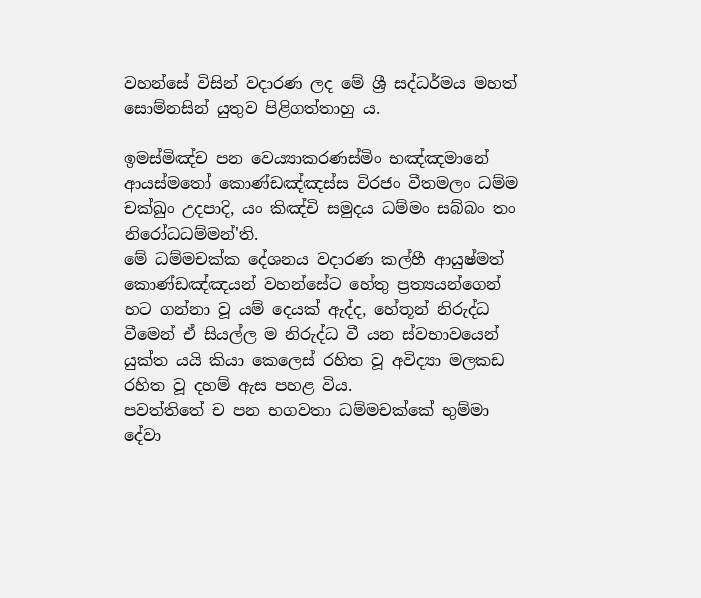වහන්සේ විසින් වදාරණ ලද මේ ශ්‍රී සද්ධර්මය මහත් සොම්නසින් යුතුව පිළිගත්තාහු ය.

ඉමස්මිඤ්ච පන වෙය්‍යාකරණස්මිං භඤ්ඤමානේ ආයස්මතෝ කොණ්ඩඤ්ඤස්ස විරජං වීතමලං ධම්ම චක්ඛුං උදපාදි, යං කිඤ්චි සමුදය ධම්මං සබ්බං තං නිරෝධධම්මන්'ති.
මේ ධම්මචක්ක දේශනය වදාරණ කල්හී ආයුෂ්මත් කොණ්ඩඤ්ඤයන් වහන්සේට හේතු ප්‍රත්‍යයන්ගෙන් හට ගන්නා වූ යම් දෙයක් ඇද්ද, හේතූන් නිරුද්ධ වීමෙන් ඒ සියල්ල ම නිරුද්ධ වී යන ස්වභාවයෙන් යුක්ත යයි කියා කෙලෙස් රහිත වූ අවිද්‍යා මලකඩ රහිත වූ දහම් ඇස පහළ විය.
පවත්තිතේ ච පන භගවතා ධම්මචක්කේ භුම්මා දේවා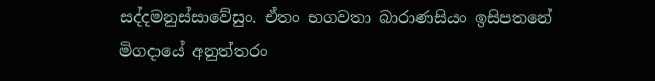සද්දමනුස්සාවේසුං. ඒතං භගවතා බාරාණසියං ඉසිපතනේ මිගදායේ අනුත්තරං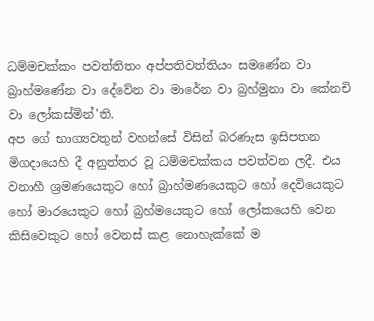ධම්මචක්කං පවත්තිතං අප්පතිවත්තියං සමණේන වා බ්‍රාහ්මණේන වා දේවේන වා මාරේන වා බ්‍රහ්මුනා වා කේනචි වා ලෝකස්මින්'ති.
අප ගේ භාග්‍යවතුන් වහන්සේ විසින් බරණැස ඉසිපතන මිගදායෙහි දී අනුත්තර වූ ධම්මචක්කය පවත්වන ලදී. එය වනාහී ශ්‍රමණයෙකුට හෝ බ්‍රාහ්මණයෙකුට හෝ දෙවියෙකුට හෝ මාරයෙකුට හෝ බ්‍රහ්මයෙකුට හෝ ලෝකයෙහි වෙන කිසිවෙකුට හෝ වෙනස් කළ නොහැක්කේ ම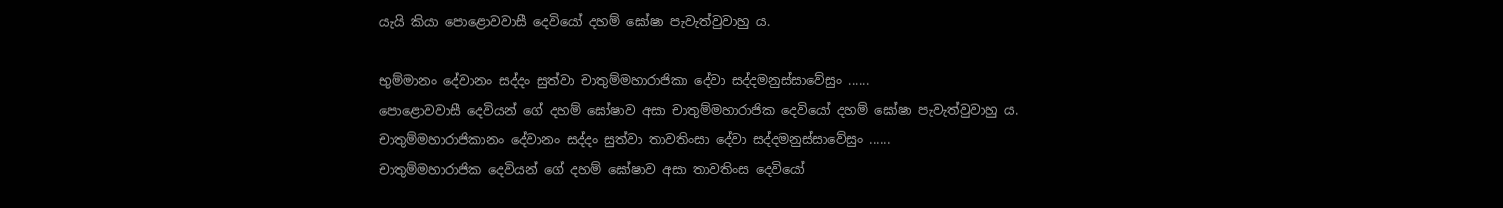යැයි කියා පොළොවවාසී දෙවියෝ දහම් ඝෝෂා පැවැත්වුවාහු ය.

භුම්මානං දේවානං සද්දං සුත්වා චාතුම්මහාරාජිකා දේවා සද්දමනුස්සාවේසුං ......
පොළොවවාසී දෙවියන් ගේ දහම් ඝෝෂාව අසා චාතුම්මහාරාජික දෙවියෝ දහම් ඝෝෂා පැවැත්වුවාහු ය.
චාතුම්මහාරාජිකානං දේවානං සද්දං සුත්වා තාවතිංසා දේවා සද්දමනුස්සාවේසුං ......
චාතුම්මහාරාජික දෙවියන් ගේ දහම් ඝෝෂාව අසා තාවතිංස දෙවියෝ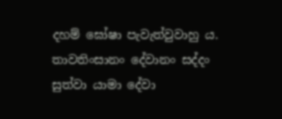දහම් ඝෝෂා පැවැත්වුවාහු ය.
තාවතිංසානං දේවානං සද්දං සුත්වා යාමා දේවා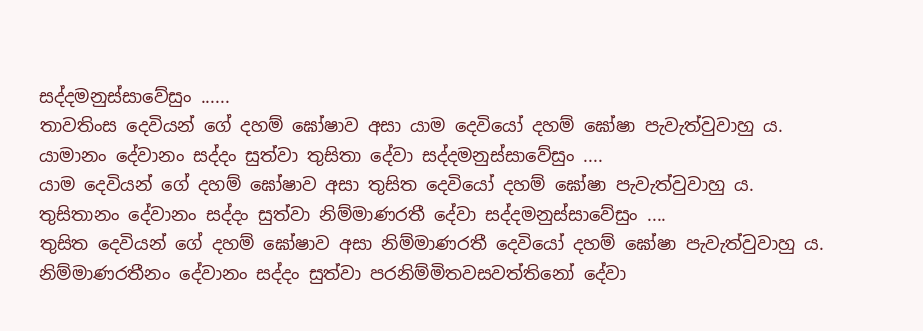සද්දමනුස්සාවේසුං ......
තාවතිංස දෙවියන් ගේ දහම් ඝෝෂාව අසා යාම දෙවියෝ දහම් ඝෝෂා පැවැත්වුවාහු ය.
යාමානං දේවානං සද්දං සුත්වා තුසිතා දේවා සද්දමනුස්සාවේසුං ....
යාම දෙවියන් ගේ දහම් ඝෝෂාව අසා තුසිත දෙවියෝ දහම් ඝෝෂා පැවැත්වුවාහු ය.
තුසිතානං දේවානං සද්දං සුත්වා නිම්මාණරතී දේවා සද්දමනුස්සාවේසුං ....
තුසිත දෙවියන් ගේ දහම් ඝෝෂාව අසා නිම්මාණරතී දෙවියෝ දහම් ඝෝෂා පැවැත්වුවාහු ය.
නිම්මාණරතීනං දේවානං සද්දං සුත්වා පරනිම්මිතවසවත්තිනෝ දේවා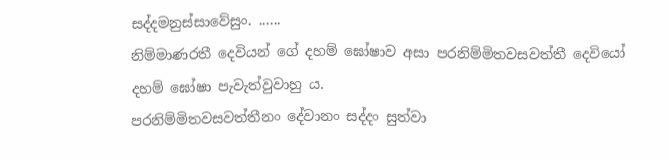සද්දමනුස්සාවේසුං. ......
නිම්මාණරතී දෙවියන් ගේ දහම් ඝෝෂාව අසා පරනිම්මිතවසවත්තී දෙවියෝ දහම් ඝෝෂා පැවැත්වුවාහු ය.
පරනිම්මිතවසවත්තීනං දේවානං සද්දං සුත්වා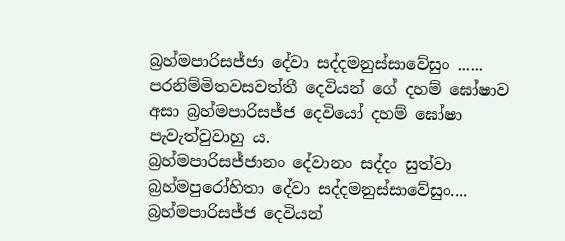බ්‍රහ්මපාරිසජ්ජා දේවා සද්දමනුස්සාවේසුං ......
පරනිම්මිතවසවත්තී දෙවියන් ගේ දහම් ඝෝෂාව අසා බ්‍රහ්මපාරිසජ්ජ දෙවියෝ දහම් ඝෝෂා පැවැත්වුවාහු ය.
බ්‍රහ්මපාරිසජ්ජානං දේවානං සද්දං සුත්වා බ්‍රහ්මපුරෝහිතා දේවා සද්දමනුස්සාවේසුං....
බ්‍රහ්මපාරිසජ්ජ දෙවියන්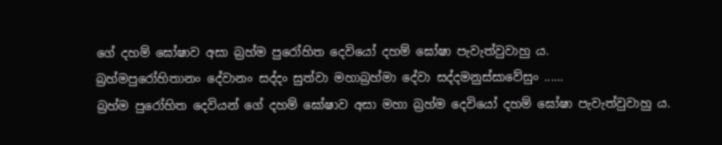ගේ දහම් ඝෝෂාව අසා බ්‍රහ්ම පුරෝහිත දෙවියෝ දහම් ඝෝෂා පැවැත්වුවාහු ය.
බ්‍රහ්මපුරෝහිතානං දේවානං සද්දං සුත්වා මහාබ්‍රහ්මා දේවා සද්දමනුස්සාවේසුං ......
බ්‍රහ්ම පුරෝහිත දෙවියන් ගේ දහම් ඝෝෂාව අසා මහා බ්‍රහ්ම දෙවියෝ දහම් ඝෝෂා පැවැත්වුවාහු ය.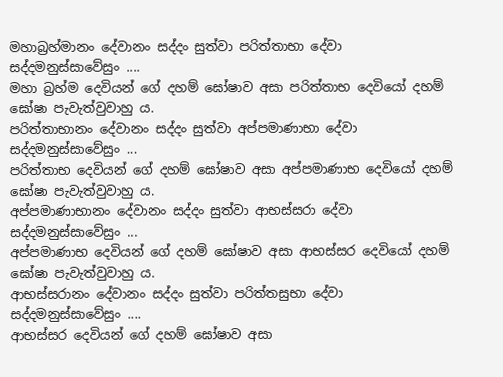මහාබ්‍රහ්මානං දේවානං සද්දං සුත්වා පරිත්තාභා දේවා සද්දමනුස්සාවේසුං ....
මහා බ්‍රහ්ම දෙවියන් ගේ දහම් ඝෝෂාව අසා පරිත්තාභ දෙවියෝ දහම් ඝෝෂා පැවැත්වුවාහු ය.
පරිත්තාභානං දේවානං සද්දං සුත්වා අප්පමාණාභා දේවා සද්දමනුස්සාවේසුං ...
පරිත්තාභ දෙවියන් ගේ දහම් ඝෝෂාව අසා අප්පමාණාභ දෙවියෝ දහම් ඝෝෂා පැවැත්වුවාහු ය.
අප්පමාණාභානං දේවානං සද්දං සුත්වා ආභස්සරා දේවා සද්දමනුස්සාවේසුං ...
අප්පමාණාභ දෙවියන් ගේ දහම් ඝෝෂාව අසා ආභස්සර දෙවියෝ දහම් ඝෝෂා පැවැත්වුවාහු ය.
ආභස්සරානං දේවානං සද්දං සුත්වා පරිත්තසුභා දේවා සද්දමනුස්සාවේසුං ....
ආභස්සර දෙවියන් ගේ දහම් ඝෝෂාව අසා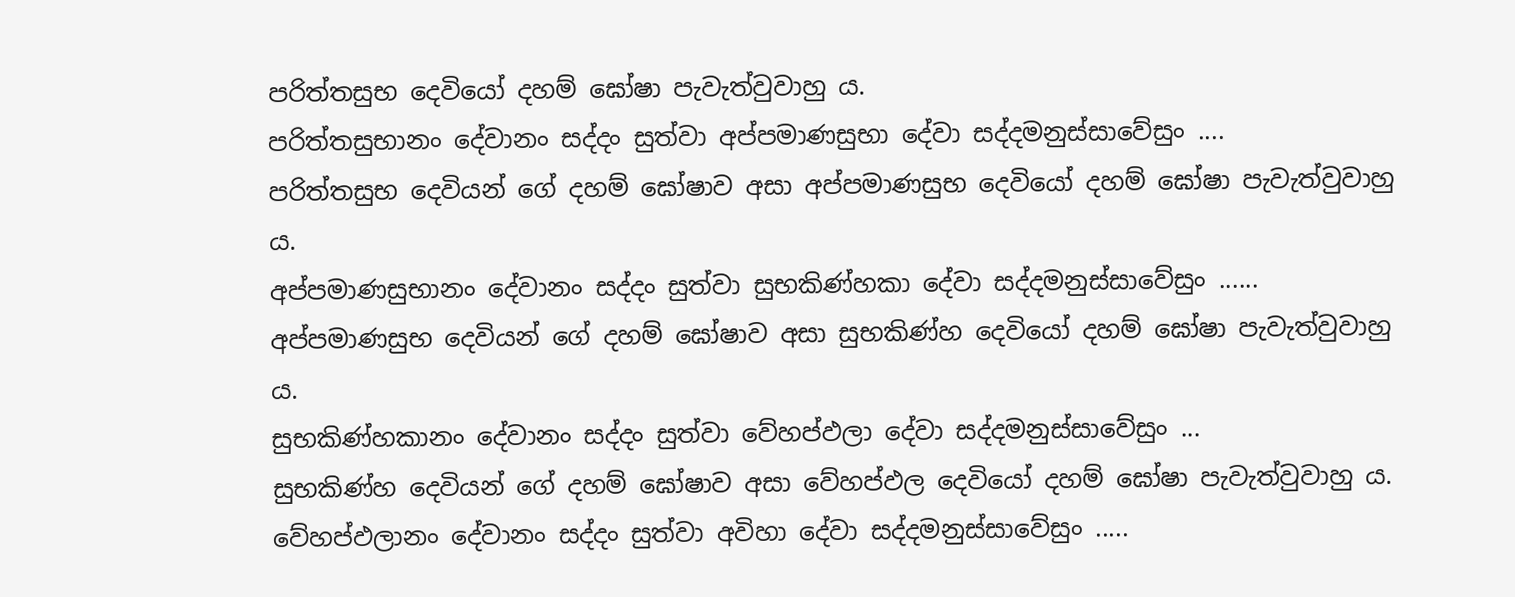පරිත්තසුභ දෙවියෝ දහම් ඝෝෂා පැවැත්වුවාහු ය.
පරිත්තසුභානං දේවානං සද්දං සුත්වා අප්පමාණසුභා දේවා සද්දමනුස්සාවේසුං ....
පරිත්තසුභ දෙවියන් ගේ දහම් ඝෝෂාව අසා අප්පමාණසුභ දෙවියෝ දහම් ඝෝෂා පැවැත්වුවාහු ය.
අප්පමාණසුභානං දේවානං සද්දං සුත්වා සුභකිණ්හකා දේවා සද්දමනුස්සාවේසුං ......
අප්පමාණසුභ දෙවියන් ගේ දහම් ඝෝෂාව අසා සුභකිණ්හ දෙවියෝ දහම් ඝෝෂා පැවැත්වුවාහු ය.
සුභකිණ්හකානං දේවානං සද්දං සුත්වා වේහප්ඵලා දේවා සද්දමනුස්සාවේසුං ...
සුභකිණ්හ දෙවියන් ගේ දහම් ඝෝෂාව අසා වේහප්ඵල දෙවියෝ දහම් ඝෝෂා පැවැත්වුවාහු ය.
වේහප්ඵලානං දේවානං සද්දං සුත්වා අවිහා දේවා සද්දමනුස්සාවේසුං .....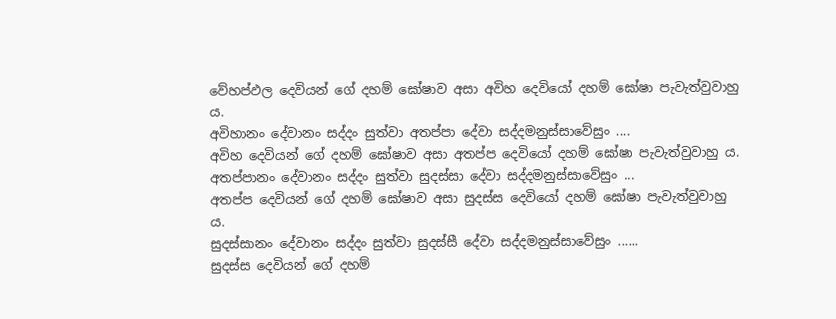වේහප්ඵල දෙවියන් ගේ දහම් ඝෝෂාව අසා අවිහ දෙවියෝ දහම් ඝෝෂා පැවැත්වුවාහු ය.
අවිහානං දේවානං සද්දං සුත්වා අතප්පා දේවා සද්දමනුස්සාවේසුං ....
අවිහ දෙවියන් ගේ දහම් ඝෝෂාව අසා අතප්ප දෙවියෝ දහම් ඝෝෂා පැවැත්වුවාහු ය.
අතප්පානං දේවානං සද්දං සුත්වා සුදස්සා දේවා සද්දමනුස්සාවේසුං ...
අතප්ප දෙවියන් ගේ දහම් ඝෝෂාව අසා සුදස්ස දෙවියෝ දහම් ඝෝෂා පැවැත්වුවාහු ය.
සුදස්සානං දේවානං සද්දං සුත්වා සුදස්සී දේවා සද්දමනුස්සාවේසුං ......
සුදස්ස දෙවියන් ගේ දහම්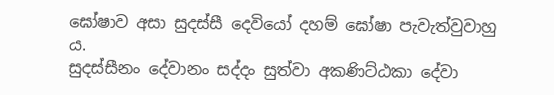ඝෝෂාව අසා සුදස්සී දෙවියෝ දහම් ඝෝෂා පැවැත්වුවාහු ය.
සුදස්සීනං දේවානං සද්දං සුත්වා අකණිට්ඨකා දේවා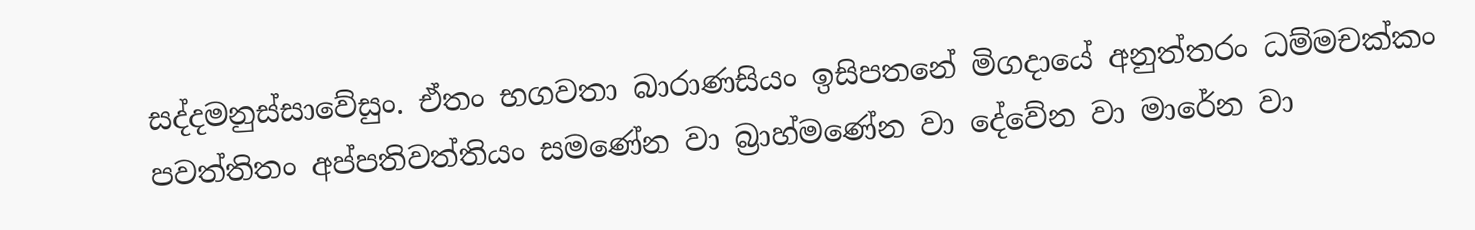සද්දමනුස්සාවේසුං. ඒතං භගවතා බාරාණසියං ඉසිපතනේ මිගදායේ අනුත්තරං ධම්මචක්කං පවත්තිතං අප්පතිවත්තියං සමණේන වා බ්‍රාහ්මණේන වා දේවේන වා මාරේන වා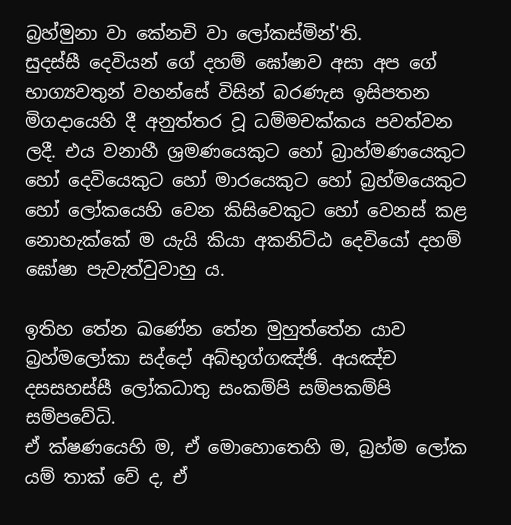බ්‍රහ්මුනා වා කේනචි වා ලෝකස්මින්'ති.
සුදස්සී දෙවියන් ගේ දහම් ඝෝෂාව අසා අප ගේ භාග්‍යවතුන් වහන්සේ විසින් බරණැස ඉසිපතන මිගදායෙහි දී අනුත්තර වූ ධම්මචක්කය පවත්වන ලදී. එය වනාහී ශ්‍රමණයෙකුට හෝ බ්‍රාහ්මණයෙකුට හෝ දෙවියෙකුට හෝ මාරයෙකුට හෝ බ්‍රහ්මයෙකුට හෝ ලෝකයෙහි වෙන කිසිවෙකුට හෝ වෙනස් කළ නොහැක්කේ ම යැයි කියා අකනිට්ඨ දෙවියෝ දහම් ඝෝෂා පැවැත්වුවාහු ය.

ඉතිහ තේන ඛණේන තේන මුහුත්තේන යාව බ්‍රහ්මලෝකා සද්දෝ අබ්භුග්ගඤ්ඡි. අයඤ්ච දසසහස්සී ලෝකධාතු සංකම්පි සම්පකම්පි සම්පවේධි.
ඒ ක්ෂණයෙහි ම, ඒ මොහොතෙහි ම, බ්‍රහ්ම ලෝක යම් තාක් වේ ද, ඒ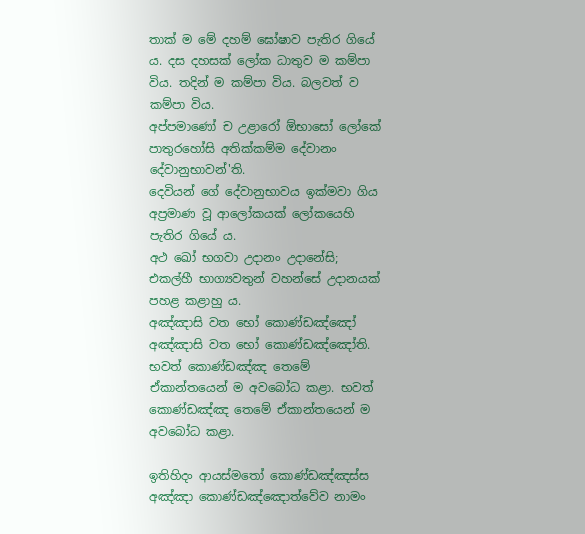තාක් ම මේ දහම් ඝෝෂාව පැතිර ගියේ ය. දස දහසක් ලෝක ධාතුව ම කම්පා විය. තදින් ම කම්පා විය. බලවත් ව කම්පා විය.
අප්පමාණෝ ච උළාරෝ ඕභාසෝ ලෝකේ පාතුරහෝසි අතික්කම්ම දේවානං දේවානුභාවන්'ති.
දෙවියන් ගේ දේවානුභාවය ඉක්මවා ගිය අප්‍රමාණ වූ ආලෝකයක් ලෝකයෙහි පැතිර ගියේ ය.
අථ ඛෝ භගවා උදානං උදානේසි;
එකල්හී භාග්‍යවතුන් වහන්සේ උදානයක් පහළ කළාහු ය.
අඤ්ඤාසි වත භෝ කොණ්ඩඤ්ඤෝ අඤ්ඤාසි වත භෝ කොණ්ඩඤ්ඤෝති.
භවත් කොණ්ඩඤ්ඤ තෙමේ ඒකාන්තයෙන් ම අවබෝධ කළා. භවත් කොණ්ඩඤ්ඤ තෙමේ ඒකාන්තයෙන් ම අවබෝධ කළා.

ඉතිහිදං ආයස්මතෝ කොණ්ඩඤ්ඤස්ස අඤ්ඤා කොණ්ඩඤ්ඤොත්වේව නාමං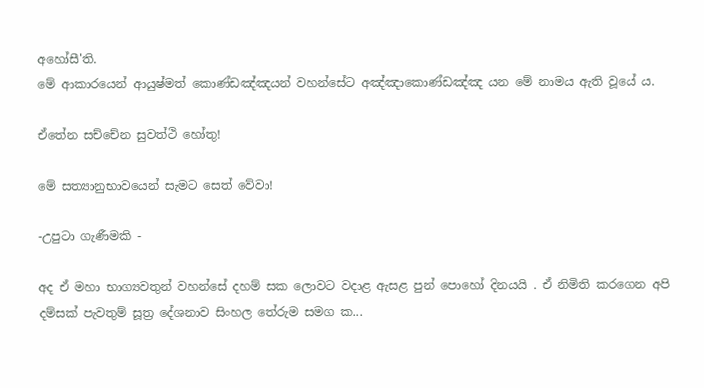අහෝසී'ති.
මේ ආකාරයෙන් ආයුෂ්මත් කොණ්ඩඤ්ඤයන් වහන්සේට අඤ්ඤාකොණ්ඩඤ්ඤ යන මේ නාමය ඇති වූයේ ය.

ඒතේන සච්චේන සුවත්ථි හෝතු!

මේ සත්‍යානුභාවයෙන් සැමට සෙත් වේවා!

-උපුටා ගැණීමකි -

අද ඒ මහා භාග්‍යවතුන් වහන්සේ දහම් සක ලොවට වදාළ ඇසළ පුන් පොහෝ දිනයයි . ඒ නිමිති කරගෙන අපි දම්සක් පැවතුම් සූත්‍ර දේශනාව සිංහල තේරුම සමග ක...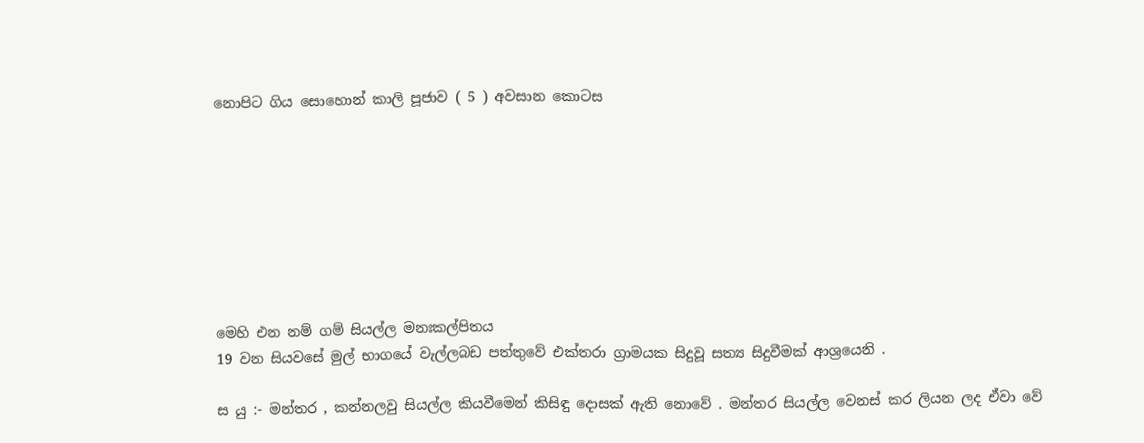නොපිට ගිය සොහොන් කාලි පූජාව ( 5 ) අවසාන කොටස








මෙහි එන නම් ගම් සියල්ල මනඃකල්පිතය
19 වන සියවසේ මුල් භාගයේ වැල්ලබඩ පත්තුවේ එක්තරා ග්‍රාමයක සිදුවූ සත්‍ය සිදුවීමක් ආශ්‍රයෙනි .

ස යු :- මන්තර , කන්නලවු සියල්ල කියවීමෙන් කිසිඳු දොසක් ඇති නොවේ . මන්තර සියල්ල වෙනස් කර ලියන ලද ඒවා වේ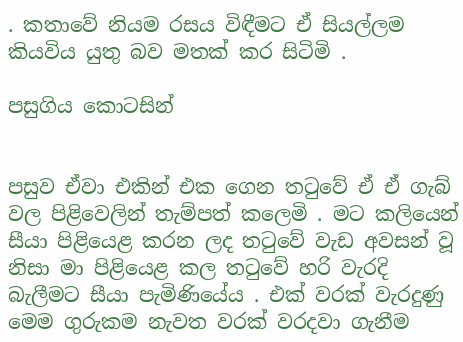. කතාවේ නියම රසය විඳීමට ඒ සියල්ලම කියවිය යුතු බව මතක් කර සිටිමි .

පසුගිය කොටසින්


පසුව ඒවා එකින් එක ගෙන තටුවේ ඒ ඒ ගැබ් වල පිළිවෙලින් තැම්පත් කලෙමි . මට කලියෙන් සීයා පිළියෙළ කරන ලද තටුවේ වැඩ අවසන් වූ නිසා මා පිළියෙළ කල තටුවේ හරි වැරදි බැලීමට සීයා පැමිණියේය . එක් වරක් වැරදුණු මෙම ගුරුකම නැවත වරක් වරදවා ගැනීම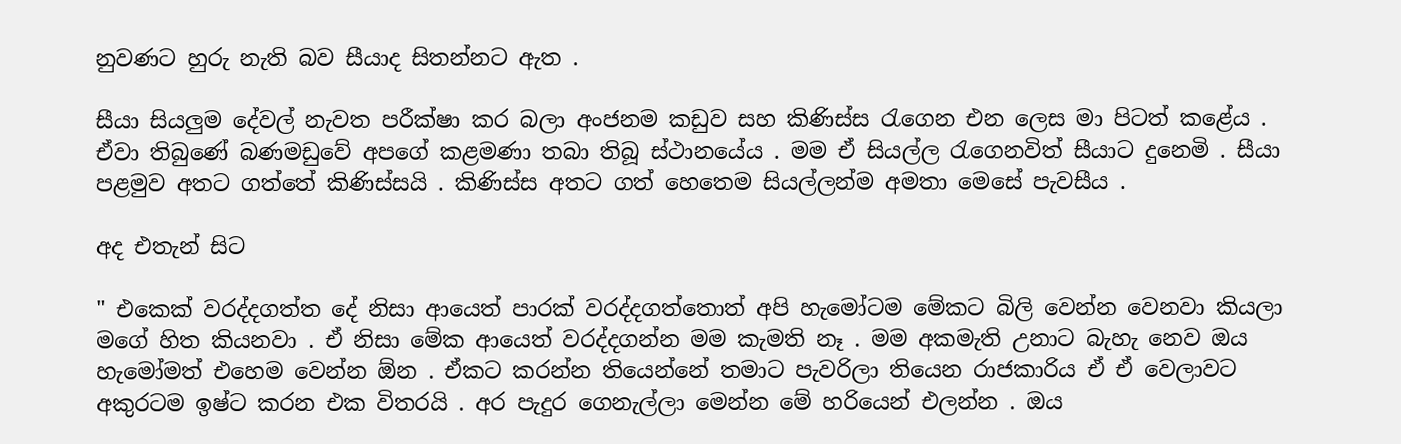නුවණට හුරු නැති බව සීයාද සිතන්නට ඇත .

සීයා සියලුම දේවල් නැවත පරීක්ෂා කර බලා අංජනම කඩුව සහ කිණිස්ස රැගෙන එන ලෙස මා පිටත් කළේය . ඒවා තිබුණේ බණමඩුවේ අපගේ කළමණා තබා තිබූ ස්ථානයේය . මම ඒ සියල්ල රැගෙනවිත් සීයාට දුනෙමි . සීයා පළමුව අතට ගත්තේ කිණිස්සයි . කිණිස්ස අතට ගත් හෙතෙම සියල්ලන්ම අමතා මෙසේ පැවසීය .

අද එතැන් සිට

" එකෙක් වරද්දගත්ත දේ නිසා ආයෙත් පාරක් වරද්දගත්තොත් අපි හැමෝටම මේකට බිලි වෙන්න වෙනවා කියලා මගේ හිත කියනවා . ඒ නිසා මේක ආයෙත් වරද්දගන්න මම කැමති නෑ . මම අකමැති උනාට බැහැ නෙව ඔය හැමෝමත් එහෙම වෙන්න ඕන . ඒකට කරන්න තියෙන්නේ තමාට පැවරිලා තියෙන රාජකාරිය ඒ ඒ වෙලාවට අකුරටම ඉෂ්ට කරන එක විතරයි . අර පැදුර ගෙනැල්ලා මෙන්න මේ හරියෙන් එලන්න . ඔය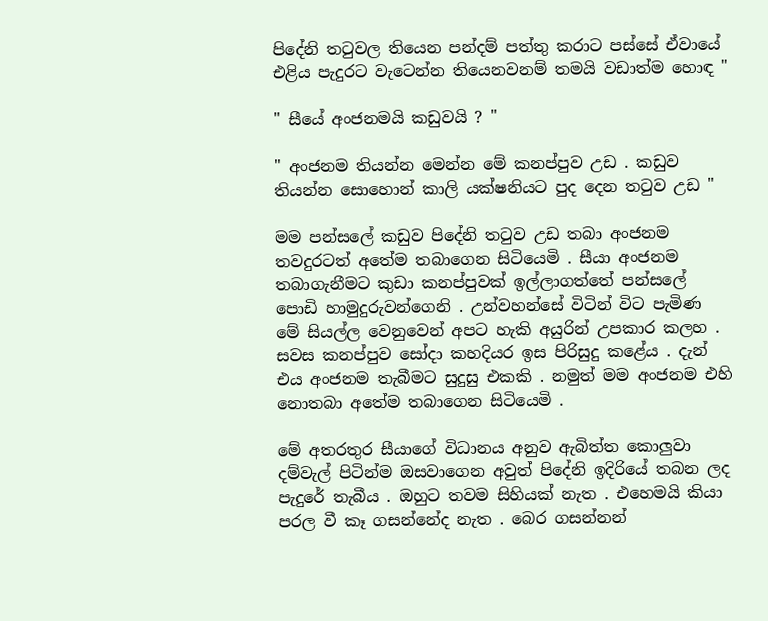පිදේනි තටුවල තියෙන පන්දම් පත්තු කරාට පස්සේ ඒවායේ එළිය පැදුරට වැටෙන්න තියෙනවනම් තමයි වඩාත්ම හොඳ "

" සීයේ අංජනමයි කඩුවයි ? "

" අංජනම තියන්න මෙන්න මේ කනප්පුව උඩ . කඩුව තියන්න සොහොන් කාලි යක්ෂනියට පුද දෙන තටුව උඩ "

මම පන්සලේ කඩුව පිදේනි තටුව උඩ තබා අංජනම තවදුරටත් අතේම තබාගෙන සිටියෙමි . සීයා අංජනම තබාගැනීමට කුඩා කනප්පුවක් ඉල්ලාගත්තේ පන්සලේ පොඩි හාමුදුරුවන්ගෙනි . උන්වහන්සේ විටින් විට පැමිණ මේ සියල්ල වෙනුවෙන් අපට හැකි අයුරින් උපකාර කලහ . සවස කනප්පුව සෝදා කහදියර ඉස පිරිසුදු කළේය . දැන් එය අංජනම තැබීමට සුදුසු එකකි . නමුත් මම අංජනම එහි නොතබා අතේම තබාගෙන සිටියෙමි .

මේ අතරතුර සීයාගේ විධානය අනුව ඇබිත්ත කොලුවා දම්වැල් පිටින්ම ඔසවාගෙන අවුත් පිදේනි ඉදිරියේ තබන ලද පැදුරේ තැබීය . ඔහුට තවම සිහියක් නැත . එහෙමයි කියා පරල වී කෑ ගසන්නේද නැත . බෙර ගසන්නන්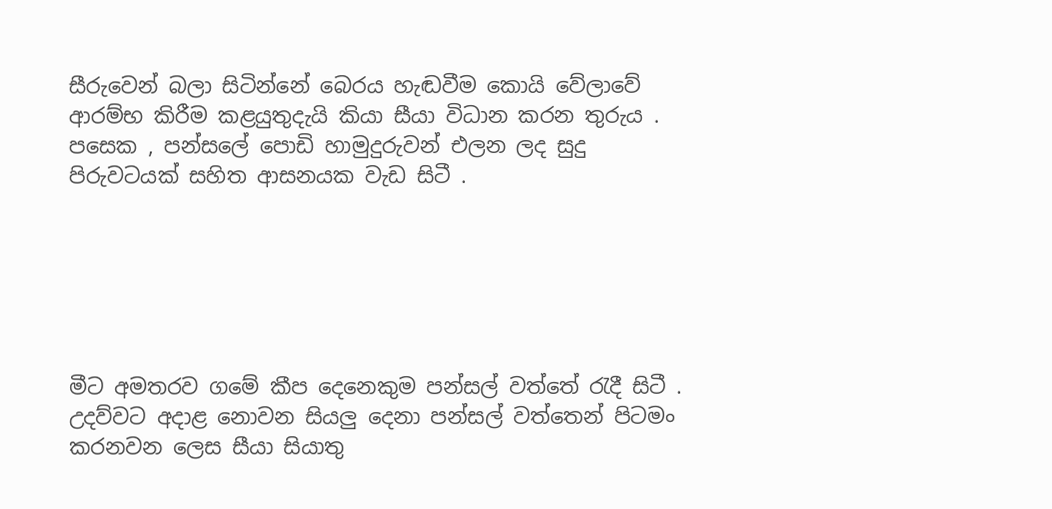සීරුවෙන් බලා සිටින්නේ බෙරය හැඬවීම කොයි වේලාවේ ආරම්භ කිරීම කළයුතුදැයි කියා සීයා විධාන කරන තුරුය . පසෙක , පන්සලේ පොඩි හාමුදුරුවන් එලන ලද සුදු පිරුවටයක් සහිත ආසනයක වැඩ සිටී .






මීට අමතරව ගමේ කීප දෙනෙකුම පන්සල් වත්තේ රැදී සිටී . උදව්වට අදාළ නොවන සියලු දෙනා පන්සල් වත්තෙන් පිටමං කරනවන ලෙස සීයා සියාතු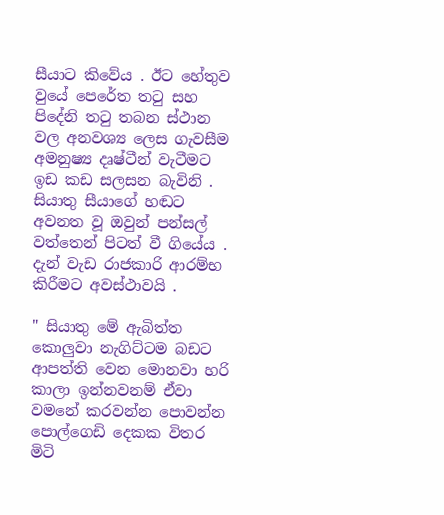සීයාට කිවේය . ඊට හේතුව වුයේ පෙරේත තටු සහ පිදේනි තටු තබන ස්ථාන වල අනවශ්‍ය ලෙස ගැවසීම අමනුෂ්‍ය දෘෂ්ටීන් වැටීමට ඉඩ කඩ සලසන බැවිනි . සියාතු සීයාගේ හඬට අවනත වූ ඔවුන් පන්සල් වත්තෙන් පිටත් වී ගියේය . දැන් වැඩ රාජකාරි ආරම්භ කිරීමට අවස්ථාවයි .

" සියාතු මේ ඇබිත්ත කොලුවා නැගිට්ටම බඩට ආපත්ති වෙන මොනවා හරි කාලා ඉන්නවනම් ඒවා වමනේ කරවන්න පොවන්න පොල්ගෙඩි දෙකක විතර මිටි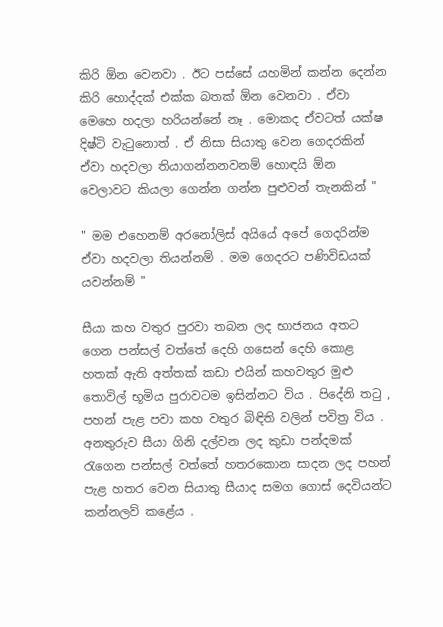කිරි ඕන වෙනවා . ඊට පස්සේ යහමින් කන්න දෙන්න කිරි හොද්දක් එක්ක බතක් ඕන වෙනවා . ඒවා මෙහෙ හදලා හරියන්නේ නෑ . මොකද ඒවටත් යක්ෂ දිෂ්ටි වැටුනොත් . ඒ නිසා සියාතු වෙන ගෙදරකින් ඒවා හදවලා තියාගන්නනවනම් හොඳයි ඕන වෙලාවට කියලා ගෙන්න ගන්න පුළුවන් තැනකින් "

" මම එහෙනම් අරනෝලිස් අයියේ අපේ ගෙදරින්ම ඒවා හදවලා තියන්නම් . මම ගෙදරට පණිවිඩයක් යවන්නම් "

සීයා කහ වතුර පුරවා තබන ලද භාජනය අතට ගෙන පන්සල් වත්තේ දෙහි ගසෙන් දෙහි කොළ හතක් ඇති අත්තක් කඩා එයින් කහවතුර මුළු තොවිල් භූමිය පුරාවටම ඉසින්නට විය . පිදේනි තටු , පහන් පැළ පවා කහ වතුර බිඳිති වලින් පවිත්‍ර විය . අනතුරුව සීයා ගිනි දල්වන ලද කුඩා පන්දමක් රැගෙන පන්සල් වත්තේ හතරකොන සාදන ලද පහන් පැළ හතර වෙන සියාතු සීයාද සමග ගොස් දෙවියන්ට කන්නලව් කළේය .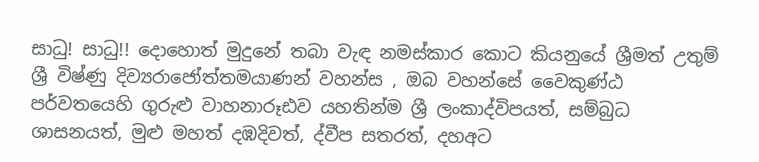සාධු! සාධු!! දොහොත් මුදුනේ තබා වැඳ නමස්‌කාර කොට කියනුයේ ශ්‍රීමත් උතුම් ශ්‍රී විෂ්ණු දිව්‍යරාජෝත්තමයාණන් වහන්ස , ඔබ වහන්සේ වෛකුණ්‌ඨ පර්වතයෙහි ගුරුළු වාහනාරූඪව යහතින්ම ශ්‍රී ලංකාද්විපයත්, සම්බුධ ශාසනයත්, මුළු මහත් දඹදිවත්, ද්වීප සතරත්, දහඅට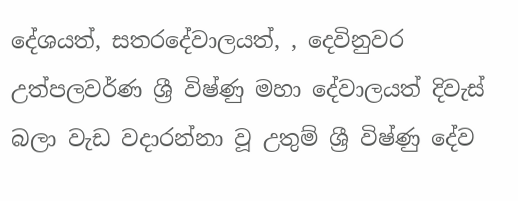දේශයත්, සතරදේවාලයත්, , දෙවිනුවර උත්පලවර්ණ ශ්‍රී විෂ්ණු මහා දේවාලයත් දිවැස්‌ බලා වැඩ වදාරන්නා වූ උතුම් ශ්‍රී විෂ්ණු දේව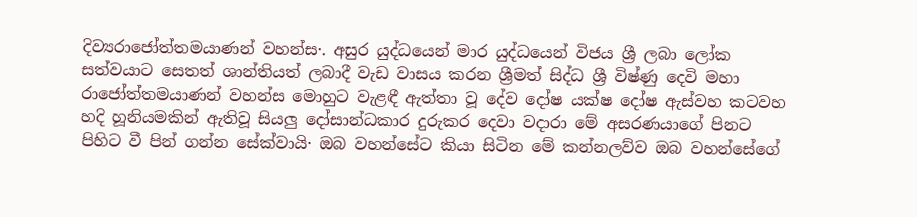දිව්‍යරාජෝත්තමයාණන් වහන්ස·. අසුර යුද්ධයෙන් මාර යුද්ධයෙන් විජය ශ්‍රී ලබා ලෝක සත්වයාට සෙතත් ශාන්තියත් ලබාදී වැඩ වාසය කරන ශ්‍රීමත් සිද්ධ ශ්‍රී විෂ්ණු දෙවි මහා රාජෝත්තමයාණන් වහන්ස මොහුට වැළඳී ඇත්තා වූ දේව දෝෂ යක්ෂ දෝෂ ඇස්‌වහ කටවහ හදි හූනියමකින් ඇතිවූ සියලු දෝසාන්ධකාර දුරුකර දෙවා වදාරා මේ අසරණයාගේ පිනට පිහිට වී පින් ගන්න සේක්‌වායි· ඔබ වහන්සේට කියා සිටින මේ කන්නලව්ව ඔබ වහන්සේගේ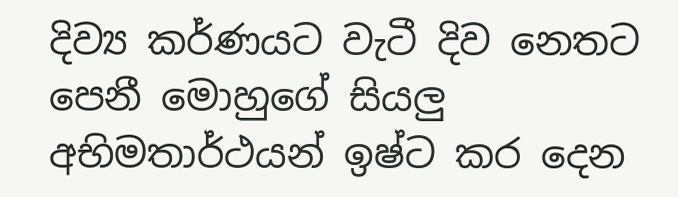දිව්‍ය කර්ණයට වැටී දිව නෙතට පෙනී මොහුගේ සියලු අභිමතාර්ථයන් ඉෂ්ට කර දෙන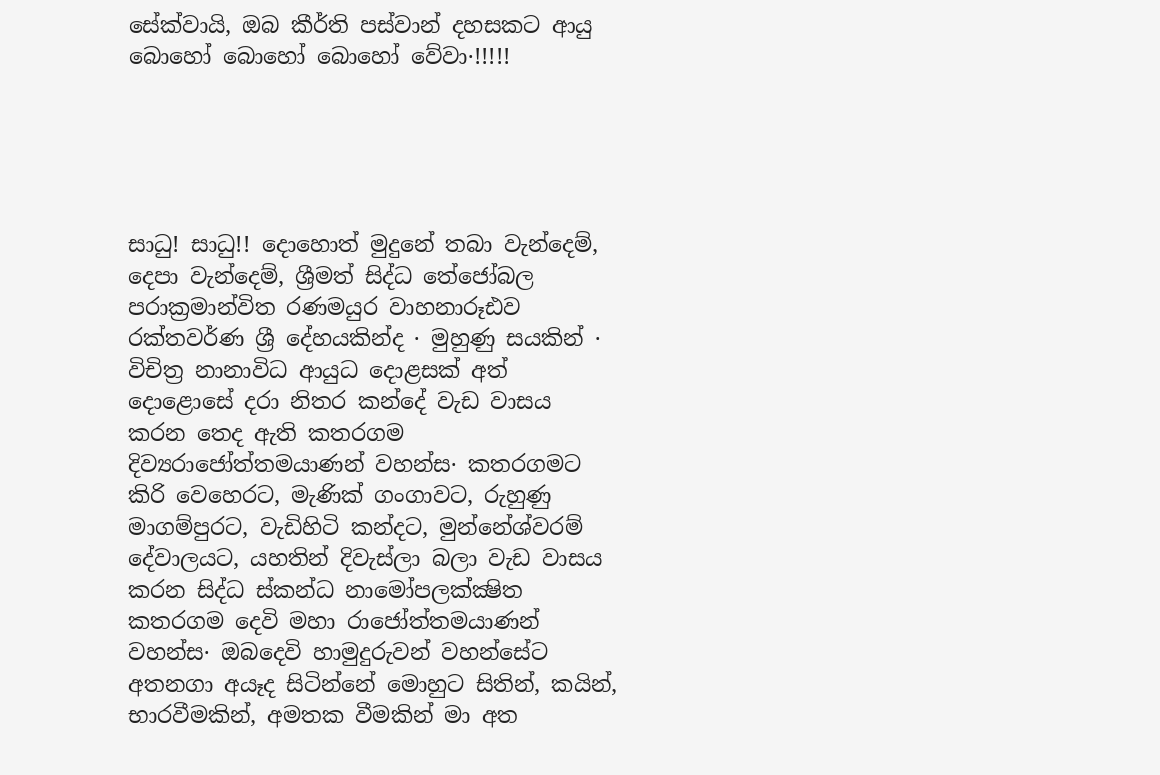සේක්‌වායි, ඔබ කීර්ති පස්‌වාන් දහසකට ආයු බොහෝ බොහෝ බොහෝ වේවා·!!!!!





සාධු! සාධු!! දොහොත් මුදුනේ තබා වැන්දෙම්, දෙපා වැන්දෙම්, ශ්‍රීමත් සිද්ධ තේජෝබල පරාක්‍රමාන්විත රණමයුර වාහනාරූඪව රක්‌තවර්ණ ශ්‍රී දේහයකින්ද · මුහුණු සයකින් · විචිත්‍ර නානාවිධ ආයුධ දොළසක්‌ අත් දොළොසේ දරා නිතර කන්දේ වැඩ වාසය කරන තෙද ඇති කතරගම දිව්‍යරාජෝත්තමයාණන් වහන්ස· කතරගමට කිරි වෙහෙරට, මැණික්‌ ගංගාවට, රුහුණු මාගම්පුරට, වැඩිහිටි කන්දට, මුන්නේශ්වරම් දේවාලයට, යහතින් දිවැස්‌ලා බලා වැඩ වාසය කරන සිද්ධ ස්‌කන්ධ නාමෝපලක්‌ක්‍ෂිත කතරගම දෙවි මහා රාජෝත්තමයාණන් වහන්ස· ඔබදෙවි හාමුදුරුවන් වහන්සේට අතනගා අයෑද සිටින්නේ මොහුට සිතින්, කයින්, භාරවීමකින්, අමතක වීමකින් මා අත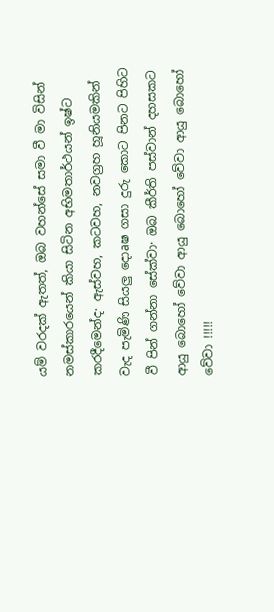යම් වරදක්‌ ඇතත්, ඔබ වහන්සේ සමා වී මා විසින් නමස්‌කාරයෙන් කියා සිටින අභිමතාර්ථයන් ඉෂ්ට කරදීමෙන්ද· ඇස්‌වහ, කටවහ, නවග්‍රහ හූනියමකින් වැද පැමිණි සියලු දොaෂ ගසා දුරු කොට පිනට පිහිට වී පින් ගන්නා සේක්‌වා· ඔබ කීර්ති පස්‌වාන් දහසකට ආයු බොහෝ වේවා ආයු බොහෝ වේවා ආයු බොහෝ වේවා !!!!!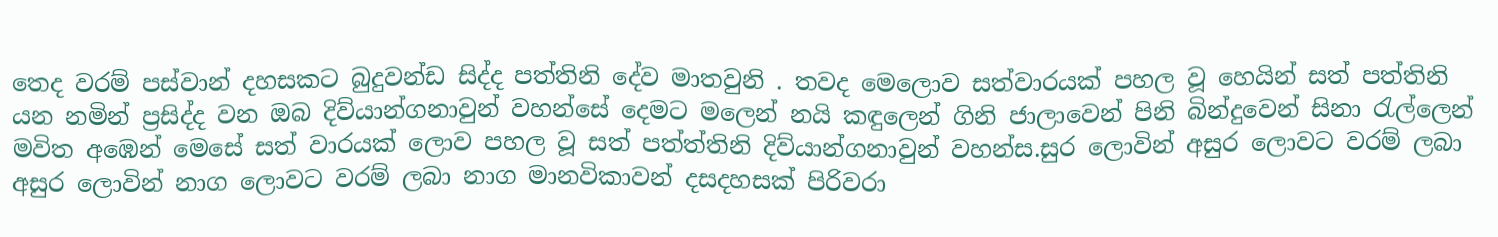තෙද වරම් පස්වාන් දහසකට බුදුවන්ඩ සිද්ද පත්තිනි දේව මාතවුනි . තවද මෙලොව සත්වාරයක් පහල වූ හෙයින් සත් පත්තිනි යන නමින් ප්‍රසිද්ද වන ඔබ දිව්යාන්ගනාවුන් වහන්සේ දෙමට මලෙන් නයි කඳුලෙන් ගිනි ජාලාවෙන් පිනි බින්දුවෙන් සිනා රැල්ලෙන් මවිත අඹෙන් මෙසේ සත් වාරයක් ලොව පහල වූ සත් පත්ත්තිනි දිව්යාන්ගනාවුන් වහන්ස.සුර ලොවින් අසුර ලොවට වරම් ලබා අසුර ලොවින් නාග ලොවට වරම් ලබා නාග මානවිකාවන් දසදහසක් පිරිවරා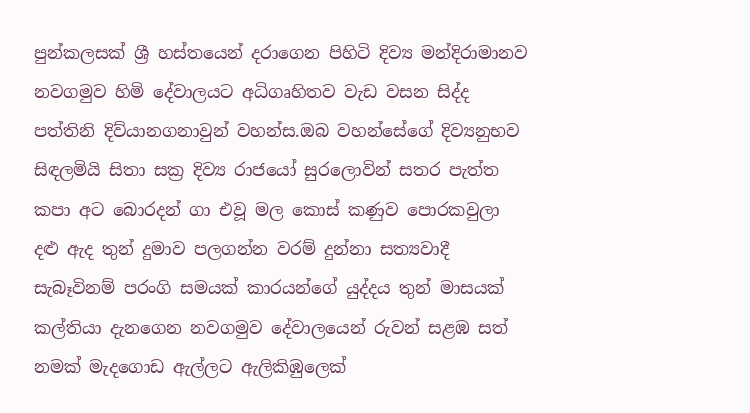පුන්කලසක් ශ්‍රී හස්තයෙන් දරාගෙන පිහිටි දිව්‍ය මන්දිරාමානව නවගමුව හිමි දේවාලයට අධිගෘහිතව වැඩ වසන සිද්ද පත්තිනි දිව්යානගනාවුන් වහන්ස.ඔබ වහන්සේගේ දිව්‍යනුභව සිඳලමියි සිතා සක්‍ර දිව්‍ය රාජයෝ සුරලොවින් සතර පැත්ත කපා අට බොරදන් ගා එවූ මල කොස් කණුව පොරකවුලා දළු ඇද තුන් දුමාව පලගන්න වරම් දුන්නා සත්‍යවාදී සැබෑවිනම් පරංගි සමයක් කාරයන්ගේ යුද්දය තුන් මාසයක් කල්තියා දැනගෙන නවගමුව දේවාලයෙන් රුවන් සළඹ සත් නමක් මැදගොඩ ඇල්ලට ඇලිකිඹුලෙක්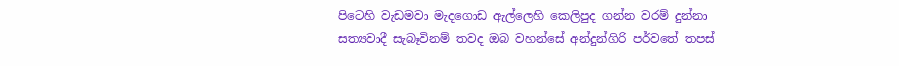පිටෙහි වැඩමවා මැදගොඩ ඇල්ලෙහි කෙලිපුද ගන්න වරම් දුන්නා සත්‍යවාදී සැබෑවිනම් තවද ඔබ වහන්සේ අන්දුන්ගිරි පර්වතේ තපස්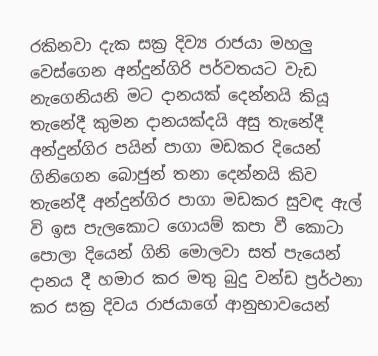රකිනවා දැක සක්‍ර දිව්‍ය රාජයා මහලු වෙස්ගෙන අන්දුන්ගිරි පර්වතයට වැඩ නැගෙනියනි මට දානයක් දෙන්නයි කියූ තැනේදී කුමන දානයක්දයි අසු තැනේදී අන්දුන්ගිර පයින් පාගා මඩකර දියෙන් ගිනිගෙන බොජුන් තනා දෙන්නයි කිව තැනේදී අන්දුන්ගිර පාගා මඩකර සුවඳ ඇල් වි ඉස පැලකොට ගොයම් කපා වී කොටා පොලා දියෙන් ගිනි මොලවා සත් පැයෙන් දානය දී හමාර කර මතු බුදු වන්ඩ ප්‍රර්ථනා කර සක්‍ර දිවය රාජයාගේ ආනුභාවයෙන්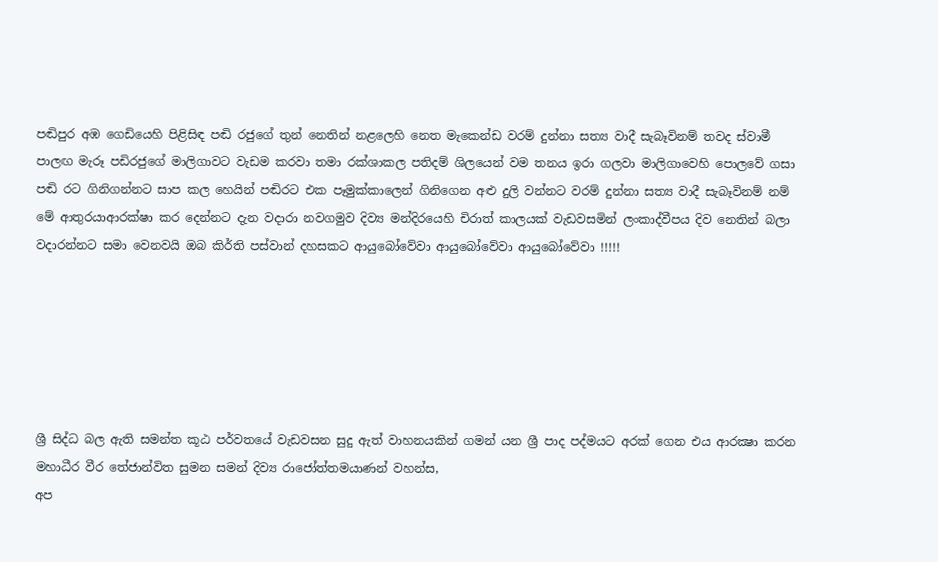පඬිපුර අඹ ගෙඩියෙහි පිළිසිඳ පඬි රජුගේ තුන් නෙතින් නළලෙහි නෙත මැකෙන්ඩ වරම් දුන්නා සත්‍ය වාදී සැබෑවිනම් තවද ස්වාමී පාලඟ මැරූ පඩිරජුගේ මාලිගාවට වැඩම කරවා තමා රක්ශාකල පතිදම් ශිලයෙන් වම තනය ඉරා ගලවා මාලිගාවෙහි පොලවේ ගසා පඬි රට ගිනිගන්නට සාප කල හෙයින් පඬිරට එක පෑමුක්කාලෙන් ගිනිගෙන අළු දුලි වන්නට වරම් දුන්නා සත්‍ය වාදී සැබෑවිනම් නම් මේ ආතුරයාආරක්ෂා කර දෙන්නට දැන වදාරා නවගමුව දිව්‍ය මන්දිරයෙහි චිරාත් කාලයක් වැඩවසමින් ලංකාද්වීපය දිව නෙතින් බලා වදාරන්නට සමා වෙනවයි ඔබ කිර්ති පස්වාන් දහසකට ආයුබෝවේවා ආයුබෝවේවා ආයුබෝවේවා !!!!!






ශ්‍රී සිද්ධ බල ඇති සමන්ත කූඨ පර්වතයේ වැඩවසන සුදු ඇත් වාහනයකින් ගමන් යන ශ්‍රී පාද පද්මයට අරක්‌ ගෙන එය ආරක්‍ෂා කරන මහාධීර වීර තේජාන්විත සුමන සමන් දිව්‍ය රාජෝත්තමයාණන් වහන්ස,
අප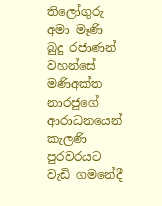තිලෝගුරු අමා මෑණි බුදු රජාණන් වහන්සේ මණිඅක්‌ත නාරජුගේ ආරාධනයෙන් කැලණි පුරවරයට වැඩි ගමනේදී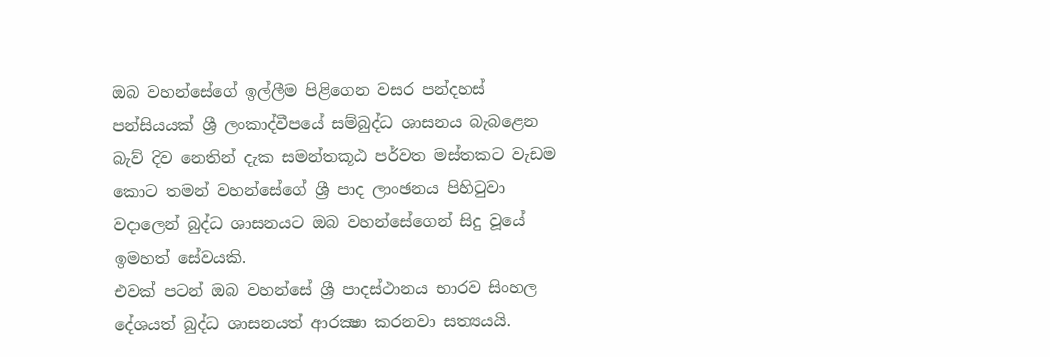ඔබ වහන්සේගේ ඉල්ලීම පිළිගෙන වසර පන්දහස්‌ පන්සියයක්‌ ශ්‍රී ලංකාද්වීපයේ සම්බුද්ධ ශාසනය බැබළෙන බැව් දිව නෙතින් දැක සමන්තකූඨ පර්වත මස්‌තකට වැඩම කොට තමන් වහන්සේගේ ශ්‍රී පාද ලාංඡනය පිහිටුවා වදාලෙන් බුද්ධ ශාසනයට ඔබ වහන්සේගෙන් සිදු වූයේ ඉමහත් සේවයකි.
එවක්‌ පටන් ඔබ වහන්සේ ශ්‍රී පාදස්‌ථානය භාරව සිංහල දේශයත් බුද්ධ ශාසනයත් ආරක්‍ෂා කරනවා සත්‍යයයි.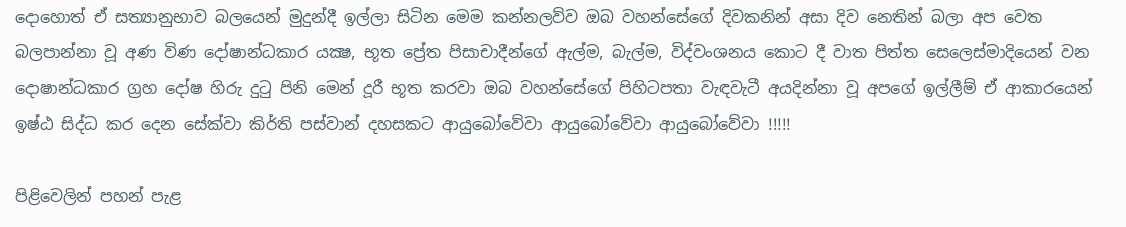දොහොත් ඒ සත්‍යානුභාව බලයෙන් මුදුන්දී ඉල්ලා සිටින මෙම කන්නලව්ව ඔබ වහන්සේගේ දිවකනින් අසා දිව නෙතින් බලා අප වෙත බලපාන්නා වූ අණ විණ දෝෂාන්ධකාර යක්‍ෂ, භූත ප්‍රේත පිසාචාදීන්ගේ ඇල්ම, බැල්ම, විද්වංශනය කොට දී වාත පිත්ත සෙලෙස්‌මාදියෙන් වන දොෂාන්ධකාර ග්‍රහ දෝෂ හිරු දුටු පිනි මෙන් දූරී භූත කරවා ඔබ වහන්සේගේ පිහිටපතා වැඳවැටී අයදින්නා වූ අපගේ ඉල්ලීම් ඒ ආකාරයෙන් ඉෂ්ඨ සිද්ධ කර දෙන සේක්‌වා කිර්ති පස්වාන් දහසකට ආයුබෝවේවා ආයුබෝවේවා ආයුබෝවේවා !!!!!

පිළිවෙලින් පහන් පැළ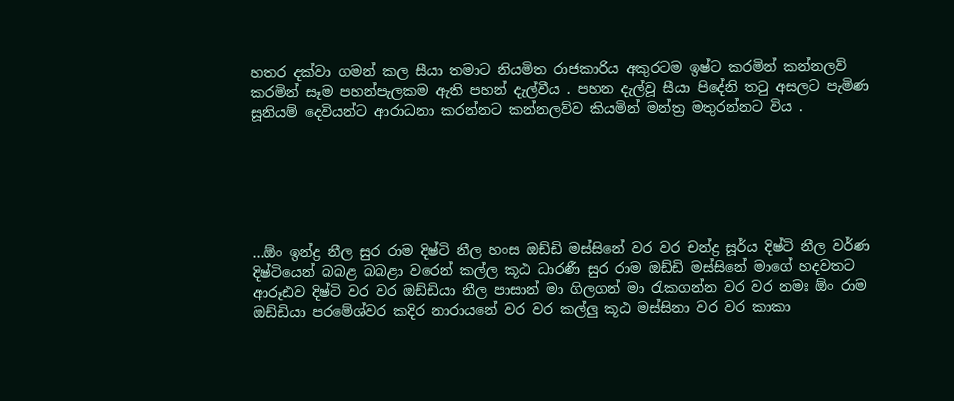හතර දක්වා ගමන් කල සීයා තමාට නියමිත රාජකාරිය අකුරටම ඉෂ්ට කරමින් කන්නලව් කරමින් සෑම පහන්පැලකම ඇති පහන් දැල්වීය . පහන දැල්වූ සීයා පිදේනි තටු අසලට පැමිණ සූනියම් දෙවියන්ට ආරාධනා කරන්නට කන්නලව්ව කියමින් මන්ත්‍ර මතුරන්නට විය .






...ඕං ඉන්ද්‍ර නීල සුර රාම දිෂ්ටි නීල හංස ඔඩ්ඩි මස්සිනේ වර වර චන්ද්‍ර සූර්ය දිෂ්ටි නීල වර්ණ දිෂ්ටියෙන් බබළ බබළා වරෙන් කල්ල කූඨ ධාරණී සුර රාම ඔඩ්ඩි මස්සිනේ මාගේ හදවතට ආරූඪව දිෂ්ටි වර වර ඔඩ්ඩියා නීල පාසාන් මා ගිලගන් මා රැකගන්න වර වර නමඃ ඕං රාම ඔඩ්ඩියා පරමේශ්වර කදිර නාරායනේ වර වර කල්ලු කූඨ මස්සිනා වර වර කාකා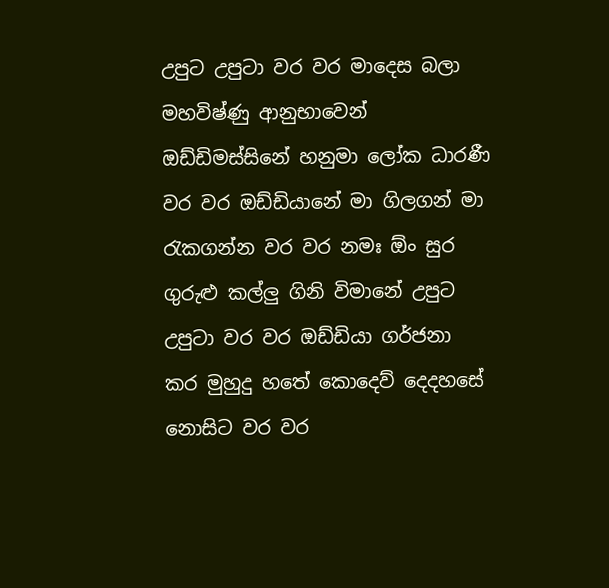උපුට උපුටා වර වර මාදෙස බලා මහවිෂ්ණු ආනුභාවෙන් ඔඩ්ඩිමස්සිනේ හනුමා ලෝක ධාරණී වර වර ඔඩ්ඩියානේ මා ගිලගන් මා රැකගන්න වර වර නමඃ ඕං සුර ගුරුළු කල්ලු ගිනි විමානේ උපුට උපුටා වර වර ඔඩ්ඩියා ගර්ජනා කර මුහුදු හතේ කොදෙව් දෙදහසේ නොසිට වර වර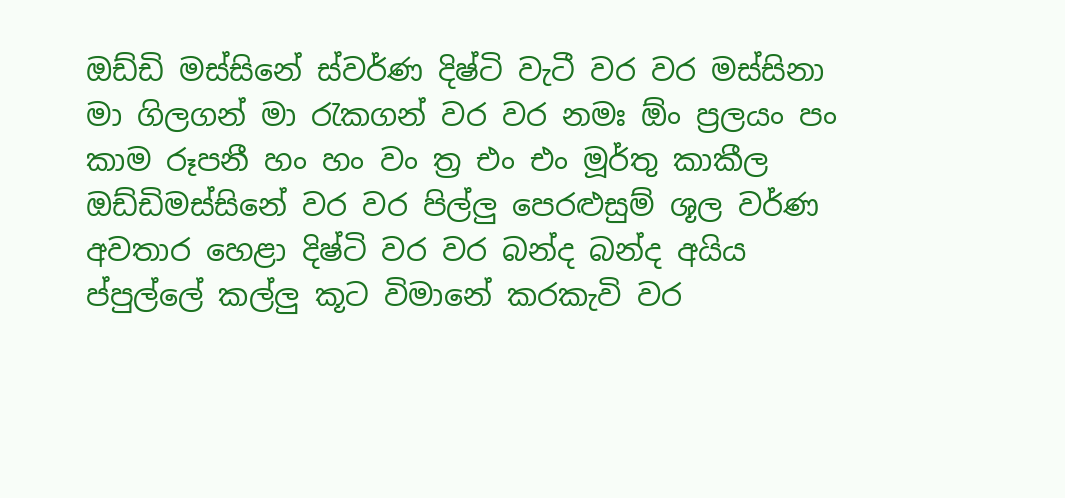ඔඩ්ඩි මස්සිනේ ස්වර්ණ දිෂ්ටි වැටී වර වර මස්සිනා මා ගිලගන් මා රැකගන් වර වර නමඃ ඕං ප්‍රලයං පං කාම රූපනී හං හං වං ත්‍ර එං එං මූර්තු කාකීල ඔඩ්ඩිමස්සිනේ වර වර පිල්ලු පෙරළුසුම් ශූල වර්ණ අවතාර හෙළා දිෂ්ටි වර වර බන්ද බන්ද අයිය ප්පුල්ලේ කල්ලු කූට විමානේ කරකැවි වර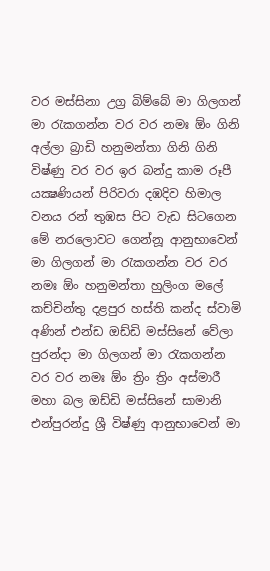වර මස්සිනා උග්‍ර බිම්බේ මා ගිලගන් මා රැකගන්න වර වර නමඃ ඕං ගිනි අල්ලා බ්‍රාඩි හනුමන්තා ගිනි ගිනි විෂ්ණු වර වර ඉර බන්දු කාම රූපී යක්‍ෂණියන් පිරිවරා දඹදිව හිමාල වනය රන් තුඹස පිට වැඩ සිටගෙන මේ නරලොවට ගෙන්නූ ආනුභාවෙන් මා ගිලගන් මා රැකගන්න වර වර නමඃ ඕං හනුමන්තා හුලිංග මලේ කච්චින්තු දළපුර හස්ති කන්ද ස්වාමි අණින් එන්ඩ ඔඩ්ඩි මස්සිනේ වේලා පුරන්දා මා ගිලගන් මා රැකගන්න වර වර නමඃ ඕං ත්‍රිං ත්‍රිං අස්මාරී මහා බල ඔඩ්ඩි මස්සිනේ සාමානි එන්පුරන්දු ශ්‍රී විෂ්ණු ආනුභාවෙන් මා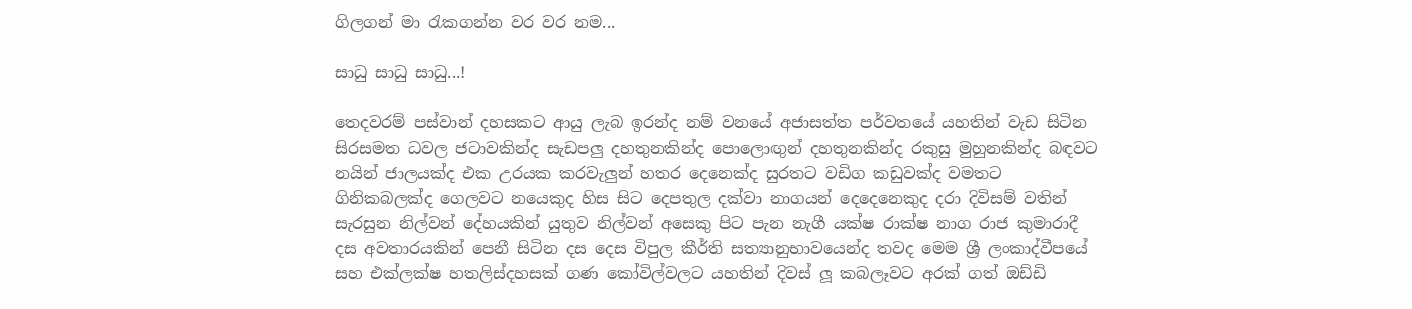ගිලගන් මා රැකගන්න වර වර නම...

සාධු සාධු සාධු...!

තෙදවරම් පස්වාන් දහසකට ආයු ලැබ ඉරන්ද නම් වනයේ අජාසත්ත පර්වතයේ යහතින් වැඩ සිටින සිරසමත ධවල ජටාවකින්ද සැඩපලු දහතුනකින්ද පොලොඟුන් දහතුනකින්ද රකුසු මුහුනකින්ද බඳවට නයින් ජාලයක්ද එක උරයක කරවැලුන් හතර දෙනෙක්ද සුරතට වඩිග කඩුවක්ද වමතට ගිනිකබලක්ද ගෙලවට නයෙකුද හිස සිට දෙපතුල දක්වා නාගයන් දෙදෙනෙකුද දරා දිවිසම් වතින් සැරසුන නිල්වන් දේහයකින් යුතුව නිල්වන් අසෙකු පිට පැන නැගී යක්ෂ රාක්ෂ නාග රාජ කුමාරාදී දස අවතාරයකින් පෙනී සිටින දස දෙස විපුල කීර්ති සත්‍යානුභාවයෙන්ද තවද මෙම ශ්‍රී ලංකාද්වීපයේ සහ එක්ලක්ෂ හතලිස්දහසක් ගණ කෝවිල්වලට යහතින් දිවස් ලූ කබලෑවට අරක් ගත් ඔඩ්ඩි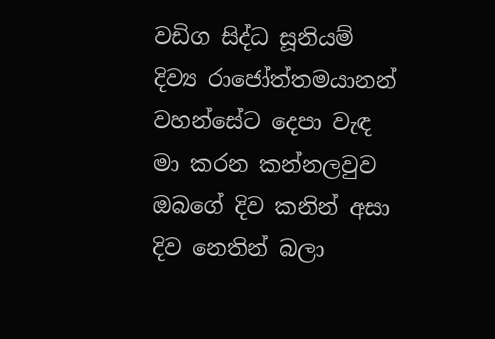වඩිග සිද්ධ සූනියම් දිව්‍ය රාජෝත්තමයානන් වහන්සේට දෙපා වැඳ මා කරන කන්නලවුව ඔබගේ දිව කනින් අසා දිව නෙතින් බලා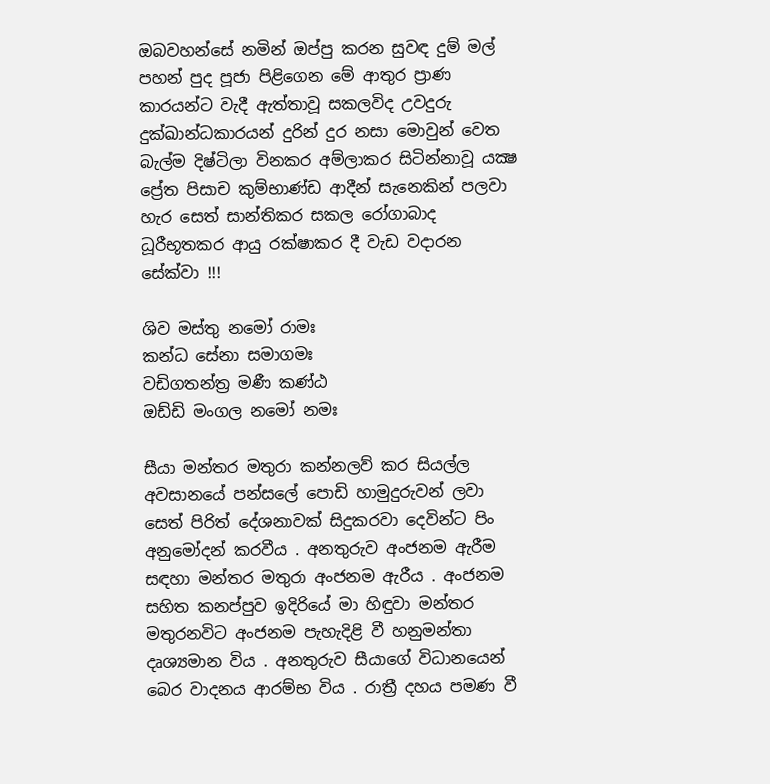ඔබවහන්සේ නමින් ඔප්පු කරන සුවඳ දුම් මල් පහන් පුද පූජා පිළිගෙන මේ ආතුර ප්‍රාණ කාරයන්ට වැදී ඇත්තාවූ සකලවිද උවදුරු දුක්ඛාන්ධකාරයන් දුරින් දුර නසා මොවුන් වෙත බැල්ම දිෂ්ටිලා විනකර අම්ලාකර සිටින්නාවූ යක්‍ෂ ප්‍රේත පිසාච කුම්භාණ්ඩ ආදීන් සැනෙකින් පලවා හැර සෙත් සාන්තිකර සකල රෝගාබාද ධූරීභූතකර ආයු රක්ෂාකර දී වැඩ වදාරන සේක්වා !!!

ශිව මස්තු නමෝ රාමඃ
කන්ධ සේනා සමාගමඃ
වඩිගතන්ත්‍ර මණී කණ්ඨ
ඔඩ්ඩි මංගල නමෝ නමඃ

සීයා මන්තර මතුරා කන්නලව් කර සියල්ල අවසානයේ පන්සලේ පොඩි හාමුදුරුවන් ලවා සෙත් පිරිත් දේශනාවක් සිදුකරවා දෙවින්ට පිං අනුමෝදන් කරවීය . අනතුරුව අංජනම ඇරීම සඳහා මන්තර මතුරා අංජනම ඇරීය . අංජනම සහිත කනප්පුව ඉදිරියේ මා හිඳුවා මන්තර මතුරනවිට අංජනම පැහැදිළි වී හනුමන්තා දෘශ්‍යමාන විය . අනතුරුව සීයාගේ විධානයෙන් බෙර වාදනය ආරම්භ විය . රාත්‍රී දහය පමණ වී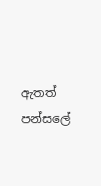ඇතත් පන්සලේ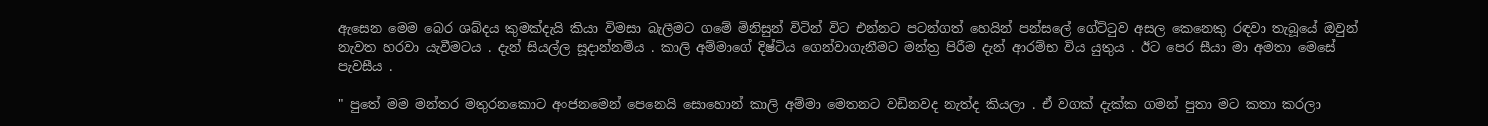ඇසෙන මෙම බෙර ශබ්දය කුමක්දැයි කියා විමසා බැලීමට ගමේ මිනිසුන් විටින් විට එන්නට පටන්ගත් හෙයින් පන්සලේ ගේට්ටුව අසල කෙනෙකු රඳවා තැබූයේ ඔවුන් නැවත හරවා යැවීමටය . දැන් සියල්ල සූදාන්නම්ය . කාලි අම්මාගේ දිෂ්ටිය ගෙන්වාගැනීමට මන්ත්‍ර පිරීම දැන් ආරම්භ විය යුතුය . ඊට පෙර සීයා මා අමතා මෙසේ පැවසීය .

" පුතේ මම මන්තර මතුරනකොට අංජනමෙන් පෙනෙයි සොහොන් කාලි අම්මා මෙතනට වඩිනවද නැත්ද කියලා . ඒ වගක් දැක්ක ගමන් පුතා මට කතා කරලා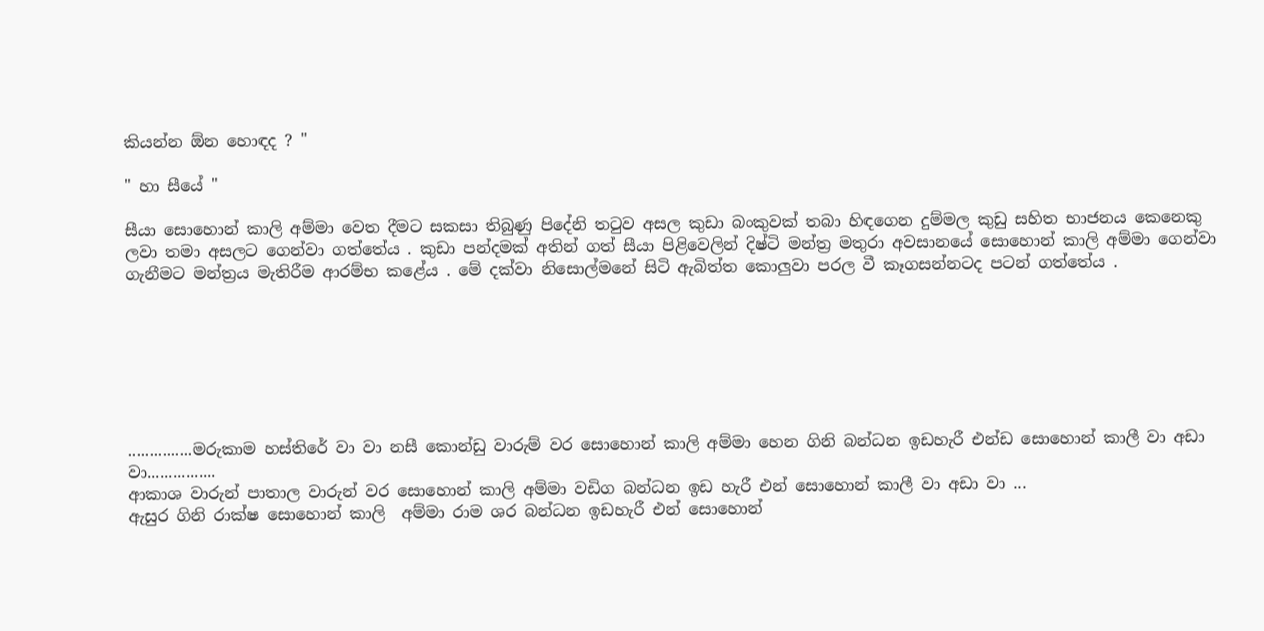කියන්න ඕන හොඳද ? "

" හා සීයේ "

සීයා සොහොන් කාලි අම්මා වෙත දීමට සකසා තිබුණු පිදේනි තටුව අසල කුඩා බංකුවක් තබා හිඳගෙන දුම්මල කුඩු සහිත භාජනය කෙනෙකු ලවා තමා අසලට ගෙන්වා ගත්තේය . කුඩා පන්දමක් අතින් ගත් සීයා පිළිවෙලින් දිෂ්ටි මන්ත්‍ර මතුරා අවසානයේ සොහොන් කාලි අම්මා ගෙන්වා ගැනීමට මන්ත්‍රය මැතිරීම ආරම්භ කළේය . මේ දක්වා නිසොල්මනේ සිටි ඇබිත්ත කොලුවා පරල වී කෑගසන්නටද පටන් ගත්තේය .







...............මරුකාම හස්තිරේ වා වා නසී කොන්ඩු වාරුම් වර සොහොන් කාලි අම්මා හෙන ගිනි බන්ධන ඉඩහැරී එන්ඩ සොහොන් කාලී වා අඩා වා................
ආකාශ වාරුන් පාතාල වාරුන් වර සොහොන් කාලි අම්මා වඩිග බන්ධන ඉඩ හැරී එන් සොහොන් කාලී වා අඩා වා ...
ඇසුර ගිනි රාක්ෂ සොහොන් කාලි  අම්මා රාම ශර බන්ධන ඉඩහැරී එන් සොහොන්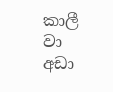කාලී වා අඩා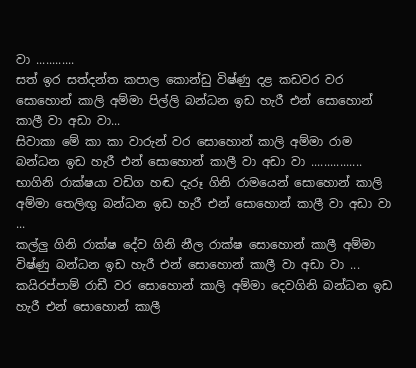වා ............
සත් ඉර සත්දන්ත කපාල කොන්ඩු විෂ්ණු දළ කඩවර වර සොහොන් කාලි අම්මා පිල්ලි බන්ධන ඉඩ හැරී එන් සොහොන් කාලී වා අඩා වා...
සිවාකා මේ කා කා වාරුන් වර සොහොන් කාලි අම්මා රාම බන්ධන ඉඩ හැරී එන් සොහොන් කාලී වා අඩා වා ................
භාගිනි රාක්ෂයා වඩිග හඬ දැරූ ගිනි රාමයෙන් සොහොන් කාලි අම්මා තෙලිඟු බන්ධන ඉඩ හැරී එන් සොහොන් කාලී වා අඩා වා ...
කල්ලු ගිනි රාක්ෂ දේව ගිනි නීල රාක්ෂ සොහොන් කාලී අම්මා විෂ්ණු බන්ධන ඉඩ හැරී එන් සොහොන් කාලී වා අඩා වා ...
කයිරප්පාම් රාඩී වර සොහොන් කාලි අම්මා දෙවගිනි බන්ධන ඉඩ හැරී එන් සොහොන් කාලී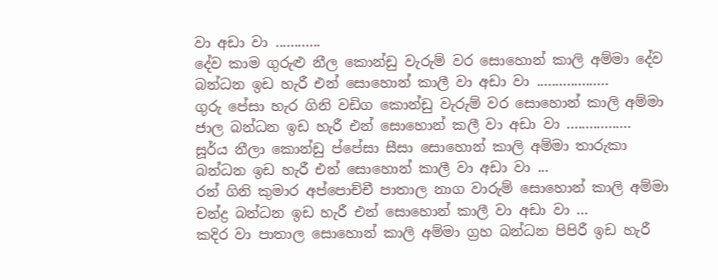වා අඩා වා ............
දේව කාම ගුරුළු නීල කොන්ඩු වැරුම් වර සොහොන් කාලි අම්මා දේව බන්ධන ඉඩ හැරී එන් සොහොන් කාලී වා අඩා වා ...................
ගුරු පේසා හැර ගිනි වඩිග කොන්ඩු වැරුම් වර සොහොන් කාලි අම්මා ජාල බන්ධන ඉඩ හැරී එන් සොහොන් කලී වා අඩා වා .................
සූර්ය නීලා කොන්ඩු ප්පේසා සීසා සොහොන් කාලි අම්මා තාරුකා බන්ධන ඉඩ හැරී එන් සොහොන් කාලී වා අඩා වා ...
රන් ගිනි කුමාර අප්පොච්චී පාතාල නාග වාරුම් සොහොන් කාලි අම්මා චන්ද්‍ර බන්ධන ඉඩ හැරී එන් සොහොන් කාලී වා අඩා වා ...
කදිර වා පාතාල සොහොන් කාලි අම්මා ග්‍රහ බන්ධන පිපිරී ඉඩ හැරී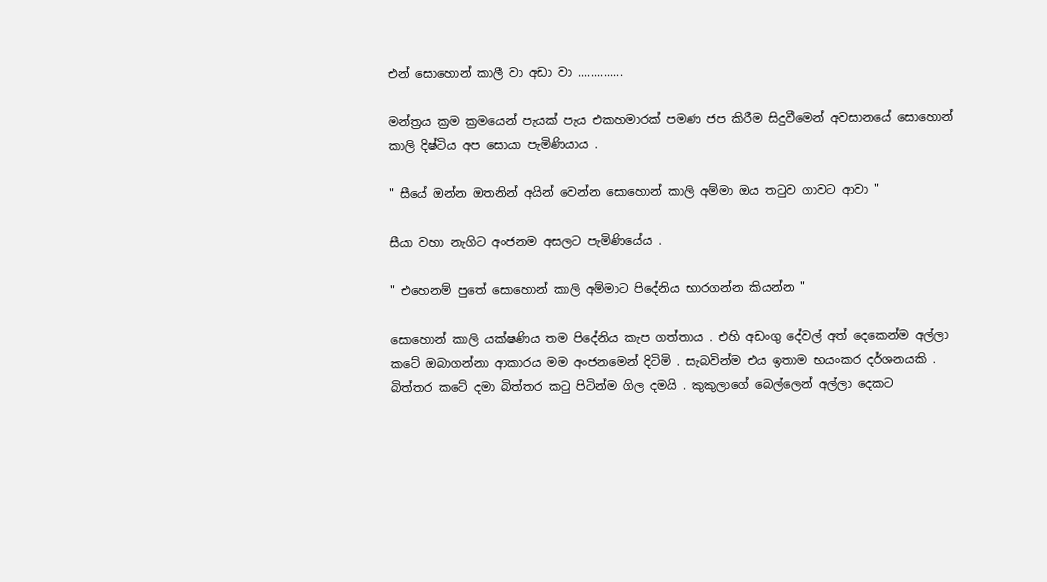එන් සොහොන් කාලී වා අඩා වා ..............

මන්ත්‍රය ක්‍රම ක්‍රමයෙන් පැයක් පැය එකහමාරක් පමණ ජප කිරීම සිදුවීමෙන් අවසානයේ සොහොන් කාලි දිෂ්ටිය අප සොයා පැමිණියාය .

" සීයේ ඔන්න ඔතනින් අයින් වෙන්න සොහොන් කාලි අම්මා ඔය තටුව ගාවට ආවා "

සීයා වහා නැගිට අංජනම අසලට පැමිණියේය .

" එහෙනම් පුතේ සොහොන් කාලි අම්මාට පිදේනිය භාරගන්න කියන්න "

සොහොන් කාලි යක්ෂණිය තම පිදේනිය කැප ගත්තාය . එහි අඩංගු දේවල් අත් දෙකෙන්ම අල්ලා කටේ ඔබාගන්නා ආකාරය මම අංජනමෙන් දිටිමි . සැබවින්ම එය ඉතාම භයංකර දර්ශනයකි . බිත්තර කටේ දමා බිත්තර කටු පිටින්ම ගිල දමයි . කුකුලාගේ බෙල්ලෙන් අල්ලා දෙකට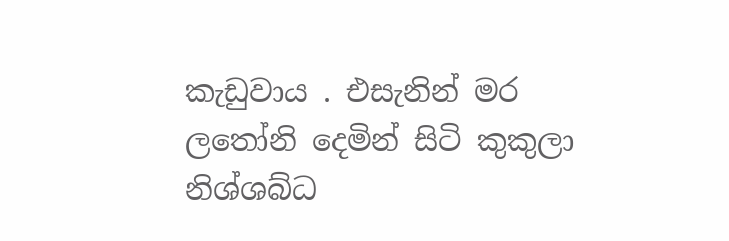කැඩුවාය . එසැනින් මර ලතෝනි දෙමින් සිටි කුකුලා නිශ්ශබ්ධ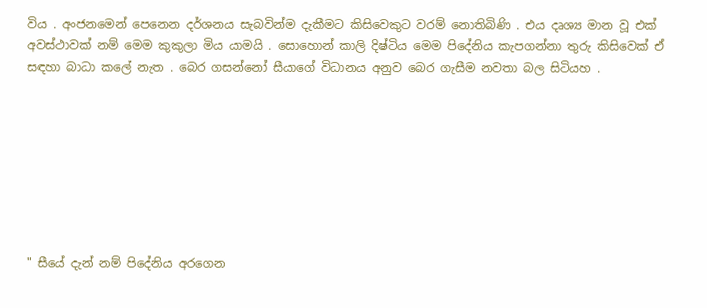විය . අංජනමෙන් පෙනෙන දර්ශනය සැබවින්ම දැකීමට කිසිවෙකුට වරම් නොතිබිණි . එය දෘශ්‍ය මාන වූ එක් අවස්ථාවක් නම් මෙම කුකුලා මිය යාමයි . සොහොන් කාලි දිෂ්ටිය මෙම පිදේනිය කැපගන්නා තුරු කිසිවෙක් ඒ සඳහා බාධා කලේ නැත . බෙර ගසන්නෝ සීයාගේ විධානය අනුව බෙර ගැසීම නවතා බල සිටියහ .








" සීයේ දැන් නම් පිදේනිය අරගෙන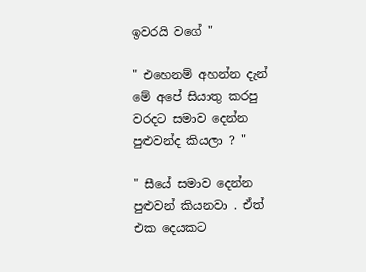ඉවරයි වගේ "

" එහෙනම් අහන්න දැන් මේ අපේ සියාතු කරපු වරදට සමාව දෙන්න පුළුවන්ද කියලා ? "

" සීයේ සමාව දෙන්න පුළුවන් කියනවා . ඒත් එක දෙයකට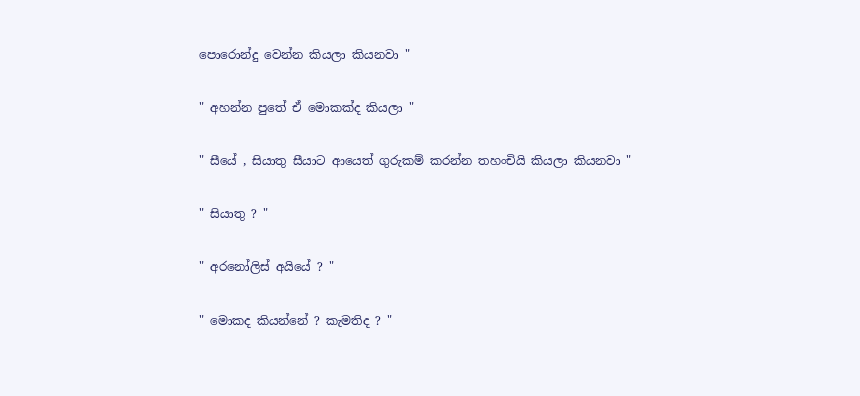පොරොන්දු වෙන්න කියලා කියනවා "

" අහන්න පුතේ ඒ මොකක්ද කියලා "

" සීයේ , සියාතු සීයාට ආයෙත් ගුරුකම් කරන්න තහංචියි කියලා කියනවා "

" සියාතු ? "

" අරනෝලිස් අයියේ ? "

" මොකද කියන්නේ ? කැමතිද ? "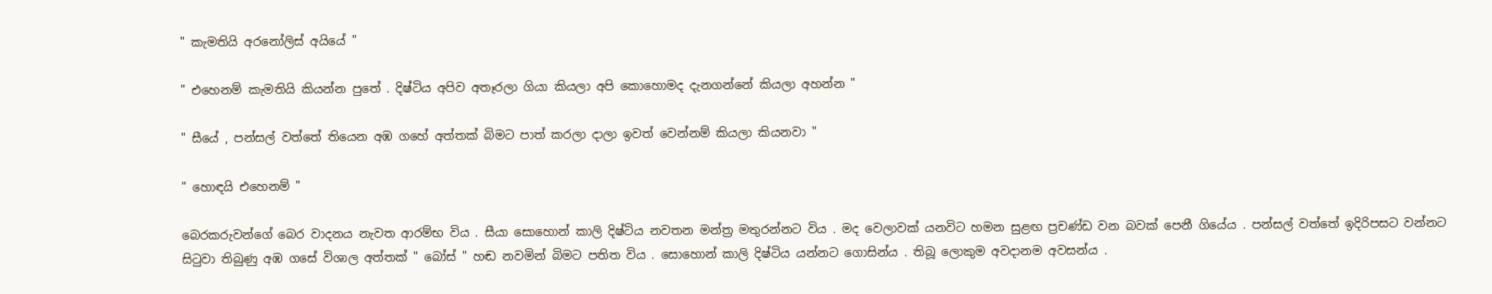" කැමතියි අරනෝලිස් අයියේ "

" එහෙනම් කැමතියි කියන්න පුතේ . දිෂ්ටිය අපිව අතෑරලා ගියා කියලා අපි කොහොමද දැනගන්නේ කියලා අහන්න "

" සීයේ , පන්සල් වත්තේ තියෙන අඹ ගහේ අත්තක් බිමට පාත් කරලා දාලා ඉවත් වෙන්නම් කියලා කියනවා "

" හොඳයි එහෙනම් "

බෙරකරුවන්ගේ බෙර වාදනය නැවත ආරම්භ විය . සීයා සොහොන් කාලි දිෂ්ටිය නවතන මන්ත්‍ර මතුරන්නට විය . මද වෙලාවක් යනවිට හමන සුළඟ ප්‍රචණ්ඩ වන බවක් පෙනී ගියේය . පන්සල් වත්තේ ඉදිරිපසට වන්නට සිටුවා තිබුණු අඹ ගසේ විශාල අත්තක් " බෝස් " හඬ නවමින් බිමට පතිත විය . සොහොන් කාලි දිෂ්ටිය යන්නට ගොසින්ය . තිබූ ලොකුම අවදානම අවසන්ය .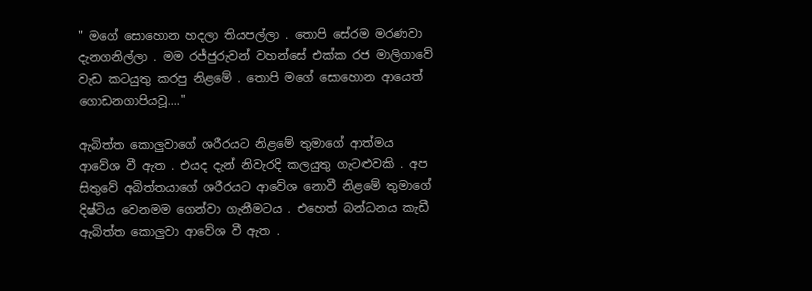" මගේ සොහොන හදලා තියපල්ලා . තොපි සේරම මරණවා දැනගනිල්ලා . මම රජ්ජුරුවන් වහන්සේ එක්ක රජ මාලිගාවේ වැඩ කටයුතු කරපු නිළමේ . තොපි මගේ සොහොන ආයෙත් ගොඩනගාපියවූ...."

ඇබිත්ත කොලුවාගේ ශරීරයට නිළමේ තුමාගේ ආත්මය ආවේශ වී ඇත . එයද දැන් නිවැරදි කලයුතු ගැටළුවකි . අප සිතුවේ අබිත්තයාගේ ශරීරයට ආවේශ නොවී නිළමේ තුමාගේ දිෂ්ටිය වෙනමම ගෙන්වා ගැනීමටය . එහෙත් බන්ධනය කැඩී ඇබිත්ත කොලුවා ආවේශ වී ඇත .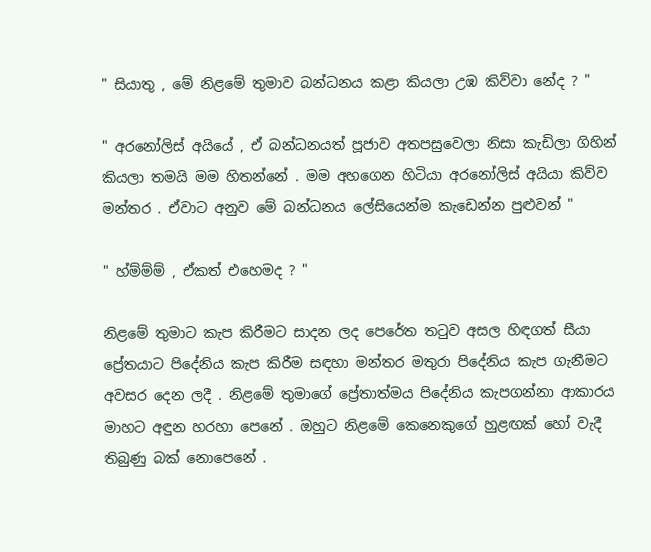" සියාතු , මේ නිළමේ තුමාව බන්ධනය කළා කියලා උඹ කිව්වා නේද ? "

" අරනෝලිස් අයියේ , ඒ බන්ධනයත් පූජාව අතපසුවෙලා නිසා කැඩිලා ගිහින් කියලා තමයි මම හිතන්නේ . මම අහගෙන හිටියා අරනෝලිස් අයියා කිව්ව මන්තර . ඒවාට අනුව මේ බන්ධනය ලේසියෙන්ම කැඩෙන්න පුළුවන් "

" හ්ම්ම්ම් , ඒකත් එහෙමද ? "

නිළමේ තුමාට කැප කිරීමට සාදන ලද පෙරේත තටුව අසල හිඳගත් සීයා ප්‍රේතයාට පිදේනිය කැප කිරීම සඳහා මන්තර මතුරා පිදේනිය කැප ගැනීමට අවසර දෙන ලදී . නිළමේ තුමාගේ ප්‍රේතාත්මය පිදේනිය කැපගන්නා ආකාරය මාහට අඳුන හරහා පෙනේ . ඔහුට නිළමේ කෙනෙකුගේ හුළඟක් හෝ වැදී  තිබුණු බක් නොපෙනේ .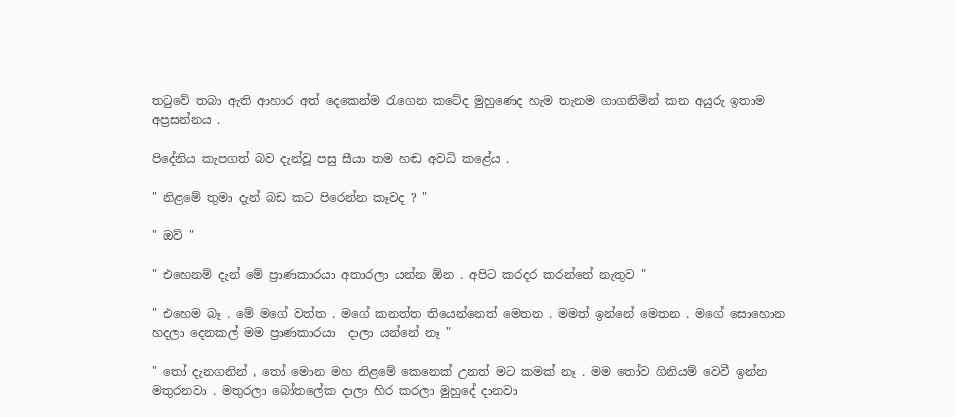තටුවේ තබා ඇති ආහාර අත් දෙකෙන්ම රැගෙන කටේද මුහුණෙද හැම තැනම ගාගනිමින් කන අයුරු ඉතාම අප්‍රසන්නය .

පිදේනිය කැපගත් බව දැන්වූ පසු සීයා තම හඬ අවධි කළේය .

" නිළමේ තුමා දැන් බඩ කට පිරෙන්න කෑවද ? "

" ඔව් "

" එහෙනම් දැන් මේ ප්‍රාණකාරයා අතාරලා යන්න ඕන . අපිට කරදර කරන්නේ නැතුව "

" එහෙම බෑ . මේ මගේ වත්ත . මගේ කනත්ත තියෙන්නෙත් මෙතන . මමත් ඉන්නේ මෙතන . මගේ සොහොන හදලා දෙනකල් මම ප්‍රාණකාරයා  දාලා යන්නේ නෑ "

" තෝ දැනගනින් , තෝ මොන මහ නිළමේ කෙනෙක් උනත් මට කමක් නෑ . මම තෝව ගිනියම් වෙවී ඉන්න මතුරනවා . මතුරලා බෝතලේක දාලා හිර කරලා මුහුදේ දානවා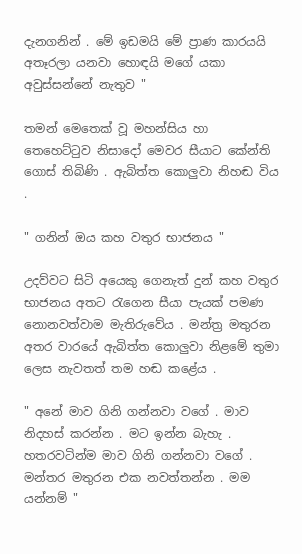දැනගනින් . මේ ඉඩමයි මේ ප්‍රාණ කාරයයි අතෑරලා යනවා හොඳයි මගේ යකා අවුස්සන්නේ නැතුව "

තමන් මෙතෙක් වූ මහන්සිය හා තෙහෙට්ටුව නිසාදෝ මෙවර සීයාට කේන්ති ගොස් තිබිණි . ඇබිත්ත කොලුවා නිහඬ විය .

" ගනින් ඔය කහ වතුර භාජනය "

උදව්වට සිටි අයෙකු ගෙනැත් දුන් කහ වතුර භාජනය අතට රැගෙන සීයා පැයක් පමණ නොනවත්වාම මැතිරුවේය . මන්ත්‍ර මතුරන අතර වාරයේ ඇබිත්ත කොලුවා නිළමේ තුමා ලෙස නැවතත් තම හඬ කළේය .

" අනේ මාව ගිනි ගන්නවා වගේ . මාව නිදහස් කරන්න . මට ඉන්න බැහැ . හතරවටින්ම මාව ගිනි ගන්නවා වගේ . මන්තර මතුරන එක නවත්තන්න . මම යන්නම් "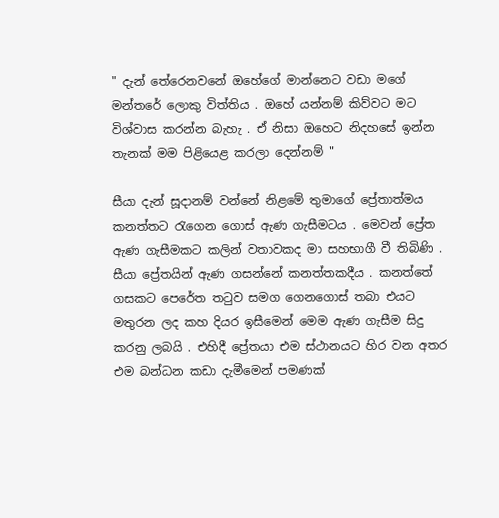" දැන් තේරෙනවනේ ඔහේගේ මාන්නෙට වඩා මගේ මන්තරේ ලොකු විත්තිය . ඔහේ යන්නම් කිව්වට මට විශ්වාස කරන්න බැහැ . ඒ නිසා ඔහෙට නිදහසේ ඉන්න තැනක් මම පිළියෙළ කරලා දෙන්නම් "

සීයා දැන් සූදානම් වන්නේ නිළමේ තුමාගේ ප්‍රේතාත්මය කනත්තට රැගෙන ගොස් ඇණ ගැසීමටය . මෙවන් ප්‍රේත ඇණ ගැසීමකට කලින් වතාවකද මා සහභාගී වී තිබිණි . සීයා ප්‍රේතයින් ඇණ ගසන්නේ කනත්තකදීය . කනත්තේ ගසකට පෙරේත තටුව සමග ගෙනගොස් තබා එයට මතුරන ලද කහ දියර ඉසීමෙන් මෙම ඇණ ගැසීම සිදු කරනු ලබයි . එහිදී ප්‍රේතයා එම ස්ථානයට හිර වන අතර එම බන්ධන කඩා දැමීමෙන් පමණක්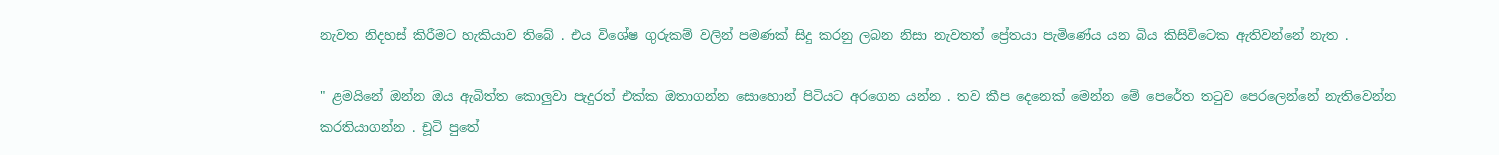නැවත නිදහස් කිරීමට හැකියාව තිබේ . එය විශේෂ ගුරුකම් වලින් පමණක් සිදු කරනු ලබන නිසා නැවතත් ප්‍රේතයා පැමිණේය යන බිය කිසිවිටෙක ඇතිවන්නේ නැත .

" ළමයිනේ ඔන්න ඔය ඇබිත්ත කොලුවා පැදුරත් එක්ක ඔතාගන්න සොහොන් පිටියට අරගෙන යන්න . තව කීප දෙනෙක් මෙන්න මේ පෙරේත තටුව පෙරලෙන්නේ නැතිවෙන්න කරතියාගන්න . චූටි පුතේ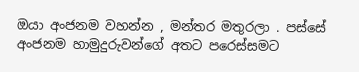ඔයා අංජනම වහන්න , මන්තර මතුරලා . පස්සේ අංජනම හාමුදුරුවන්ගේ අතට පරෙස්සමට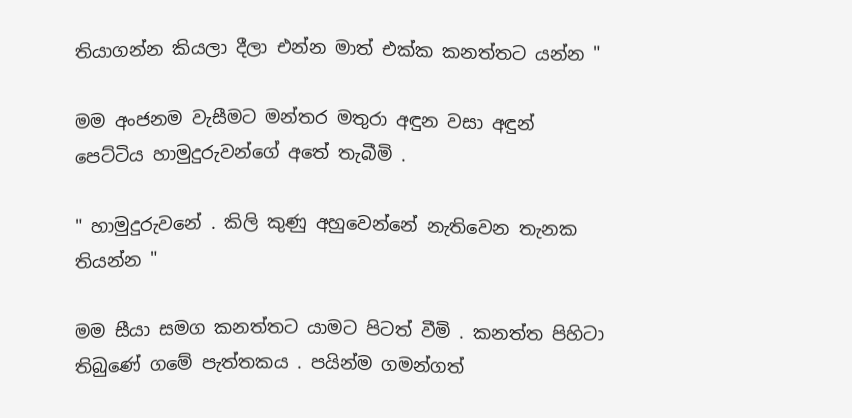තියාගන්න කියලා දීලා එන්න මාත් එක්ක කනත්තට යන්න "

මම අංජනම වැසීමට මන්තර මතුරා අඳුන වසා අඳුන් පෙට්ටිය හාමුදුරුවන්ගේ අතේ තැබීමි .

" හාමුදුරුවනේ . කිලි කුණු අහුවෙන්නේ නැතිවෙන තැනක තියන්න "

මම සීයා සමග කනත්තට යාමට පිටත් වීමි . කනත්ත පිහිටා තිබුණේ ගමේ පැත්තකය . පයින්ම ගමන්ගත්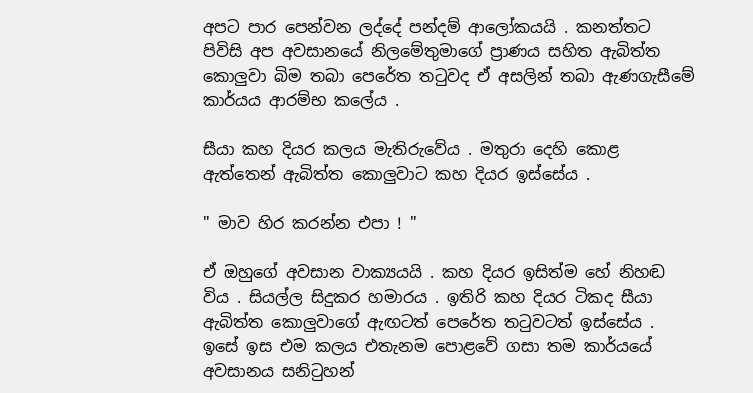අපට පාර පෙන්වන ලද්දේ පන්දම් ආලෝකයයි . කනත්තට පිවිසි අප අවසානයේ නිලමේතුමාගේ ප්‍රාණය සහිත ඇබිත්ත කොලුවා බිම තබා පෙරේත තටුවද ඒ අසලින් තබා ඇණගැසීමේ කාර්යය ආරම්භ කලේය .

සීයා කහ දියර කලය මැතිරුවේය . මතුරා දෙහි කොළ ඇත්තෙන් ඇබිත්ත කොලුවාට කහ දියර ඉස්සේය .

" මාව හිර කරන්න එපා ! "

ඒ ඔහුගේ අවසාන වාක්‍යයයි . කහ දියර ඉසිත්ම හේ නිහඬ විය . සියල්ල සිදුකර හමාරය . ඉතිරි කහ දියර ටිකද සීයා ඇබිත්ත කොලුවාගේ ඇඟටත් පෙරේත තටුවටත් ඉස්සේය . ඉසේ ඉස එම කලය එතැනම පොළවේ ගසා තම කාර්යයේ අවසානය සනිටුහන්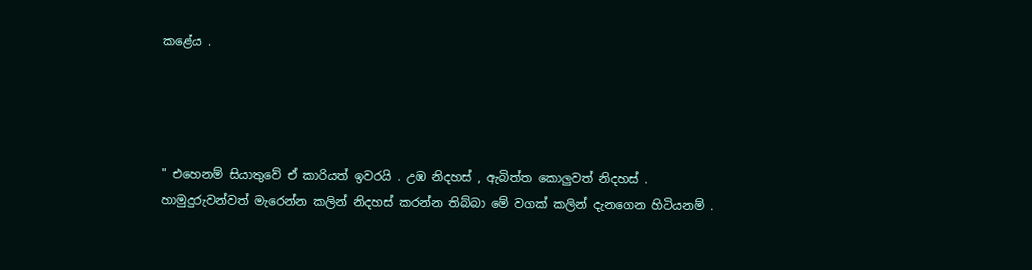කළේය .




" එහෙනම් සියාතුවේ ඒ කාරියත් ඉවරයි . උඹ නිදහස් , ඇබිත්ත කොලුවත් නිදහස් . හාමුදුරුවන්වත් මැරෙන්න කලින් නිදහස් කරන්න තිබ්බා මේ වගක් කලින් දැනගෙන හිටියනම් .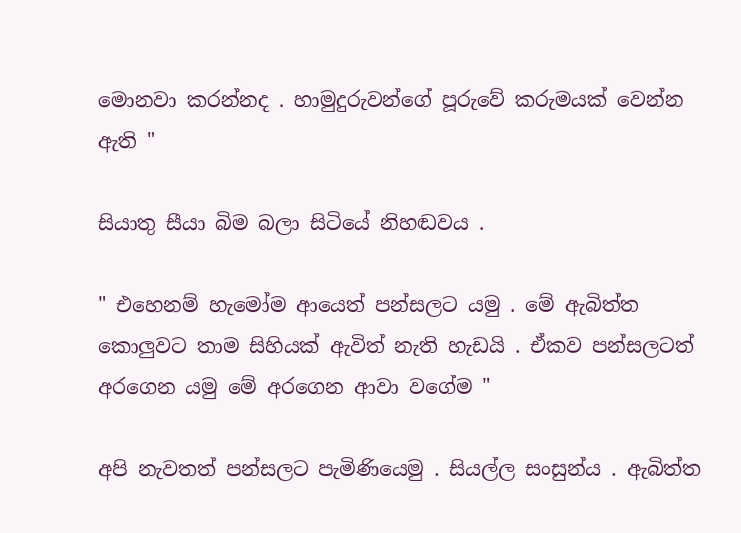මොනවා කරන්නද . හාමුදුරුවන්ගේ පූරුවේ කරුමයක් වෙන්න ඇති "

සියාතු සීයා බිම බලා සිටියේ නිහඬවය .

" එහෙනම් හැමෝම ආයෙත් පන්සලට යමු . මේ ඇබිත්ත කොලුවට තාම සිහියක් ඇවිත් නැති හැඩයි . ඒකව පන්සලටත් අරගෙන යමු මේ අරගෙන ආවා වගේම "

අපි නැවතත් පන්සලට පැමිණියෙමු . සියල්ල සංසුන්ය . ඇබිත්ත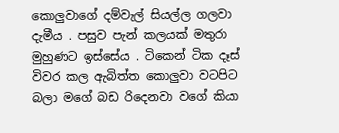කොලුවාගේ දම්වැල් සියල්ල ගලවා දැමීය . පසුව පැන් කලයක් මතුරා මුහුණට ඉස්සේය . ටිකෙන් ටික දෑස් විවර කල ඇබිත්ත කොලුවා වටපිට බලා මගේ බඩ රිදෙනවා වගේ කියා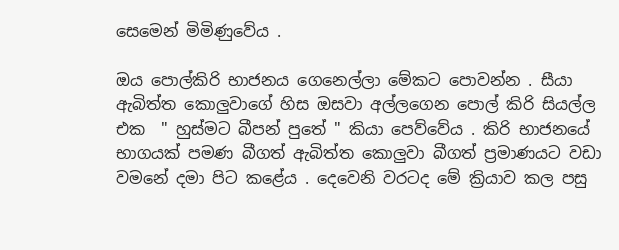සෙමෙන් මිමිණුවේය .

ඔය පොල්කිරි භාජනය ගෙනෙල්ලා මේකට පොවන්න . සීයා ඇබිත්ත කොලුවාගේ හිස ඔසවා අල්ලගෙන පොල් කිරි සියල්ල එක  " හුස්මට බීපන් පුතේ " කියා පෙව්වේය . කිරි භාජනයේ භාගයක් පමණ බීගත් ඇබිත්ත කොලුවා බීගත් ප්‍රමාණයට වඩා වමනේ දමා පිට කළේය . දෙවෙනි වරටද මේ ක්‍රියාව කල පසු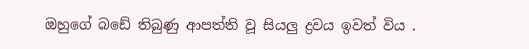ඔහුගේ බඩේ තිබුණු ආපත්ති වූ සියලු ද්‍රවය ඉවත් විය .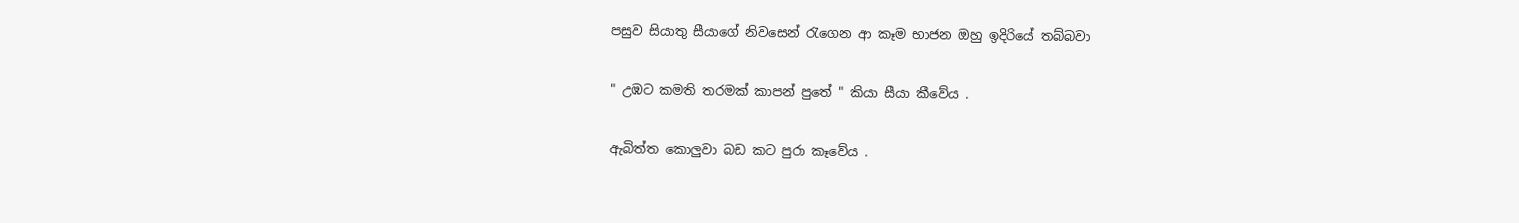පසුව සියාතු සීයාගේ නිවසෙන් රැගෙන ආ කෑම භාජන ඔහු ඉදිරියේ තබ්බවා

" උඹට කමති තරමක් කාපන් පුතේ " කියා සීයා කීවේය .

ඇබිත්ත කොලුවා බඩ කට පුරා කෑවේය .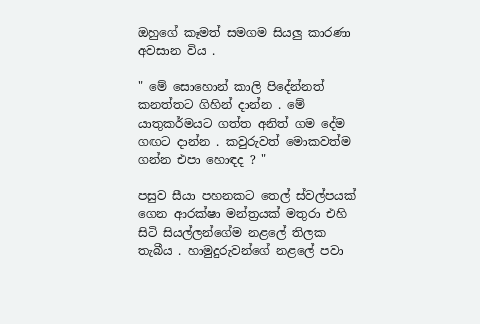ඔහුගේ කෑමත් සමගම සියලු කාරණා අවසාන විය .

" මේ සොහොන් කාලි පිදේන්නත් කනත්තට ගිහින් දාන්න . මේ යාතුකර්මයට ගත්ත අනිත් ගම දේම ගඟට දාන්න . කවුරුවත් මොකවත්ම ගන්න එපා හොඳද ? "

පසුව සීයා පහනකට තෙල් ස්වල්පයක් ගෙන ආරක්ෂා මන්ත්‍රයක් මතුරා එහි සිටි සියල්ලන්ගේම නළලේ තිලක තැබීය . හාමුදුරුවන්ගේ නළලේ පවා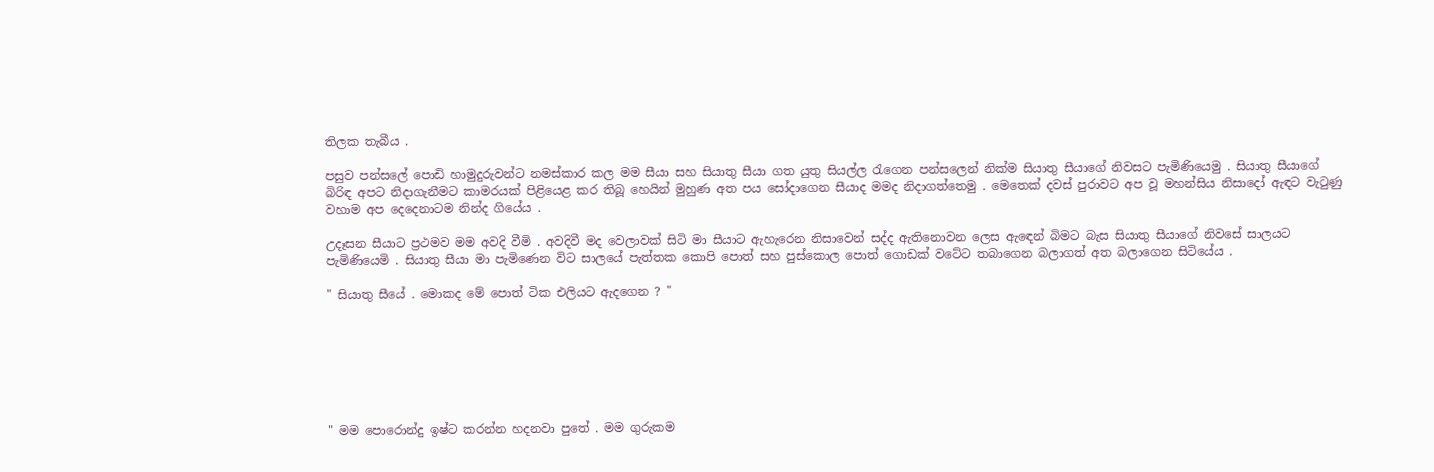තිලක තැබීය .

පසුව පන්සලේ පොඩි හාමුදුරුවන්ට නමස්කාර කල මම සීයා සහ සියාතු සීයා ගත යුතු සියල්ල රැගෙන පන්සලෙන් නික්ම සියාතු සීයාගේ නිවසට පැමිණියෙමු . සියාතු සීයාගේ බිරිඳ අපට නිදාගැනීමට කාමරයක් පිළියෙළ කර තිබූ හෙයින් මුහුණ අත පය සෝදාගෙන සීයාද මමද නිදාගත්තෙමු . මෙතෙක් දවස් පුරාවට අප වූ මහන්සිය නිසාදෝ ඇඳට වැටුණු වහාම අප දෙදෙනාටම නින්ද ගියේය .

උදෑසන සීයාට ප්‍රථමව මම අවදි වීමි . අවදිවී මද වෙලාවක් සිටි මා සීයාට ඇහැරෙන නිසාවෙන් සද්ද ඇතිනොවන ලෙස ඇඳෙන් බිමට බැස සියාතු සීයාගේ නිවසේ සාලයට පැමිණියෙමි . සියාතු සීයා මා පැමිණෙන විට සාලයේ පැත්තක කොපි පොත් සහ පුස්කොල පොත් ගොඩක් වටේට තබාගෙන බලාගත් අත බලාගෙන සිටියේය .

" සියාතු සීයේ . මොකද මේ පොත් ටික එලියට ඇදගෙන ? "







" මම පොරොන්දු ඉෂ්ට කරන්න හදනවා පුතේ . මම ගුරුකම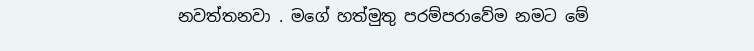නවත්තනවා . මගේ හත්මුතු පරම්පරාවේම නමට මේ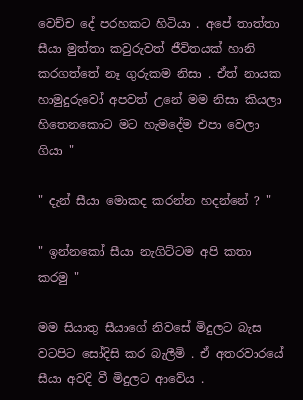වෙච්ච දේ පරහකට හිටියා . අපේ තාත්තා සීයා මුත්තා කවුරුවත් ජීවිතයක් හානි කරගත්තේ නෑ ගුරුකම නිසා . ඒත් නායක හාමුදුරුවෝ අපවත් උනේ මම නිසා කියලා හිතෙනකොට මට හැමදේම එපා වෙලා ගියා "

" දැන් සීයා මොකද කරන්න හදන්නේ ? "

" ඉන්නකෝ සීයා නැගිට්ටම අපි කතා කරමු "

මම සියාතු සීයාගේ නිවසේ මිදුලට බැස වටපිට සෝදිසි කර බැලීමි . ඒ අතරවාරයේ සීයා අවදි වී මිදුලට ආවේය .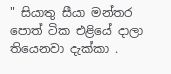" සියාතු සීයා මන්තර පොත් ටික එළියේ දාලා තියෙනවා දැක්කා .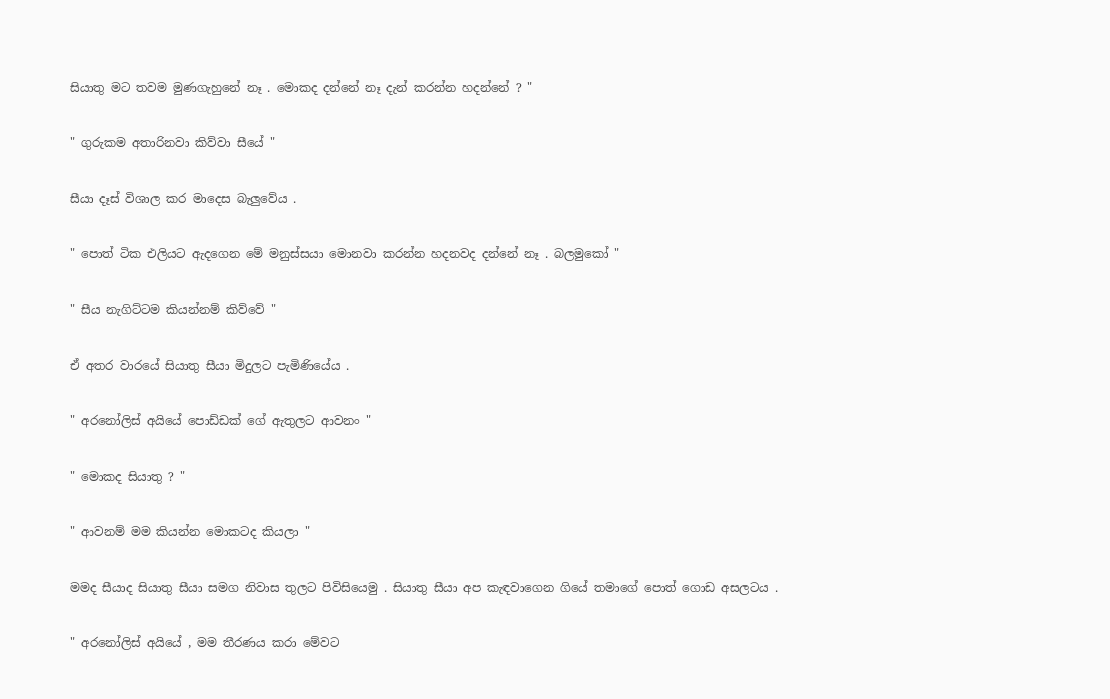සියාතු මට තවම මුණගැහුනේ නෑ . මොකද දන්නේ නෑ දැන් කරන්න හදන්නේ ? "

" ගුරුකම අතාරිනවා කිව්වා සීයේ "

සීයා දෑස් විශාල කර මාදෙස බැලුවේය .

" පොත් ටික එලියට ඇදගෙන මේ මනුස්සයා මොනවා කරන්න හදනවද දන්නේ නෑ . බලමුකෝ "

" සීය නැගිට්ටම කියන්නම් කිව්වේ "

ඒ අතර වාරයේ සියාතු සීයා මිදුලට පැමිණියේය .

" අරනෝලිස් අයියේ පොඩ්ඩක් ගේ ඇතුලට ආවනං "

" මොකද සියාතු ? "

" ආවනම් මම කියන්න මොකටද කියලා "

මමද සීයාද සියාතු සීයා සමග නිවාස තුලට පිවිසියෙමු . සියාතු සීයා අප කැඳවාගෙන ගියේ තමාගේ පොත් ගොඩ අසලටය .

" අරනෝලිස් අයියේ , මම තීරණය කරා මේවට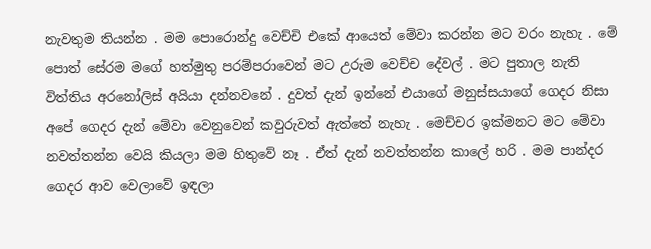නැවතුම තියන්න . මම පොරොන්දු වෙච්චි එකේ ආයෙත් මේවා කරන්න මට වරං නැහැ . මේ පොත් සේරම මගේ හත්මුතු පරම්පරාවෙන් මට උරුම වෙච්ච දේවල් . මට පුතාල නැති විත්තිය අරනෝලිස් අයියා දන්නවනේ . දුවත් දැන් ඉන්නේ එයාගේ මනුස්සයාගේ ගෙදර නිසා අපේ ගෙදර දැන් මේවා වෙනුවෙන් කවුරුවත් ඇත්තේ නැහැ . මෙච්චර ඉක්මනට මට මේවා නවත්තන්න වෙයි කියලා මම හිතුවේ නෑ . ඒත් දැන් නවත්තන්න කාලේ හරි . මම පාන්දර ගෙදර ආව වෙලාවේ ඉඳලා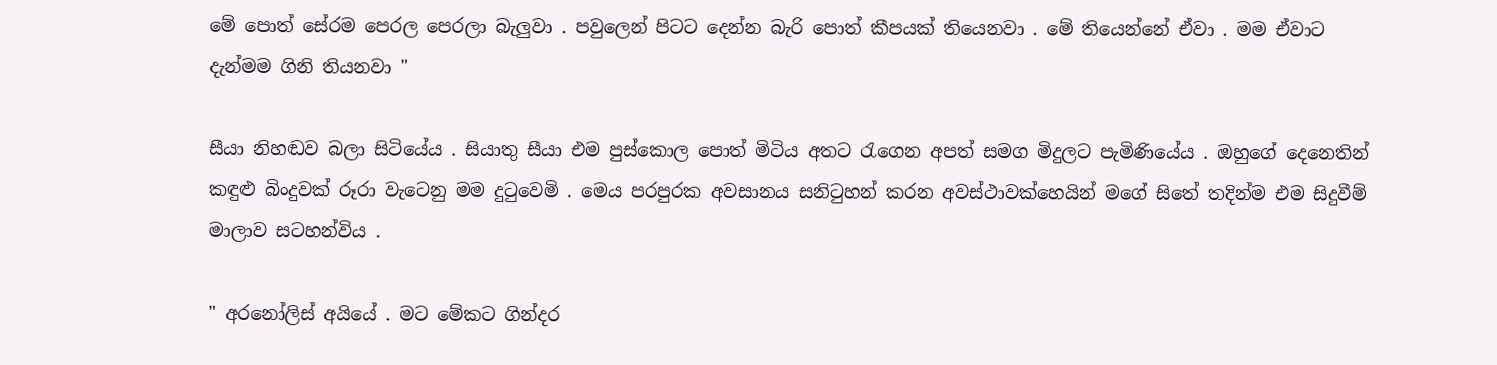මේ පොත් සේරම පෙරල පෙරලා බැලුවා . පවුලෙන් පිටට දෙන්න බැරි පොත් කීපයක් තියෙනවා . මේ තියෙන්නේ ඒවා . මම ඒවාට දැන්මම ගිනි තියනවා "

සීයා නිහඬව බලා සිටියේය . සියාතු සීයා එම පුස්කොල පොත් මිටිය අතට රැගෙන අපත් සමග මිදුලට පැමිණියේය . ඔහුගේ දෙනෙතින් කඳුළු බිංදුවක් රූරා වැටෙනු මම දුටුවෙමි . මෙය පරපුරක අවසානය සනිටුහන් කරන අවස්ථාවක්හෙයින් මගේ සිතේ තදින්ම එම සිදුවීම් මාලාව සටහන්විය .

" අරනෝලිස් අයියේ . මට මේකට ගින්දර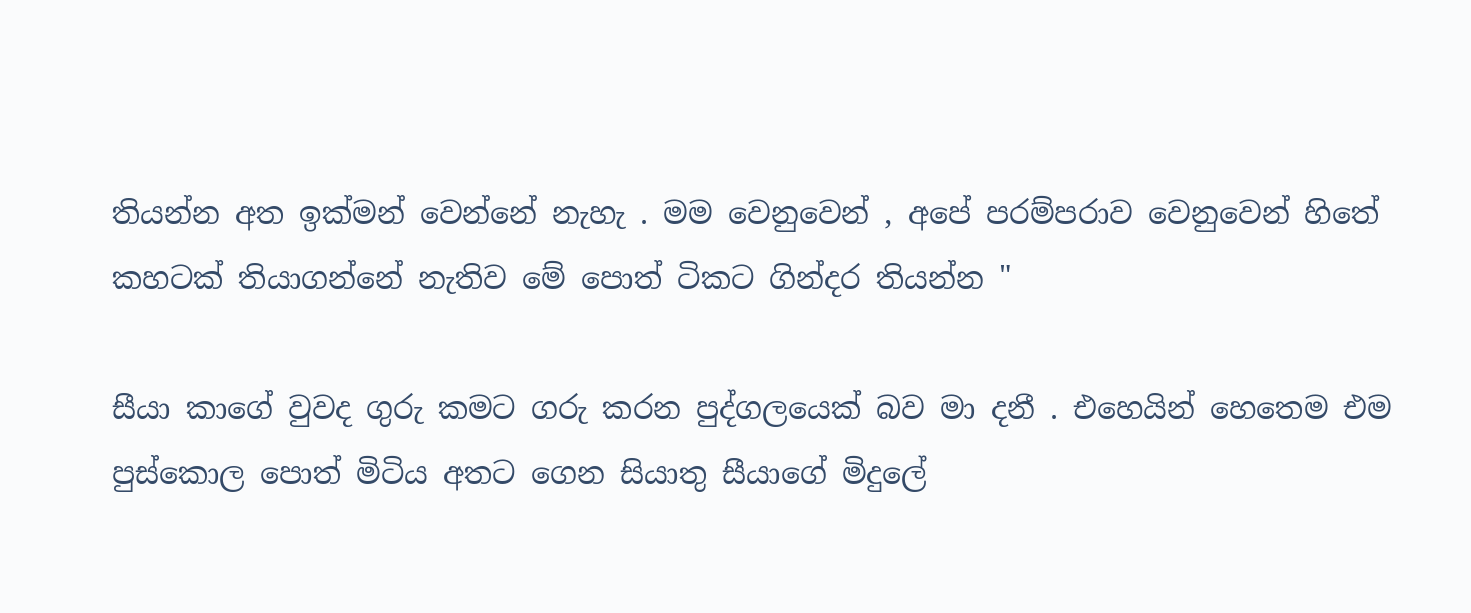තියන්න අත ඉක්මන් වෙන්නේ නැහැ . මම වෙනුවෙන් , අපේ පරම්පරාව වෙනුවෙන් හිතේ කහටක් තියාගන්නේ නැතිව මේ පොත් ටිකට ගින්දර තියන්න "

සීයා කාගේ වුවද ගුරු කමට ගරු කරන පුද්ගලයෙක් බව මා දනී . එහෙයින් හෙතෙම එම පුස්කොල පොත් මිටිය අතට ගෙන සියාතු සීයාගේ මිදුලේ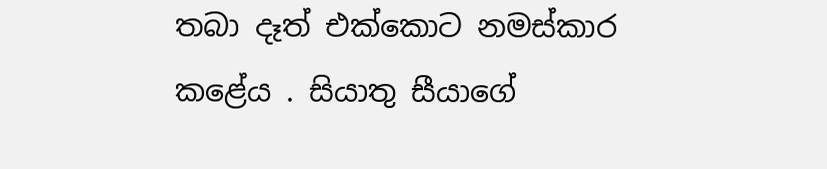තබා දෑත් එක්කොට නමස්කාර කළේය . සියාතු සීයාගේ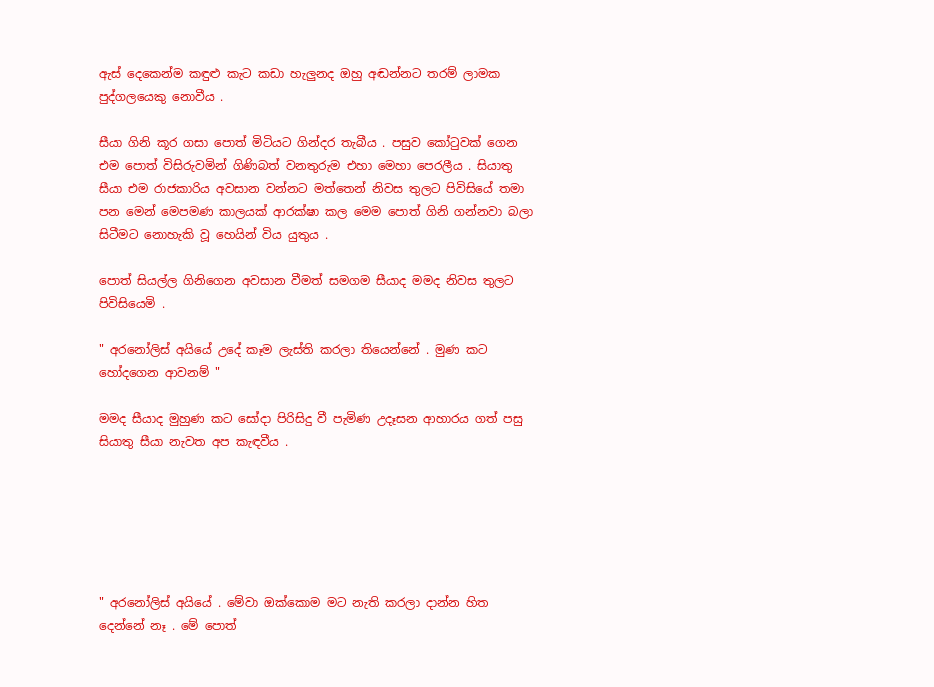ඇස් දෙකෙන්ම කඳුළු කැට කඩා හැලුනද ඔහු අඬන්නට තරම් ලාමක පුද්ගලයෙකු නොවීය .

සීයා ගිනි කූර ගසා පොත් මිටියට ගින්දර තැබීය . පසුව කෝටුවක් ගෙන එම පොත් විසිරුවමින් ගිණිබත් වනතුරුම එහා මෙහා පෙරලීය . සියාතු සීයා එම රාජකාරිය අවසාන වන්නට මත්තෙන් නිවස තුලට පිවිසියේ තමා පන මෙන් මෙපමණ කාලයක් ආරක්ෂා කල මෙම පොත් ගිනි ගන්නවා බලා සිටීමට නොහැකි වූ හෙයින් විය යුතුය .

පොත් සියල්ල ගිනිගෙන අවසාන වීමත් සමගම සීයාද මමද නිවස තුලට පිවිසියෙමි .

" අරනෝලිස් අයියේ උදේ කෑම ලැස්ති කරලා තියෙන්නේ . මුණ කට හෝදගෙන ආවනම් "

මමද සීයාද මුහුණ කට සෝදා පිරිසිදු වී පැමිණ උදෑසන ආහාරය ගත් පසු සියාතු සීයා නැවත අප කැඳවීය .






" අරනෝලිස් අයියේ . මේවා ඔක්කොම මට නැති කරලා දාන්න හිත දෙන්නේ නෑ . මේ පොත්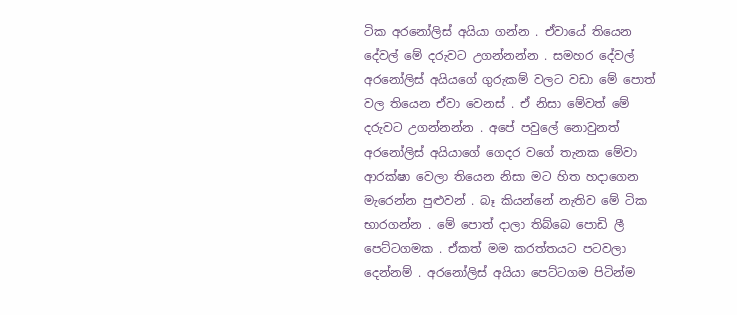ටික අරනෝලිස් අයියා ගන්න . ඒවායේ තියෙන දේවල් මේ දරුවට උගන්නන්න . සමහර දේවල් අරනෝලිස් අයියගේ ගුරුකම් වලට වඩා මේ පොත් වල තියෙන ඒවා වෙනස් . ඒ නිසා මේවත් මේ දරුවට උගන්නන්න . අපේ පවුලේ නොවුනත් අරනෝලිස් අයියාගේ ගෙදර වගේ තැනක මේවා ආරක්ෂා වෙලා තියෙන නිසා මට හිත හදාගෙන මැරෙන්න පුළුවන් . බෑ කියන්නේ නැතිව මේ ටික භාරගන්න . මේ පොත් දාලා තිබ්බෙ පොඩි ලී පෙට්ටගමක . ඒකත් මම කරත්තයට පටවලා දෙන්නම් . අරනෝලිස් අයියා පෙට්ටගම පිටින්ම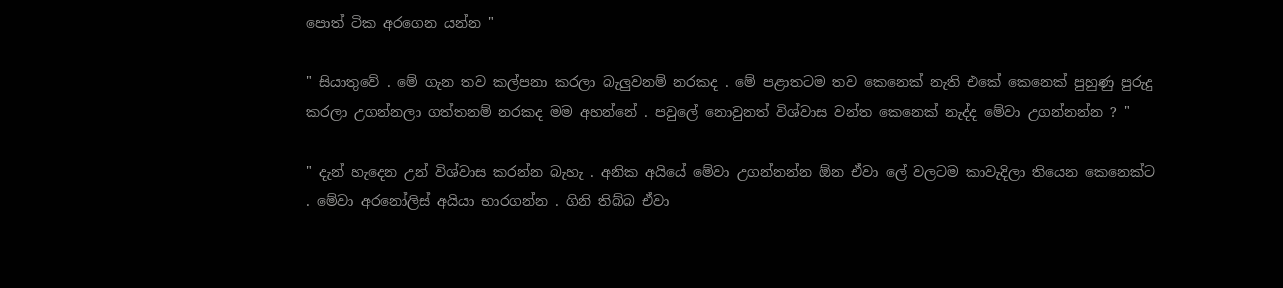පොත් ටික අරගෙන යන්න "

" සියාතුවේ . මේ ගැන තව කල්පනා කරලා බැලුවනම් නරකද . මේ පළාතටම තව කෙනෙක් නැති එකේ කෙනෙක් පුහුණු පුරුදු කරලා උගන්නලා ගත්තනම් නරකද මම අහන්නේ . පවුලේ නොවුනත් විශ්වාස වන්ත කෙනෙක් නැද්ද මේවා උගන්නන්න ? "

" දැන් හැදෙන උන් විශ්වාස කරන්න බැහැ . අනික අයියේ මේවා උගන්නන්න ඕන ඒවා ලේ වලටම කාවැදිලා තියෙන කෙනෙක්ට . මේවා අරනෝලිස් අයියා භාරගන්න . ගිනි තිබ්බ ඒවා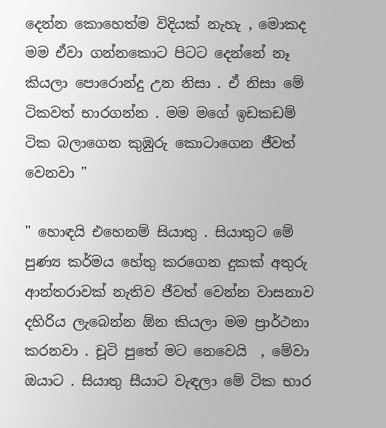දෙන්න කොහෙත්ම විදියක් නැහැ , මොකද මම ඒවා ගන්නකොට පිටට දෙන්නේ නෑ කියලා පොරොන්දු උන නිසා . ඒ නිසා මේ ටිකවත් භාරගන්න . මම මගේ ඉඩකඩම් ටික බලාගෙන කුඹුරු කොටාගෙන ජීවත් වෙනවා "

" හොඳයි එහෙනම් සියාතු . සියාතුට මේ පුණ්‍ය කර්මය හේතු කරගෙන දුකක් අතුරු ආන්තරාවක් නැතිව ජීවත් වෙන්න වාසනාව දහිරිය ලැබෙන්න ඕන කියලා මම ප්‍රාර්ථනා කරනවා . චූටි පුතේ මට නෙවෙයි  , මේවා ඔයාට . සියාතු සීයාට වැඳලා මේ ටික භාර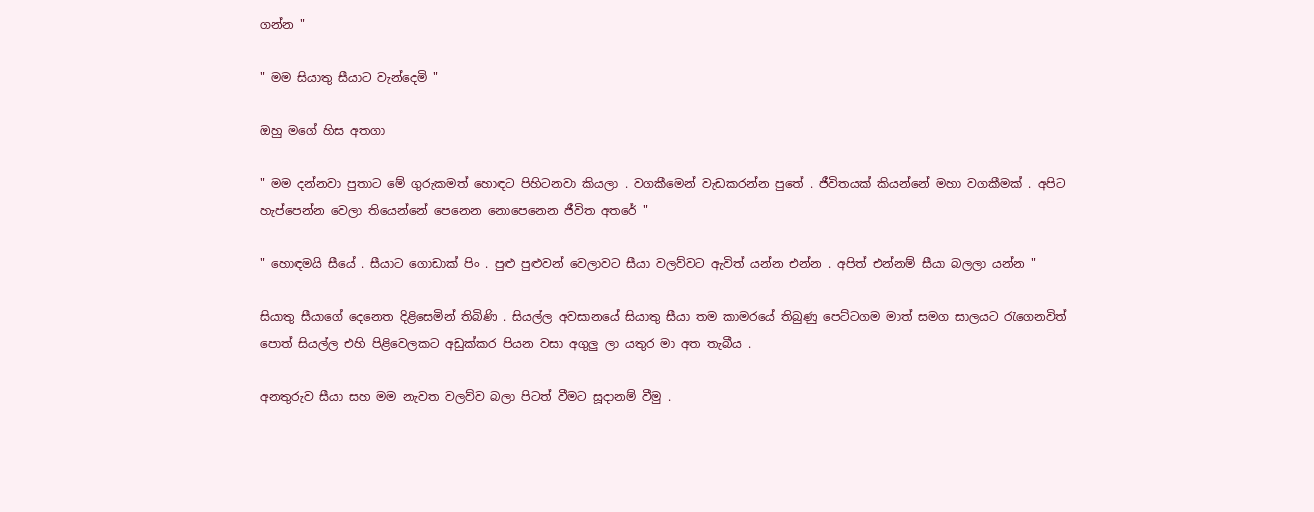ගන්න "

" මම සියාතු සීයාට වැන්දෙමි "

ඔහු මගේ හිස අතගා

" මම දන්නවා පුතාට මේ ගුරුකමත් හොඳට පිහිටනවා කියලා . වගකීමෙන් වැඩකරන්න පුතේ . ජීවිතයක් කියන්නේ මහා වගකීමක් . අපිට හැප්පෙන්න වෙලා තියෙන්නේ පෙනෙන නොපෙනෙන ජීවිත අතරේ "

" හොඳමයි සීයේ . සීයාට ගොඩාක් පිං . පුළු පුළුවන් වෙලාවට සීයා වලව්වට ඇවිත් යන්න එන්න . අපිත් එන්නම් සීයා බලලා යන්න "

සියාතු සීයාගේ දෙනෙත දිළිසෙමින් තිබිණි . සියල්ල අවසානයේ සියාතු සීයා තම කාමරයේ තිබුණු පෙට්ටගම මාත් සමග සාලයට රැගෙනවිත් පොත් සියල්ල එහි පිළිවෙලකට අඩුක්කර පියන වසා අගුලු ලා යතුර මා අත තැබීය .

අනතුරුව සීයා සහ මම නැවත වලව්ව බලා පිටත් වීමට සූදානම් වීමු .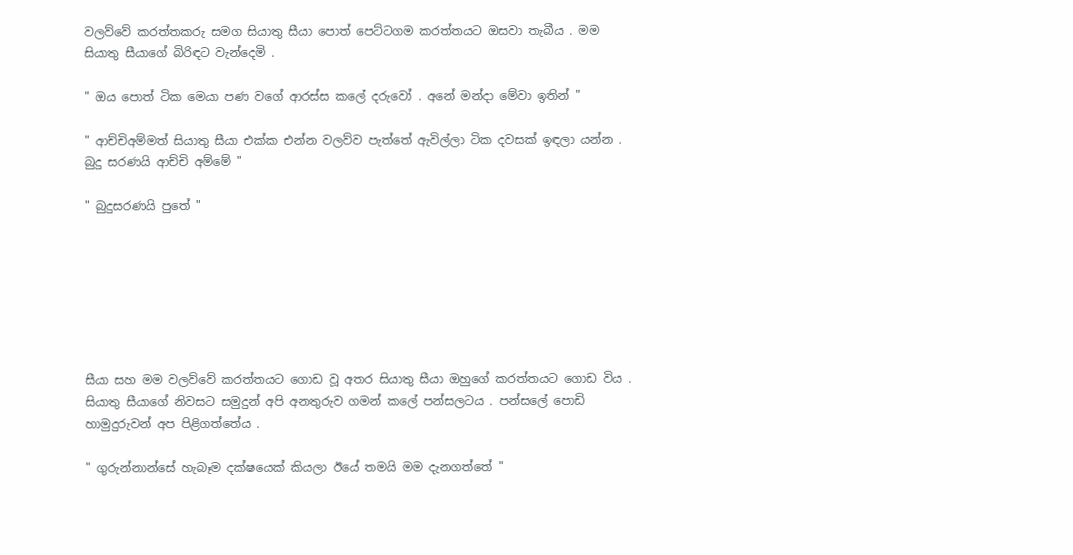වලව්වේ කරත්තකරු සමග සියාතු සීයා පොත් පෙට්ටගම කරත්තයට ඔසවා තැබීය . මම සියාතු සීයාගේ බිරිඳට වැන්දෙමි .

" ඔය පොත් ටික මෙයා පණ වගේ ආරස්ස කලේ දරුවෝ . අනේ මන්දා මේවා ඉතින් "

" ආච්චිඅම්මත් සියාතු සීයා එක්ක එන්න වලව්ව පැත්තේ ඇවිල්ලා ටික දවසක් ඉඳලා යන්න . බුදු සරණයි ආච්චි අම්මේ "

" බුදුසරණයි පුතේ "







සීයා සහ මම වලව්වේ කරත්තයට ගොඩ වූ අතර සියාතු සීයා ඔහුගේ කරත්තයට ගොඩ විය . සියාතු සීයාගේ නිවසට සමුදුන් අපි අනතුරුව ගමන් කලේ පන්සලටය . පන්සලේ පොඩි හාමුදුරුවන් අප පිළිගත්තේය .

" ගුරුන්නාන්සේ හැබෑම දක්ෂයෙක් කියලා ඊයේ තමයි මම දැනගත්තේ "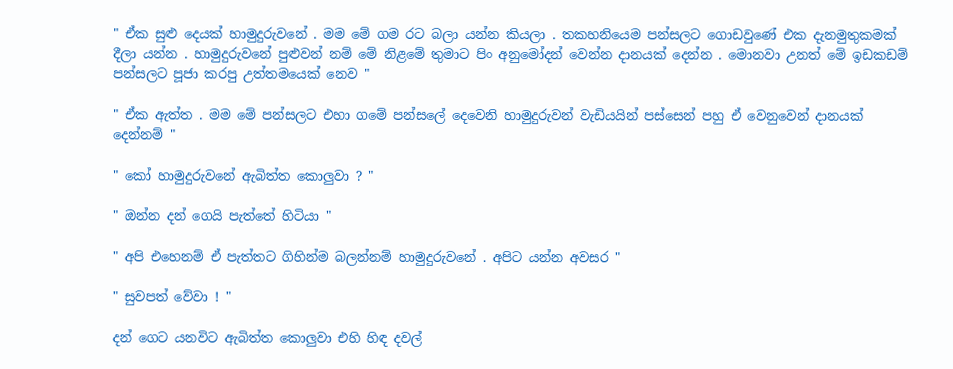" ඒක සුළු දෙයක් හාමුදුරුවනේ . මම මේ ගම රට බලා යන්න කියලා . තකහනියෙම පන්සලට ගොඩවුණේ එක දැනමුතුකමක් දීලා යන්න . හාමුදුරුවනේ පුළුවන් නම් මේ නිළමේ තුමාට පිං අනුමෝදන් වෙන්න දානයක් දෙන්න . මොනවා උනත් මේ ඉඩකඩම් පන්සලට පූජා කරපු උත්තමයෙක් නෙව "

" ඒක ඇත්ත . මම මේ පන්සලට එහා ගමේ පන්සලේ දෙවෙනි හාමුදුරුවන් වැඩියයින් පස්සෙන් පහු ඒ වෙනුවෙන් දානයක් දෙන්නම් "

" කෝ හාමුදුරුවනේ ඇබිත්ත කොලුවා ? "

" ඔන්න දන් ගෙයි පැත්තේ හිටියා "

" අපි එහෙනම් ඒ පැත්තට ගිහින්ම බලන්නම් හාමුදුරුවනේ . අපිට යන්න අවසර "

" සුවපත් වේවා ! "

දන් ගෙට යනවිට ඇබිත්ත කොලුවා එහි හිඳ දවල්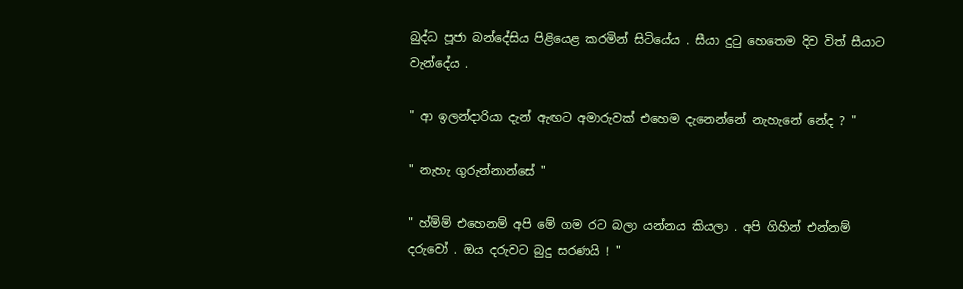බුද්ධ පූජා බන්දේසිය පිළියෙළ කරමින් සිටියේය . සීයා දුටු හෙතෙම දිව විත් සීයාට වැන්දේය .

" ආ ඉලන්දාරියා දැන් ඇඟට අමාරුවක් එහෙම දැනෙන්නේ නැහැනේ නේද ? "

" නැහැ ගුරුන්නාන්සේ "

" හ්ම්ම් එහෙනම් අපි මේ ගම රට බලා යන්නය කියලා . අපි ගිහින් එන්නම් දරුවෝ . ඔය දරුවට බුදු සරණයි ! "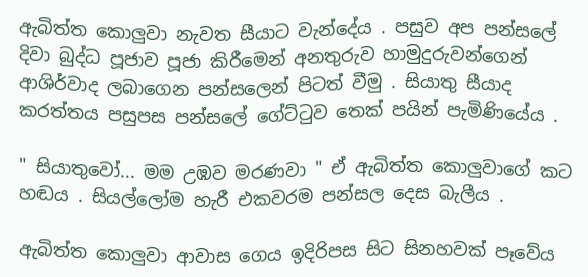ඇබිත්ත කොලුවා නැවත සීයාට වැන්දේය . පසුව අප පන්සලේ දිවා බුද්ධ පූජාව පූජා කිරීමෙන් අනතුරුව හාමුදුරුවන්ගෙන් ආශිර්වාද ලබාගෙන පන්සලෙන් පිටත් වීමු . සියාතු සීයාද කරත්තය පසුපස පන්සලේ ගේට්ටුව තෙක් පයින් පැමිණියේය .

" සියාතුවෝ... මම උඹව මරණවා " ඒ ඇබිත්ත කොලුවාගේ කට හඬය . සියල්ලෝම හැරී එකවරම පන්සල දෙස බැලීය .

ඇබිත්ත කොලුවා ආවාස ගෙය ඉදිරිපස සිට සිනහවක් පෑවේය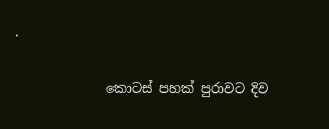.

              කොටස් පහක් පුරාවට දිව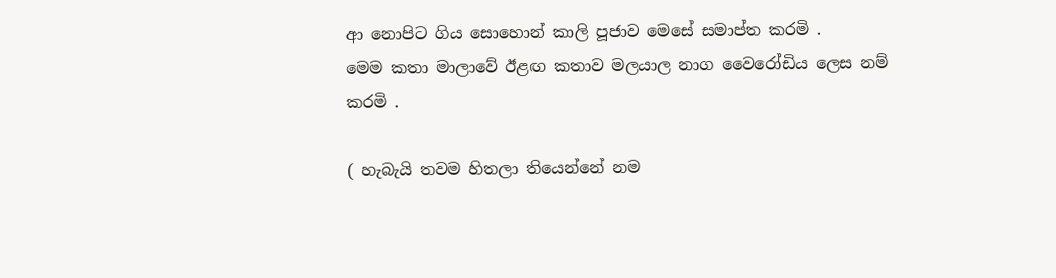ආ නොපිට ගිය සොහොන් කාලි පූජාව මෙසේ සමාප්ත කරමි .
මෙම කතා මාලාවේ ඊළඟ කතාව මලයාල නාග වෛරෝඩිය ලෙස නම් කරමි .

( හැබැයි තවම හිතලා තියෙන්නේ නම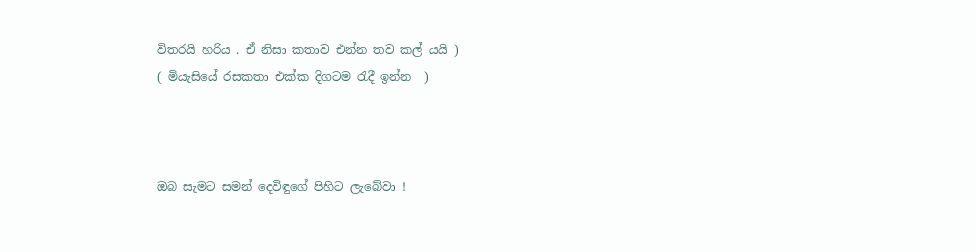විතරයි හරිය . ඒ නිසා කතාව එන්න තව කල් යයි )
( මියැසියේ රසකතා එක්ක දිගටම රැදී ඉන්න  )



ඔබ සැමට සමන් දෙවිඳුගේ පිහිට ලැබේවා !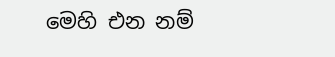මෙහි එන නම්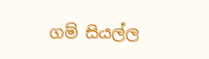ගම් සියල්ල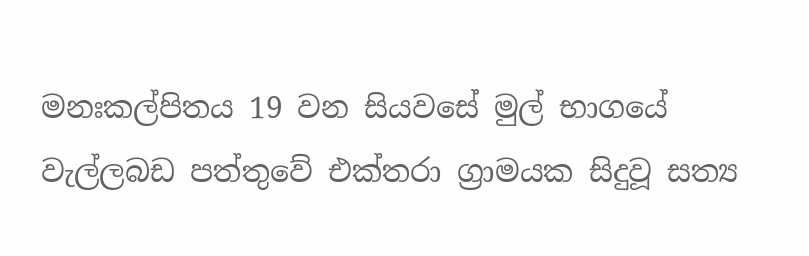මනඃකල්පිතය 19 වන සියවසේ මුල් භාගයේ වැල්ලබඩ පත්තුවේ එක්තරා ග්‍රාමයක සිදුවූ සත්‍ය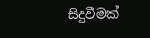සිදුවීමක්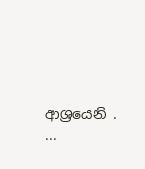ආශ්‍රයෙනි . ...